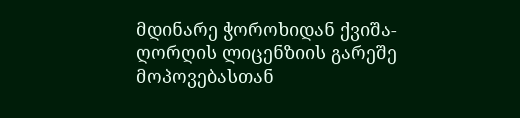მდინარე ჭოროხიდან ქვიშა-ღორღის ლიცენზიის გარეშე მოპოვებასთან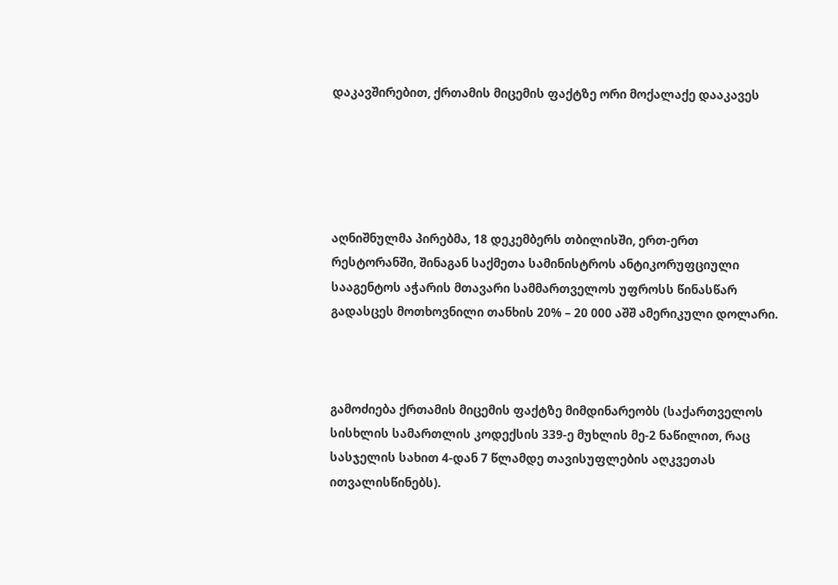დაკავშირებით, ქრთამის მიცემის ფაქტზე ორი მოქალაქე დააკავეს





აღნიშნულმა პირებმა, 18 დეკემბერს თბილისში, ერთ-ერთ რესტორანში, შინაგან საქმეთა სამინისტროს ანტიკორუფციული სააგენტოს აჭარის მთავარი სამმართველოს უფროსს წინასწარ გადასცეს მოთხოვნილი თანხის 20% – 20 000 აშშ ამერიკული დოლარი.



გამოძიება ქრთამის მიცემის ფაქტზე მიმდინარეობს (საქართველოს სისხლის სამართლის კოდექსის 339-ე მუხლის მე-2 ნაწილით, რაც სასჯელის სახით 4-დან 7 წლამდე თავისუფლების აღკვეთას ითვალისწინებს).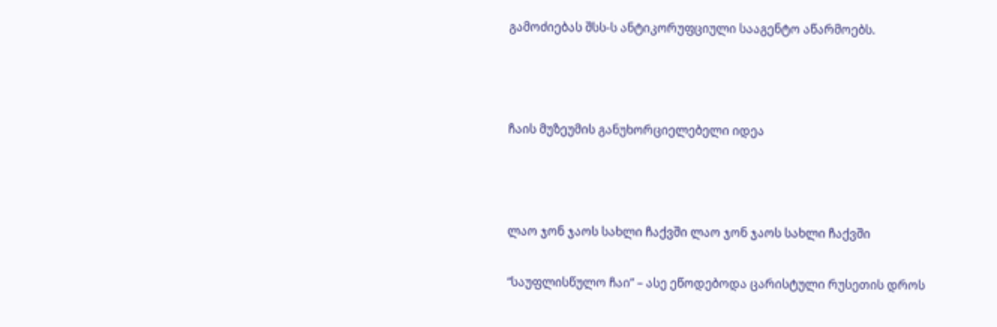გამოძიებას შსს-ს ანტიკორუფციული სააგენტო აწარმოებს.



ჩაის მუზეუმის განუხორციელებელი იდეა



ლაო ჯონ ჯაოს სახლი ჩაქვში ლაო ჯონ ჯაოს სახლი ჩაქვში

“საუფლისწულო ჩაი” – ასე ეწოდებოდა ცარისტული რუსეთის დროს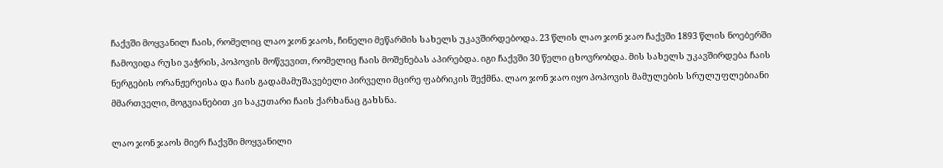ჩაქვში მოყვანილ ჩაის, რომელიც ლაო ჯონ ჯაოს, ჩინელი მეწარმის სახელს უკავშირდებოდა. 23 წლის ლაო ჯონ ჯაო ჩაქვში 1893 წლის ნოებერში ჩამოვიდა რუსი ვაჭრის, პოპოვის მოწვევით, რომელიც ჩაის მოშენებას აპირებდა. იგი ჩაქვში 30 წელი ცხოვრობდა. მის სახელს უკავშირდება ჩაის ნერგების ორანჟერეისა და ჩაის გადამამუშავებელი პირველი მცირე ფაბრიკის შექმნა. ლაო ჯონ ჯაო იყო პოპოვის მამულების სრულუფლებიანი მმართველი, მოგვიანებით კი საკუთარი ჩაის ქარხანაც გახსნა.

ლაო ჯონ ჯაოს მიერ ჩაქვში მოყვანილი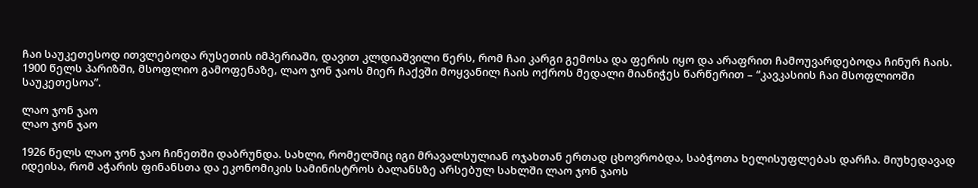ჩაი საუკეთესოდ ითვლებოდა რუსეთის იმპერიაში, დავით კლდიაშვილი წერს, რომ ჩაი კარგი გემოსა და ფერის იყო და არაფრით ჩამოუვარდებოდა ჩინურ ჩაის. 1900 წელს პარიზში, მსოფლიო გამოფენაზე, ლაო ჯონ ჯაოს მიერ ჩაქვში მოყვანილ ჩაის ოქროს მედალი მიანიჭეს წარწერით – “კავკასიის ჩაი მსოფლიოში საუკეთესოა”.

ლაო ჯონ ჯაო
ლაო ჯონ ჯაო

1926 წელს ლაო ჯონ ჯაო ჩინეთში დაბრუნდა. სახლი, რომელშიც იგი მრავალსულიან ოჯახთან ერთად ცხოვრობდა, საბჭოთა ხელისუფლებას დარჩა. მიუხედავად იდეისა, რომ აჭარის ფინანსთა და ეკონომიკის სამინისტროს ბალანსზე არსებულ სახლში ლაო ჯონ ჯაოს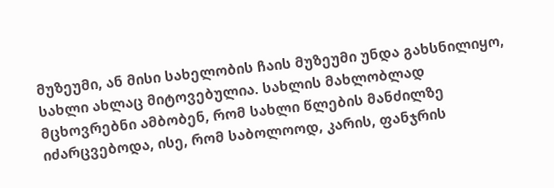მუზეუმი, ან მისი სახელობის ჩაის მუზეუმი უნდა გახსნილიყო, სახლი ახლაც მიტოვებულია. სახლის მახლობლად მცხოვრებნი ამბობენ, რომ სახლი წლების მანძილზე იძარცვებოდა, ისე, რომ საბოლოოდ, კარის, ფანჯრის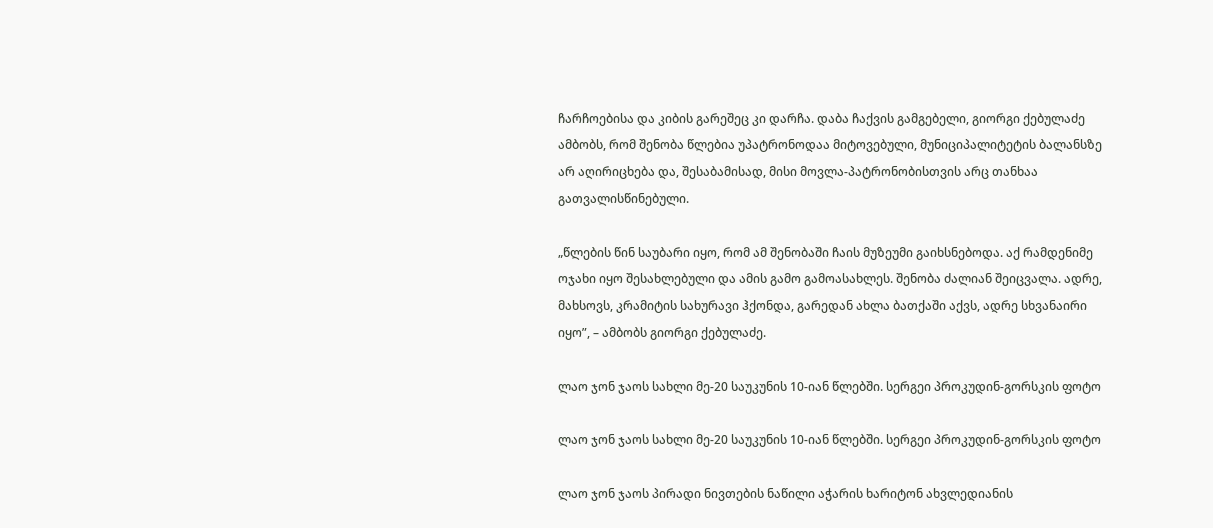ჩარჩოებისა და კიბის გარეშეც კი დარჩა. დაბა ჩაქვის გამგებელი, გიორგი ქებულაძე ამბობს, რომ შენობა წლებია უპატრონოდაა მიტოვებული, მუნიციპალიტეტის ბალანსზე არ აღირიცხება და, შესაბამისად, მისი მოვლა-პატრონობისთვის არც თანხაა გათვალისწინებული.

„წლების წინ საუბარი იყო, რომ ამ შენობაში ჩაის მუზეუმი გაიხსნებოდა. აქ რამდენიმე ოჯახი იყო შესახლებული და ამის გამო გამოასახლეს. შენობა ძალიან შეიცვალა. ადრე, მახსოვს, კრამიტის სახურავი ჰქონდა, გარედან ახლა ბათქაში აქვს, ადრე სხვანაირი იყო”, – ამბობს გიორგი ქებულაძე.

ლაო ჯონ ჯაოს სახლი მე-20 საუკუნის 10-იან წლებში. სერგეი პროკუდინ-გორსკის ფოტო

ლაო ჯონ ჯაოს სახლი მე-20 საუკუნის 10-იან წლებში. სერგეი პროკუდინ-გორსკის ფოტო

ლაო ჯონ ჯაოს პირადი ნივთების ნაწილი აჭარის ხარიტონ ახვლედიანის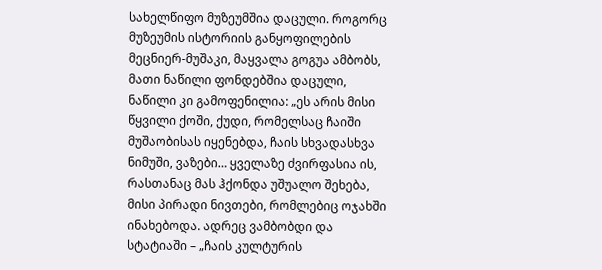სახელწიფო მუზეუმშია დაცული. როგორც მუზეუმის ისტორიის განყოფილების მეცნიერ-მუშაკი, მაყვალა გოგუა ამბობს, მათი ნაწილი ფონდებშია დაცული, ნაწილი კი გამოფენილია: „ეს არის მისი წყვილი ქოში, ქუდი, რომელსაც ჩაიში მუშაობისას იყენებდა, ჩაის სხვადასხვა ნიმუში, ვაზები… ყველაზე ძვირფასია ის, რასთანაც მას ჰქონდა უშუალო შეხება, მისი პირადი ნივთები, რომლებიც ოჯახში ინახებოდა. ადრეც ვამბობდი და სტატიაში – „ჩაის კულტურის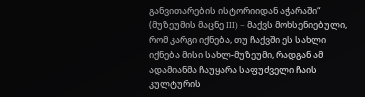განვითარების ისტორიიდან აჭარაში“ (მუზეუმის მაცნე III) – მაქვს მოხსენიებული, რომ კარგი იქნება, თუ ჩაქვში ეს სახლი იქნება მისი სახლ-მუზეუმი, რადგან ამ ადამიანმა ჩაუყარა საფუძველი ჩაის კულტურის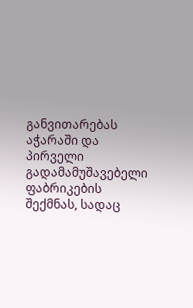განვითარებას აჭარაში და პირველი გადამამუშავებელი ფაბრიკების შექმნას, სადაც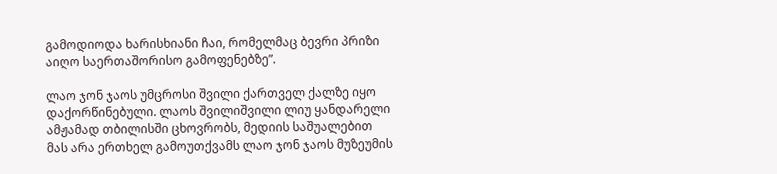გამოდიოდა ხარისხიანი ჩაი, რომელმაც ბევრი პრიზი აიღო საერთაშორისო გამოფენებზე”.

ლაო ჯონ ჯაოს უმცროსი შვილი ქართველ ქალზე იყო დაქორწინებული. ლაოს შვილიშვილი ლიუ ყანდარელი ამჟამად თბილისში ცხოვრობს, მედიის საშუალებით მას არა ერთხელ გამოუთქვამს ლაო ჯონ ჯაოს მუზეუმის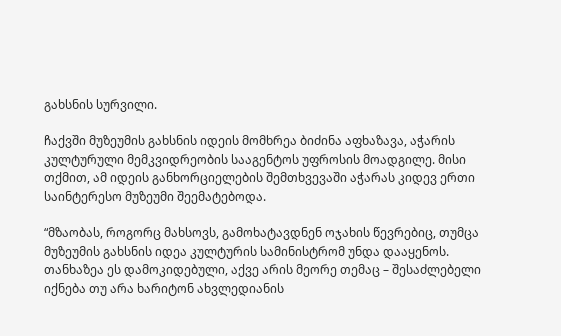გახსნის სურვილი.

ჩაქვში მუზეუმის გახსნის იდეის მომხრეა ბიძინა აფხაზავა, აჭარის კულტურული მემკვიდრეობის სააგენტოს უფროსის მოადგილე. მისი თქმით, ამ იდეის განხორციელების შემთხვევაში აჭარას კიდევ ერთი საინტერესო მუზეუმი შეემატებოდა.

“მზაობას, როგორც მახსოვს, გამოხატავდნენ ოჯახის წევრებიც, თუმცა მუზეუმის გახსნის იდეა კულტურის სამინისტრომ უნდა დააყენოს. თანხაზეა ეს დამოკიდებული, აქვე არის მეორე თემაც – შესაძლებელი იქნება თუ არა ხარიტონ ახვლედიანის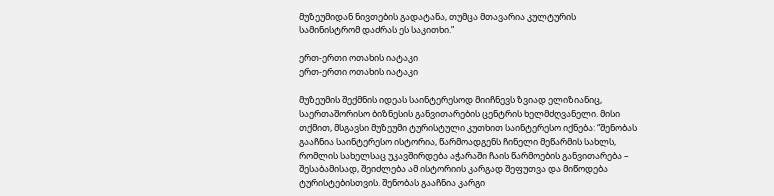მუზეუმიდან ნივთების გადატანა, თუმცა მთავარია კულტურის სამინისტრომ დაძრას ეს საკითხი.”

ერთ-ერთი ოთახის იატაკი
ერთ-ერთი ოთახის იატაკი

მუზეუმის შექმნის იდეას საინტერესოდ მიიჩნევს ზვიად ელიზიანიც, საერთაშორისო ბიზნესის განვითარების ცენტრის ხელმძღვანელი. მისი თქმით, მსგავსი მუზეუმი ტურისტული კუთხით საინტერესო იქნება: “შენობას გააჩნია საინტერესო ისტორია, წარმოადგენს ჩინელი მეწარმის სახლს, რომლის სახელსაც უკავშირდება აჭარაში ჩაის წარმოების განვითარება – შესაბამისად, შეიძლება ამ ისტორიის კარგად შეფუთვა და მიწოდება ტურისტებისთვის. შენობას გააჩნია კარგი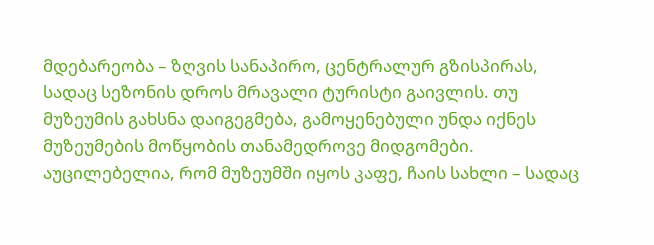მდებარეობა – ზღვის სანაპირო, ცენტრალურ გზისპირას, სადაც სეზონის დროს მრავალი ტურისტი გაივლის. თუ მუზეუმის გახსნა დაიგეგმება, გამოყენებული უნდა იქნეს მუზეუმების მოწყობის თანამედროვე მიდგომები. აუცილებელია, რომ მუზეუმში იყოს კაფე, ჩაის სახლი – სადაც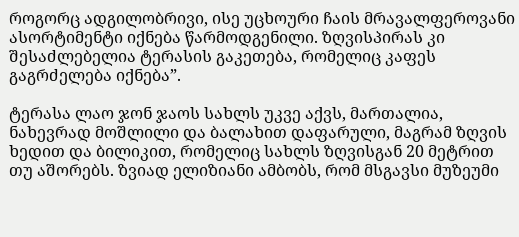როგორც ადგილობრივი, ისე უცხოური ჩაის მრავალფეროვანი ასორტიმენტი იქნება წარმოდგენილი. ზღვისპირას კი შესაძლებელია ტერასის გაკეთება, რომელიც კაფეს გაგრძელება იქნება”.

ტერასა ლაო ჯონ ჯაოს სახლს უკვე აქვს, მართალია, ნახევრად მოშლილი და ბალახით დაფარული, მაგრამ ზღვის ხედით და ბილიკით, რომელიც სახლს ზღვისგან 20 მეტრით თუ აშორებს. ზვიად ელიზიანი ამბობს, რომ მსგავსი მუზეუმი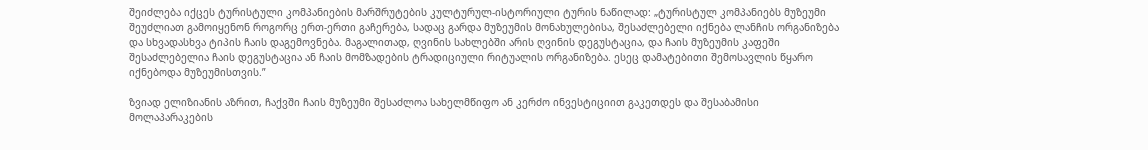შეიძლება იქცეს ტურისტული კომპანიების მარშრუტების კულტურულ-ისტორიული ტურის ნაწილად: „ტურისტულ კომპანიებს მუზეუმი შეუძლიათ გამოიყენონ როგორც ერთ-ერთი გაჩერება, სადაც გარდა მუზეუმის მონახულებისა, შესაძლებელი იქნება ლანჩის ორგანიზება და სხვადასხვა ტიპის ჩაის დაგემოვნება. მაგალითად, ღვინის სახლებში არის ღვინის დეგუსტაცია, და ჩაის მუზეუმის კაფეში შესაძლებელია ჩაის დეგუსტაცია ან ჩაის მომზადების ტრადიციული რიტუალის ორგანიზება. ესეც დამატებითი შემოსავლის წყარო იქნებოდა მუზეუმისთვის.”

ზვიად ელიზიანის აზრით, ჩაქვში ჩაის მუზეუმი შესაძლოა სახელმწიფო ან კერძო ინვესტიციით გაკეთდეს და შესაბამისი მოლაპარაკების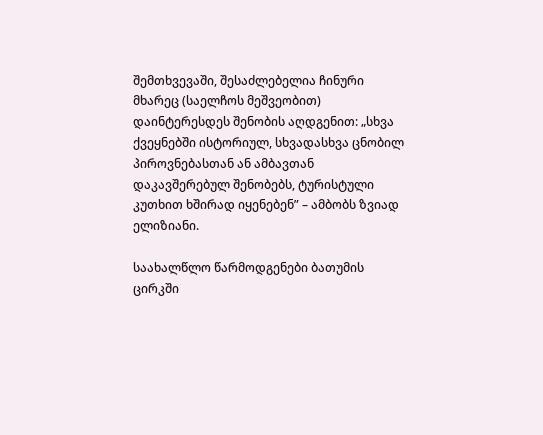შემთხვევაში, შესაძლებელია ჩინური მხარეც (საელჩოს მეშვეობით) დაინტერესდეს შენობის აღდგენით: „სხვა ქვეყნებში ისტორიულ, სხვადასხვა ცნობილ პიროვნებასთან ან ამბავთან დაკავშერებულ შენობებს, ტურისტული კუთხით ხშირად იყენებენ” – ამბობს ზვიად ელიზიანი.

საახალწლო წარმოდგენები ბათუმის ცირკში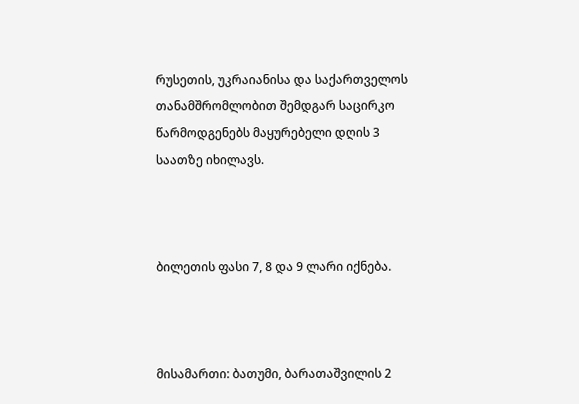რუსეთის, უკრაიანისა და საქართველოს თანამშრომლობით შემდგარ საცირკო წარმოდგენებს მაყურებელი დღის 3 საათზე იხილავს.



ბილეთის ფასი 7, 8 და 9 ლარი იქნება.



მისამართი: ბათუმი, ბარათაშვილის 2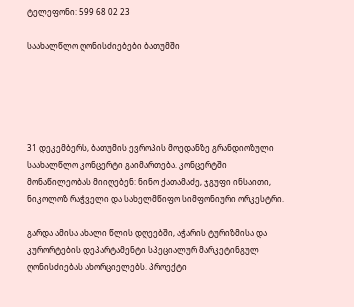ტელეფონი: 599 68 02 23

საახალწლო ღონისძიებები ბათუმში





31 დეკემბერს, ბათუმის ევროპის მოედანზე გრანდიოზული საახალწლო კონცერტი გაიმართება. კონცერტში მონაწილეობას მიიღებენ: ნინო ქათამაძე, ჯგუფი ინსაითი, ნიკოლოზ რაჭველი და სახელმწიფო სიმფონიური ორკესტრი.

გარდა ამისა ახალი წლის დღეებში, აჭარის ტურიზმისა და კურორტების დეპარტამენტი სპეციალურ მარკეტინგულ ღონისძიებას ახორციელებს. პროექტი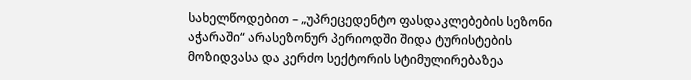სახელწოდებით – „უპრეცედენტო ფასდაკლებების სეზონი აჭარაში“ არასეზონურ პერიოდში შიდა ტურისტების მოზიდვასა და კერძო სექტორის სტიმულირებაზეა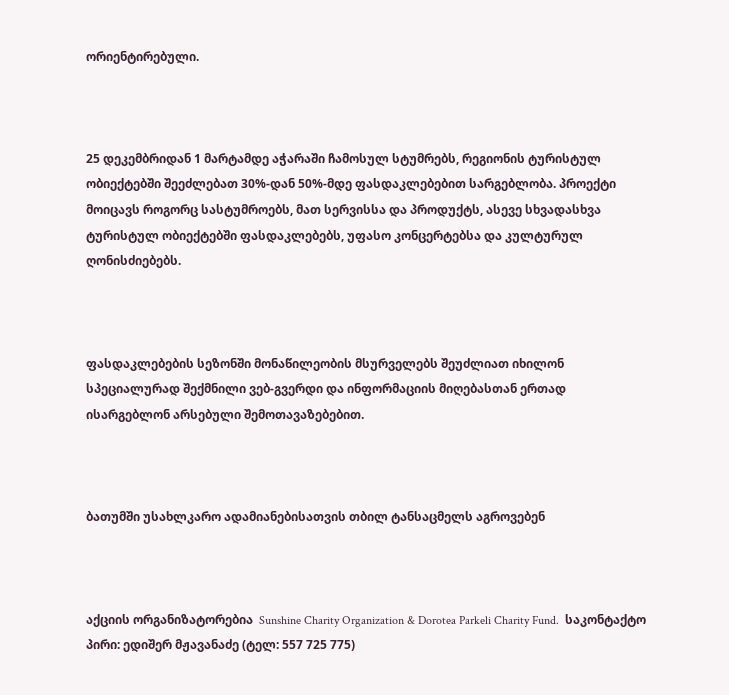ორიენტირებული.



25 დეკემბრიდან 1 მარტამდე აჭარაში ჩამოსულ სტუმრებს, რეგიონის ტურისტულ ობიექტებში შეეძლებათ 30%-დან 50%-მდე ფასდაკლებებით სარგებლობა. პროექტი მოიცავს როგორც სასტუმროებს, მათ სერვისსა და პროდუქტს, ასევე სხვადასხვა ტურისტულ ობიექტებში ფასდაკლებებს, უფასო კონცერტებსა და კულტურულ ღონისძიებებს.



ფასდაკლებების სეზონში მონაწილეობის მსურველებს შეუძლიათ იხილონ სპეციალურად შექმნილი ვებ-გვერდი და ინფორმაციის მიღებასთან ერთად ისარგებლონ არსებული შემოთავაზებებით.



ბათუმში უსახლკარო ადამიანებისათვის თბილ ტანსაცმელს აგროვებენ



აქციის ორგანიზატორებია  Sunshine Charity Organization & Dorotea Parkeli Charity Fund.  საკონტაქტო პირი: ედიშერ მჟავანაძე (ტელ: 557 725 775)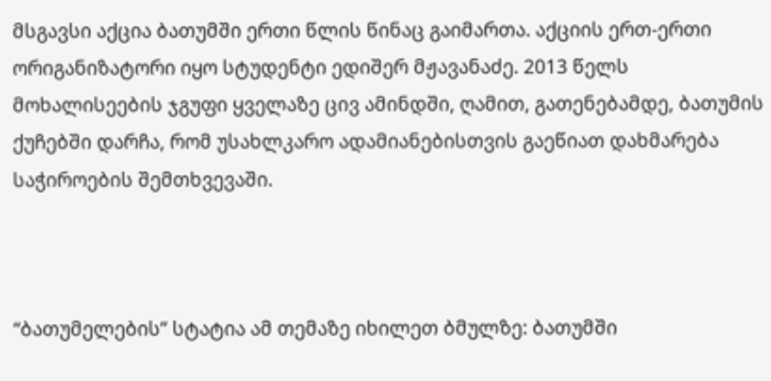მსგავსი აქცია ბათუმში ერთი წლის წინაც გაიმართა. აქციის ერთ-ერთი ორიგანიზატორი იყო სტუდენტი ედიშერ მჟავანაძე. 2013 წელს მოხალისეების ჯგუფი ყველაზე ცივ ამინდში, ღამით, გათენებამდე, ბათუმის ქუჩებში დარჩა, რომ უსახლკარო ადამიანებისთვის გაეწიათ დახმარება საჭიროების შემთხვევაში.



“ბათუმელების” სტატია ამ თემაზე იხილეთ ბმულზე: ბათუმში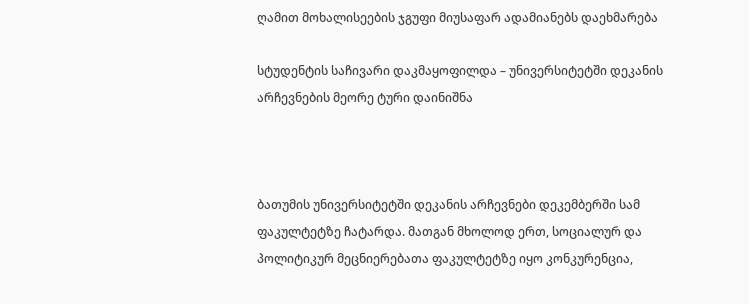ღამით მოხალისეების ჯგუფი მიუსაფარ ადამიანებს დაეხმარება

სტუდენტის საჩივარი დაკმაყოფილდა – უნივერსიტეტში დეკანის არჩევნების მეორე ტური დაინიშნა



ბათუმის უნივერსიტეტში დეკანის არჩევნები დეკემბერში სამ ფაკულტეტზე ჩატარდა. მათგან მხოლოდ ერთ, სოციალურ და პოლიტიკურ მეცნიერებათა ფაკულტეტზე იყო კონკურენცია,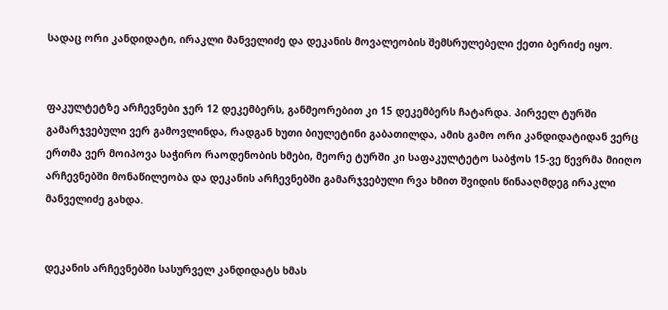სადაც ორი კანდიდატი, ირაკლი მანველიძე და დეკანის მოვალეობის შემსრულებელი ქეთი ბერიძე იყო.


ფაკულტეტზე არჩევნები ჯერ 12 დეკემბერს, განმეორებით კი 15 დეკემბერს ჩატარდა. პირველ ტურში გამარჯვებული ვერ გამოვლინდა, რადგან ხუთი ბიულეტინი გაბათილდა, ამის გამო ორი კანდიდატიდან ვერც ერთმა ვერ მოიპოვა საჭირო რაოდენობის ხმები, მეორე ტურში კი საფაკულტეტო საბჭოს 15-ვე წევრმა მიიღო არჩევნებში მონაწილეობა და დეკანის არჩევნებში გამარჯვებული რვა ხმით შვიდის წინააღმდეგ ირაკლი მანველიძე გახდა.


დეკანის არჩევნებში სასურველ კანდიდატს ხმას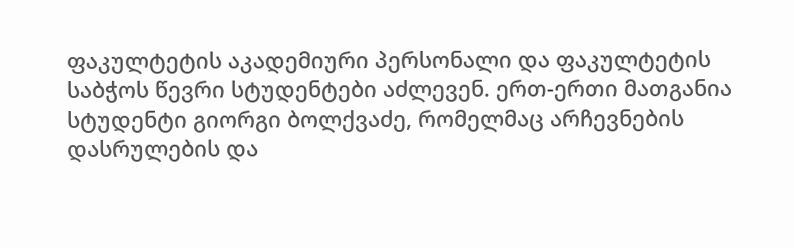ფაკულტეტის აკადემიური პერსონალი და ფაკულტეტის საბჭოს წევრი სტუდენტები აძლევენ. ერთ-ერთი მათგანია სტუდენტი გიორგი ბოლქვაძე, რომელმაც არჩევნების დასრულების და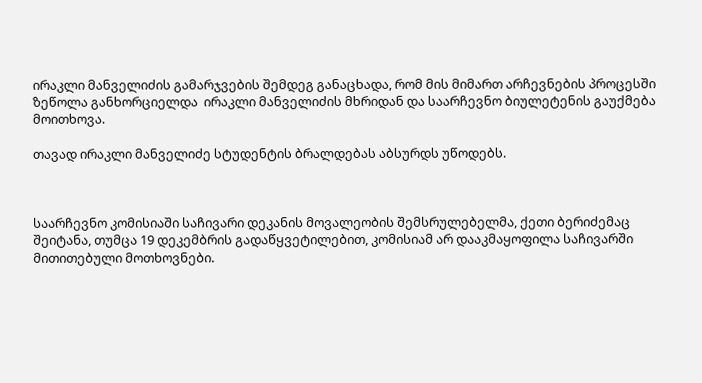ირაკლი მანველიძის გამარჯვების შემდეგ განაცხადა, რომ მის მიმართ არჩევნების პროცესში ზეწოლა განხორციელდა  ირაკლი მანველიძის მხრიდან და საარჩევნო ბიულეტენის გაუქმება მოითხოვა.

თავად ირაკლი მანველიძე სტუდენტის ბრალდებას აბსურდს უწოდებს.



საარჩევნო კომისიაში საჩივარი დეკანის მოვალეობის შემსრულებელმა, ქეთი ბერიძემაც შეიტანა, თუმცა 19 დეკემბრის გადაწყვეტილებით, კომისიამ არ დააკმაყოფილა საჩივარში მითითებული მოთხოვნები.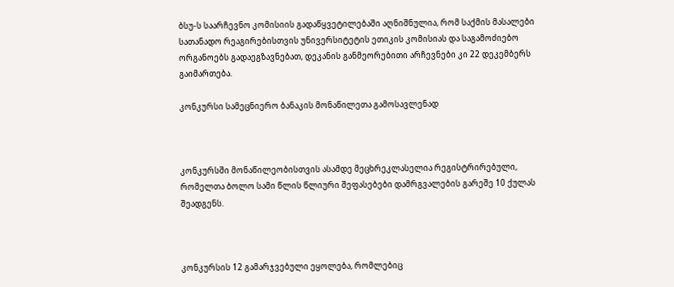ბსუ-ს საარჩევნო კომისიის გადაწყვეტილებაში აღნიშნულია, რომ საქმის მასალები სათანადო რეაგირებისთვის უნივერსიტეტის ეთიკის კომისიას და საგამოძიებო ორგანოებს გადაეგზავნებათ, დეკანის განმეორებითი არჩევნები კი 22 დეკემბერს გაიმართება.

კონკურსი სამეცნიერო ბანაკის მონაწილეთა გამოსავლენად



კონკურსში მონაწილეობისთვის ასამდე მეცხრეკლასელია რეგისტრირებული, რომელთა ბოლო სამი წლის წლიური შეფასებები დამრგვალების გარეშე 10 ქულას შეადგენს.



კონკურსის 12 გამარჯვებული ეყოლება, რომლებიც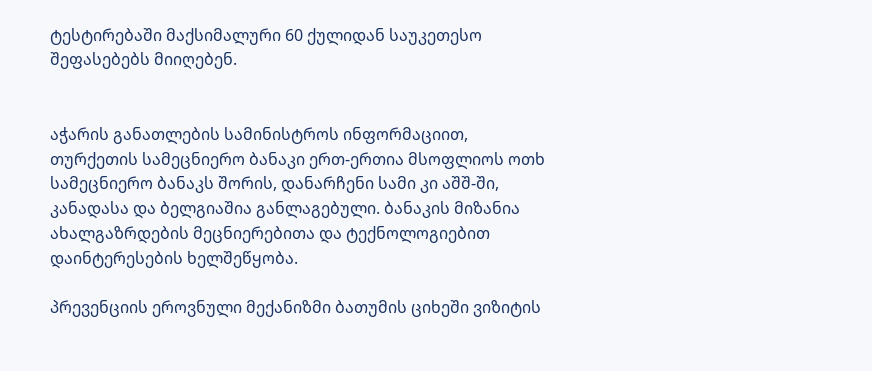ტესტირებაში მაქსიმალური 60 ქულიდან საუკეთესო შეფასებებს მიიღებენ.


აჭარის განათლების სამინისტროს ინფორმაციით, თურქეთის სამეცნიერო ბანაკი ერთ-ერთია მსოფლიოს ოთხ სამეცნიერო ბანაკს შორის, დანარჩენი სამი კი აშშ-ში, კანადასა და ბელგიაშია განლაგებული. ბანაკის მიზანია ახალგაზრდების მეცნიერებითა და ტექნოლოგიებით დაინტერესების ხელშეწყობა.

პრევენციის ეროვნული მექანიზმი ბათუმის ციხეში ვიზიტის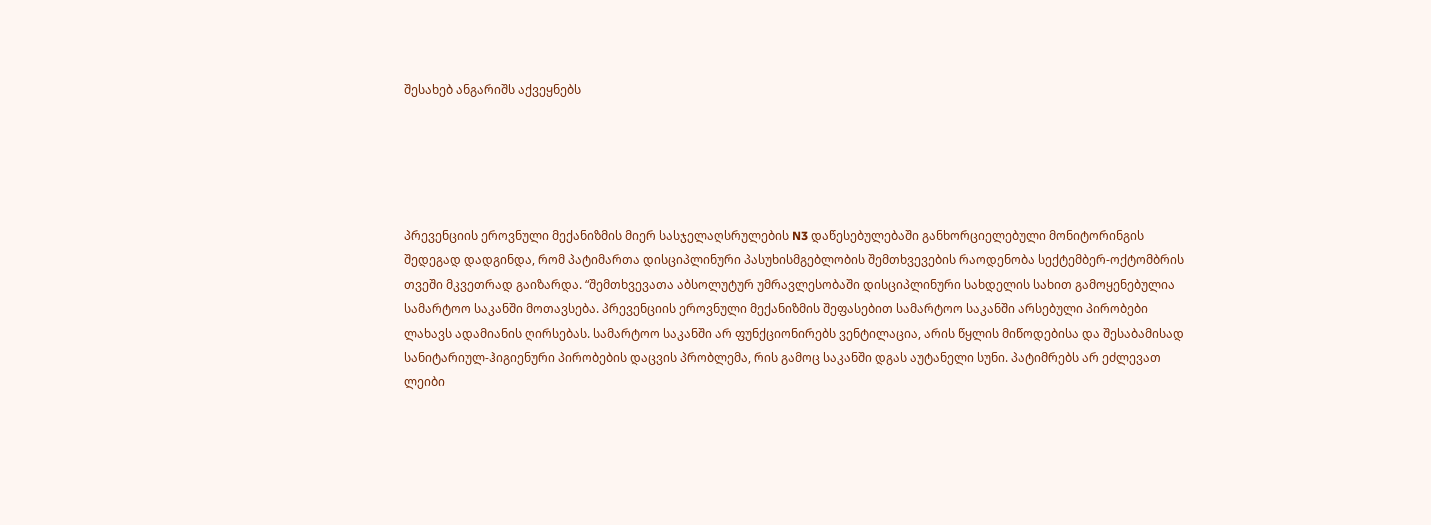შესახებ ანგარიშს აქვეყნებს





პრევენციის ეროვნული მექანიზმის მიერ სასჯელაღსრულების N3 დაწესებულებაში განხორციელებული მონიტორინგის შედეგად დადგინდა, რომ პატიმართა დისციპლინური პასუხისმგებლობის შემთხვევების რაოდენობა სექტემბერ-ოქტომბრის თვეში მკვეთრად გაიზარდა. “შემთხვევათა აბსოლუტურ უმრავლესობაში დისციპლინური სახდელის სახით გამოყენებულია სამარტოო საკანში მოთავსება. პრევენციის ეროვნული მექანიზმის შეფასებით სამარტოო საკანში არსებული პირობები ლახავს ადამიანის ღირსებას. სამარტოო საკანში არ ფუნქციონირებს ვენტილაცია, არის წყლის მიწოდებისა და შესაბამისად სანიტარიულ-ჰიგიენური პირობების დაცვის პრობლემა, რის გამოც საკანში დგას აუტანელი სუნი. პატიმრებს არ ეძლევათ ლეიბი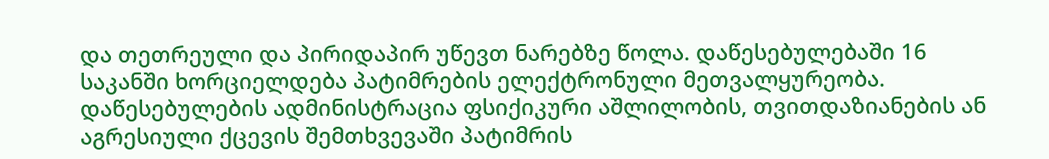და თეთრეული და პირიდაპირ უწევთ ნარებზე წოლა. დაწესებულებაში 16 საკანში ხორციელდება პატიმრების ელექტრონული მეთვალყურეობა. დაწესებულების ადმინისტრაცია ფსიქიკური აშლილობის, თვითდაზიანების ან აგრესიული ქცევის შემთხვევაში პატიმრის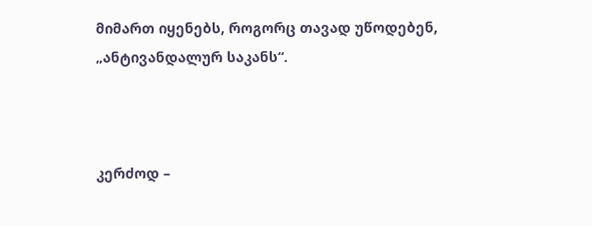მიმართ იყენებს, როგორც თავად უწოდებენ, „ანტივანდალურ საკანს“.



კერძოდ –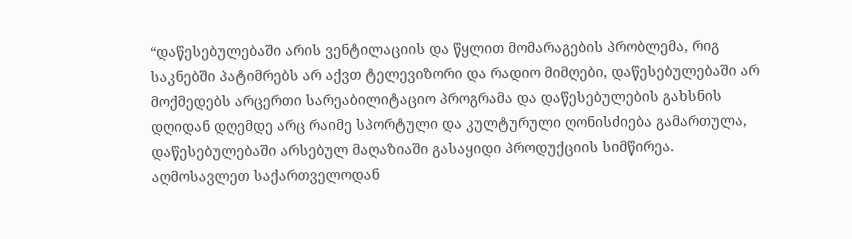“დაწესებულებაში არის ვენტილაციის და წყლით მომარაგების პრობლემა, რიგ საკნებში პატიმრებს არ აქვთ ტელევიზორი და რადიო მიმღები, დაწესებულებაში არ მოქმედებს არცერთი სარეაბილიტაციო პროგრამა და დაწესებულების გახსნის დღიდან დღემდე არც რაიმე სპორტული და კულტურული ღონისძიება გამართულა, დაწესებულებაში არსებულ მაღაზიაში გასაყიდი პროდუქციის სიმწირეა. აღმოსავლეთ საქართველოდან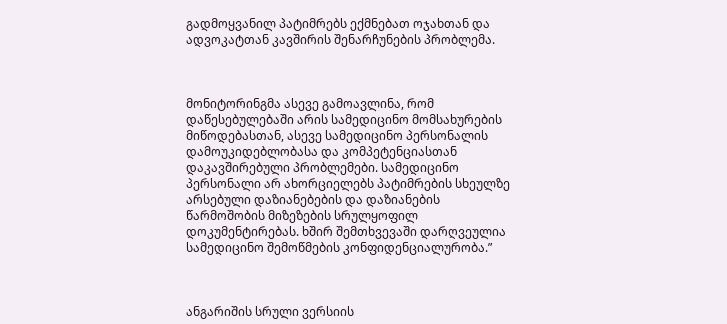გადმოყვანილ პატიმრებს ექმნებათ ოჯახთან და ადვოკატთან კავშირის შენარჩუნების პრობლემა.



მონიტორინგმა ასევე გამოავლინა, რომ დაწესებულებაში არის სამედიცინო მომსახურების მიწოდებასთან, ასევე სამედიცინო პერსონალის დამოუკიდებლობასა და კომპეტენციასთან დაკავშირებული პრობლემები. სამედიცინო პერსონალი არ ახორციელებს პატიმრების სხეულზე არსებული დაზიანებების და დაზიანების წარმოშობის მიზეზების სრულყოფილ დოკუმენტირებას. ხშირ შემთხვევაში დარღვეულია სამედიცინო შემოწმების კონფიდენციალურობა.”



ანგარიშის სრული ვერსიის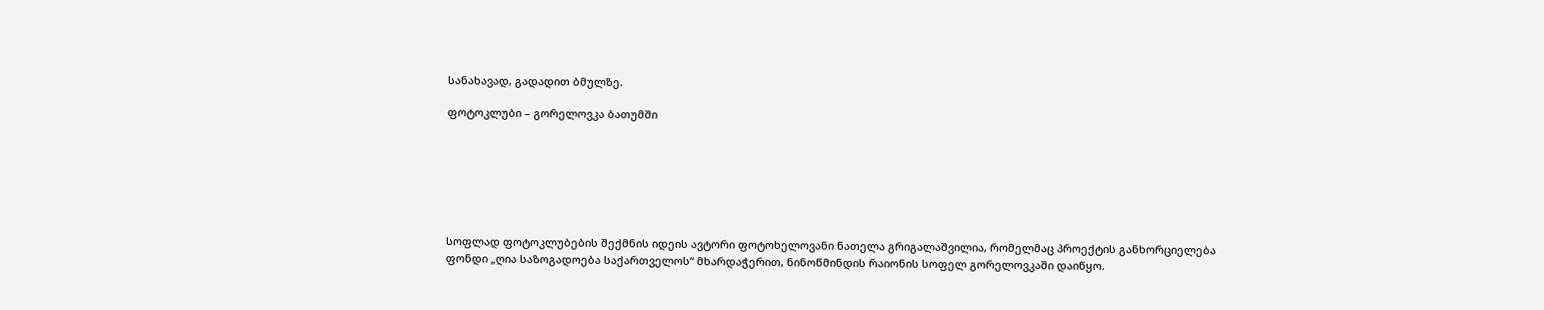სანახავად, გადადით ბმულზე.

ფოტოკლუბი – გორელოვკა ბათუმში







სოფლად ფოტოკლუბების შექმნის იდეის ავტორი ფოტოხელოვანი ნათელა გრიგალაშვილია, რომელმაც პროექტის განხორციელება ფონდი „ღია საზოგადოება საქართველოს“ მხარდაჭერით, ნინოწმინდის რაიონის სოფელ გორელოვკაში დაიწყო.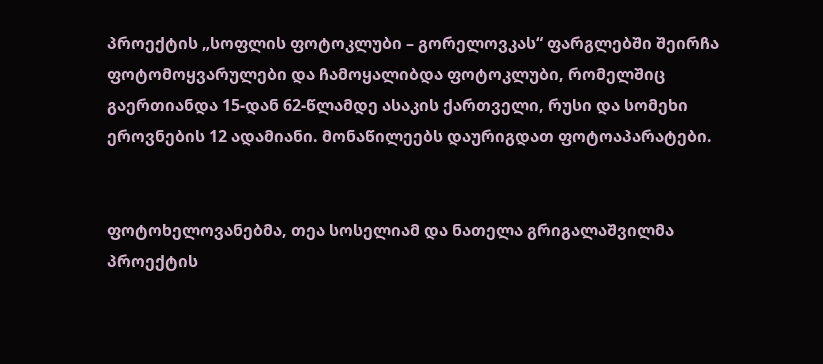პროექტის „სოფლის ფოტოკლუბი – გორელოვკას“ ფარგლებში შეირჩა ფოტომოყვარულები და ჩამოყალიბდა ფოტოკლუბი, რომელშიც გაერთიანდა 15-დან 62-წლამდე ასაკის ქართველი, რუსი და სომეხი ეროვნების 12 ადამიანი. მონაწილეებს დაურიგდათ ფოტოაპარატები.


ფოტოხელოვანებმა, თეა სოსელიამ და ნათელა გრიგალაშვილმა პროექტის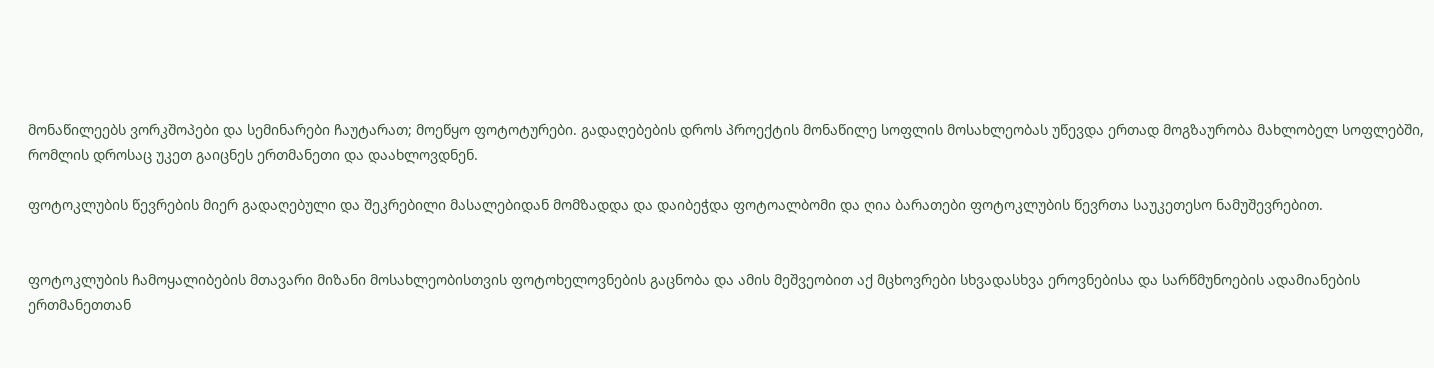მონაწილეებს ვორკშოპები და სემინარები ჩაუტარათ; მოეწყო ფოტოტურები. გადაღებების დროს პროექტის მონაწილე სოფლის მოსახლეობას უწევდა ერთად მოგზაურობა მახლობელ სოფლებში, რომლის დროსაც უკეთ გაიცნეს ერთმანეთი და დაახლოვდნენ.

ფოტოკლუბის წევრების მიერ გადაღებული და შეკრებილი მასალებიდან მომზადდა და დაიბეჭდა ფოტოალბომი და ღია ბარათები ფოტოკლუბის წევრთა საუკეთესო ნამუშევრებით.


ფოტოკლუბის ჩამოყალიბების მთავარი მიზანი მოსახლეობისთვის ფოტოხელოვნების გაცნობა და ამის მეშვეობით აქ მცხოვრები სხვადასხვა ეროვნებისა და სარწმუნოების ადამიანების ერთმანეთთან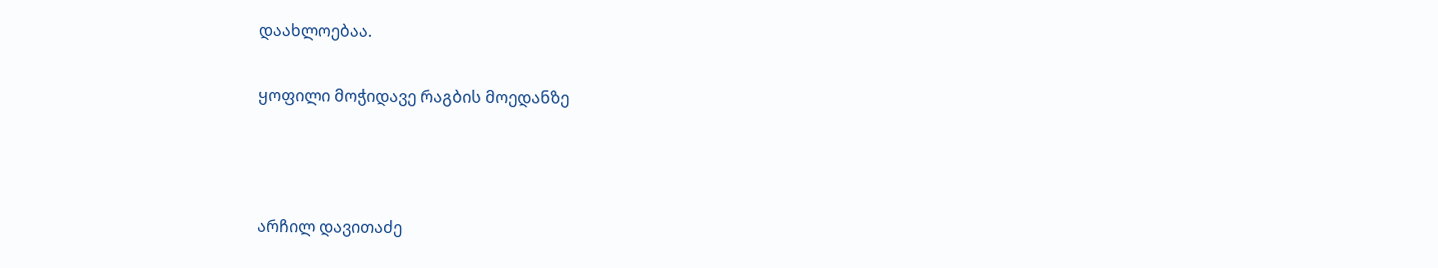დაახლოებაა.

ყოფილი მოჭიდავე რაგბის მოედანზე



არჩილ დავითაძე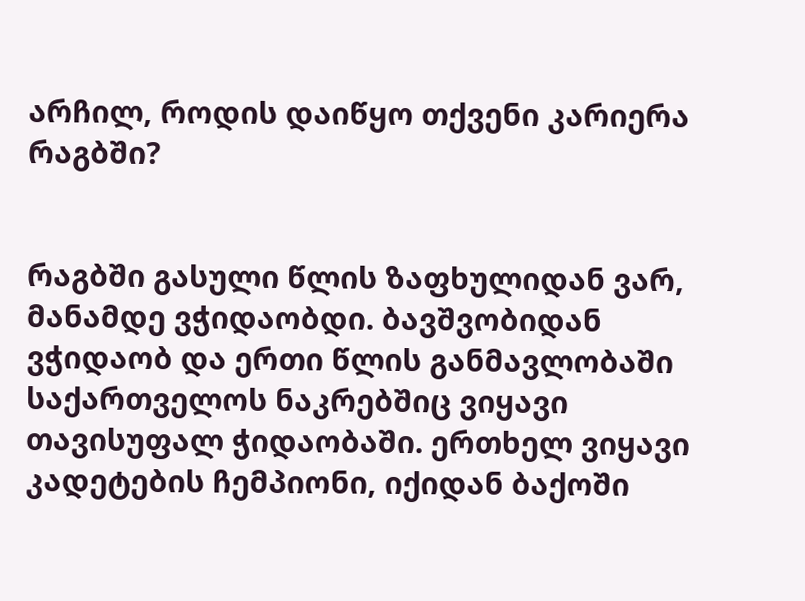არჩილ, როდის დაიწყო თქვენი კარიერა რაგბში?


რაგბში გასული წლის ზაფხულიდან ვარ, მანამდე ვჭიდაობდი. ბავშვობიდან ვჭიდაობ და ერთი წლის განმავლობაში საქართველოს ნაკრებშიც ვიყავი თავისუფალ ჭიდაობაში. ერთხელ ვიყავი კადეტების ჩემპიონი, იქიდან ბაქოში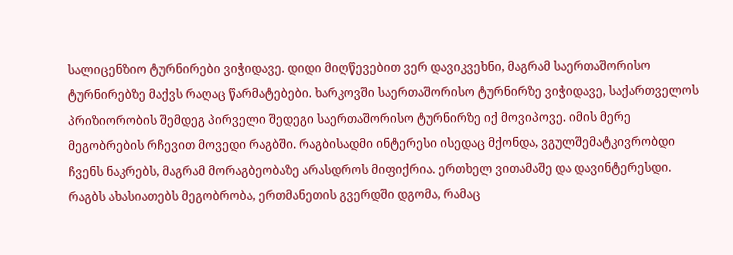სალიცენზიო ტურნირები ვიჭიდავე. დიდი მიღწევებით ვერ დავიკვეხნი, მაგრამ საერთაშორისო ტურნირებზე მაქვს რაღაც წარმატებები. ხარკოვში საერთაშორისო ტურნირზე ვიჭიდავე, საქართველოს პრიზიორობის შემდეგ პირველი შედეგი საერთაშორისო ტურნირზე იქ მოვიპოვე. იმის მერე მეგობრების რჩევით მოვედი რაგბში. რაგბისადმი ინტერესი ისედაც მქონდა, ვგულშემატკივრობდი ჩვენს ნაკრებს, მაგრამ მორაგბეობაზე არასდროს მიფიქრია. ერთხელ ვითამაშე და დავინტერესდი. რაგბს ახასიათებს მეგობრობა, ერთმანეთის გვერდში დგომა, რამაც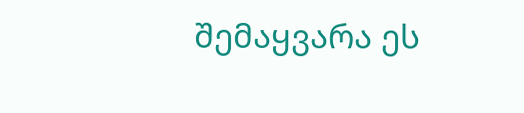შემაყვარა ეს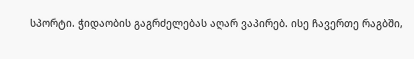სპორტი. ჭიდაობის გაგრძელებას აღარ ვაპირებ. ისე ჩავერთე რაგბში,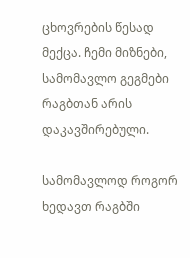ცხოვრების წესად მექცა. ჩემი მიზნები, სამომავლო გეგმები რაგბთან არის დაკავშირებული.

სამომავლოდ როგორ ხედავთ რაგბში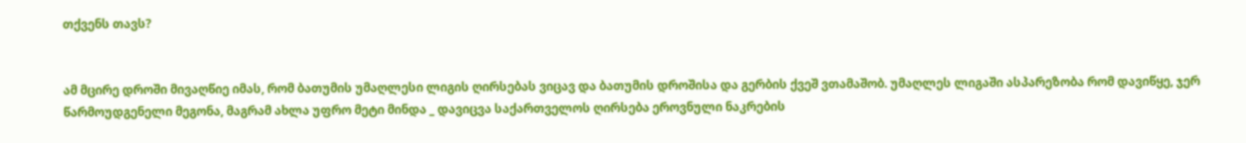თქვენს თავს?


ამ მცირე დროში მივაღწიე იმას, რომ ბათუმის უმაღლესი ლიგის ღირსებას ვიცავ და ბათუმის დროშისა და გერბის ქვეშ ვთამაშობ. უმაღლეს ლიგაში ასპარეზობა რომ დავიწყე, ჯერ წარმოუდგენელი მეგონა, მაგრამ ახლა უფრო მეტი მინდა _ დავიცვა საქართველოს ღირსება ეროვნული ნაკრების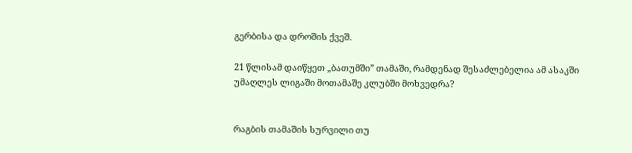გერბისა და დროშის ქვეშ.

21 წლისამ დაიწყეთ „ბათუმში” თამაში, რამდენად შესაძლებელია ამ ასაკში უმაღლეს ლიგაში მოთამაშე კლუბში მოხვედრა?


რაგბის თამაშის სურვილი თუ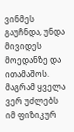ვინმეს გაუჩნდა, უნდა მივიდეს მოედანზე და ითამაშოს. მაგრამ ყველა ვერ უძლებს იმ ფიზიკურ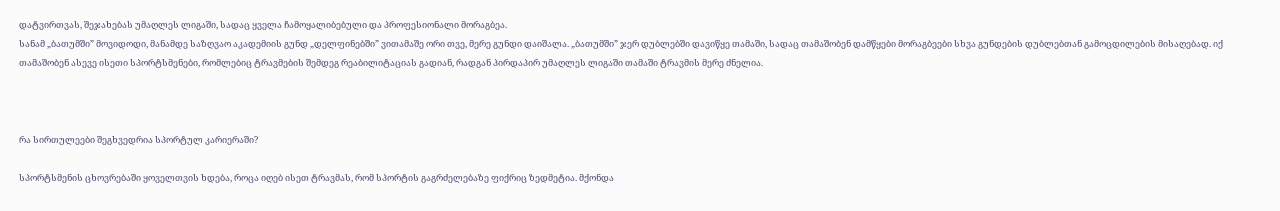დატვირთვას, შეჯახებას უმაღლეს ლიგაში, სადაც ყველა ჩამოყალიბებული და პროფესიონალი მორაგბეა.
სანამ „ბათუმში” მოვიდოდი, მანამდე საზღვაო აკადემიის გუნდ „დელფინებში” ვითამაშე ორი თვე, მერე გუნდი დაიშალა. „ბათუმში” ჯერ დუბლებში დავიწყე თამაში, სადაც თამაშობენ დამწყები მორაგბეები სხვა გუნდების დუბლებთან გამოცდილების მისაღებად. იქ თამაშობენ ასევე ისეთი სპორტსმენები, რომლებიც ტრავმების შემდეგ რეაბილიტაციას გადიან, რადგან პირდაპირ უმაღლეს ლიგაში თამაში ტრავმის მერე ძნელია.



რა სირთულეები შეგხვედრია სპორტულ კარიერაში?

სპორტსმენის ცხოვრებაში ყოველთვის ხდება, როცა იღებ ისეთ ტრავმას, რომ სპორტის გაგრძელებაზე ფიქრიც ზედმეტია. მქონდა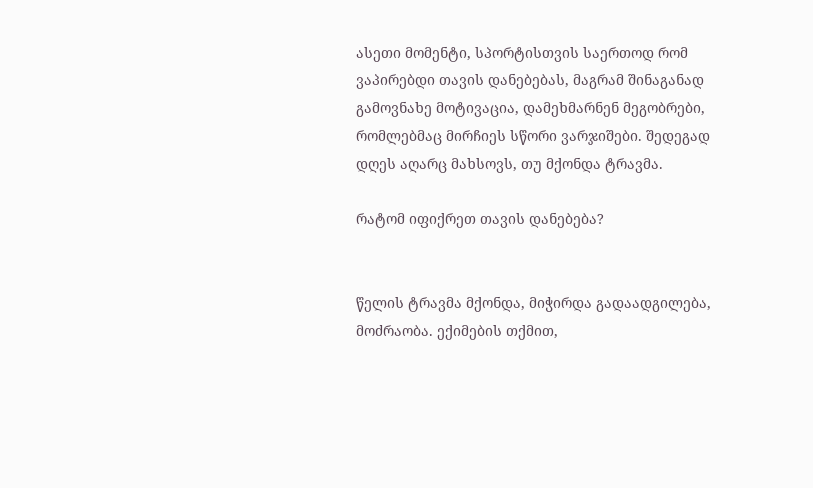ასეთი მომენტი, სპორტისთვის საერთოდ რომ ვაპირებდი თავის დანებებას, მაგრამ შინაგანად გამოვნახე მოტივაცია, დამეხმარნენ მეგობრები, რომლებმაც მირჩიეს სწორი ვარჯიშები. შედეგად დღეს აღარც მახსოვს, თუ მქონდა ტრავმა.

რატომ იფიქრეთ თავის დანებება?


წელის ტრავმა მქონდა, მიჭირდა გადაადგილება, მოძრაობა. ექიმების თქმით,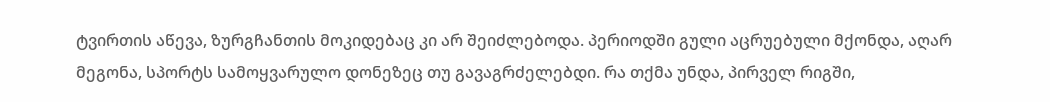ტვირთის აწევა, ზურგჩანთის მოკიდებაც კი არ შეიძლებოდა. პერიოდში გული აცრუებული მქონდა, აღარ მეგონა, სპორტს სამოყვარულო დონეზეც თუ გავაგრძელებდი. რა თქმა უნდა, პირველ რიგში,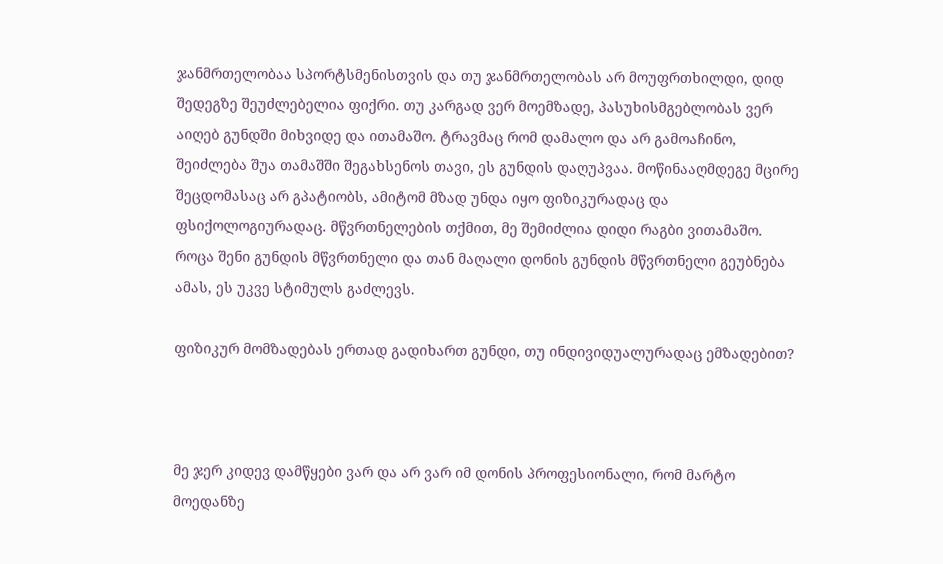ჯანმრთელობაა სპორტსმენისთვის და თუ ჯანმრთელობას არ მოუფრთხილდი, დიდ შედეგზე შეუძლებელია ფიქრი. თუ კარგად ვერ მოემზადე, პასუხისმგებლობას ვერ აიღებ გუნდში მიხვიდე და ითამაშო. ტრავმაც რომ დამალო და არ გამოაჩინო, შეიძლება შუა თამაშში შეგახსენოს თავი, ეს გუნდის დაღუპვაა. მოწინააღმდეგე მცირე შეცდომასაც არ გპატიობს, ამიტომ მზად უნდა იყო ფიზიკურადაც და ფსიქოლოგიურადაც. მწვრთნელების თქმით, მე შემიძლია დიდი რაგბი ვითამაშო. როცა შენი გუნდის მწვრთნელი და თან მაღალი დონის გუნდის მწვრთნელი გეუბნება ამას, ეს უკვე სტიმულს გაძლევს.

ფიზიკურ მომზადებას ერთად გადიხართ გუნდი, თუ ინდივიდუალურადაც ემზადებით?



მე ჯერ კიდევ დამწყები ვარ და არ ვარ იმ დონის პროფესიონალი, რომ მარტო მოედანზე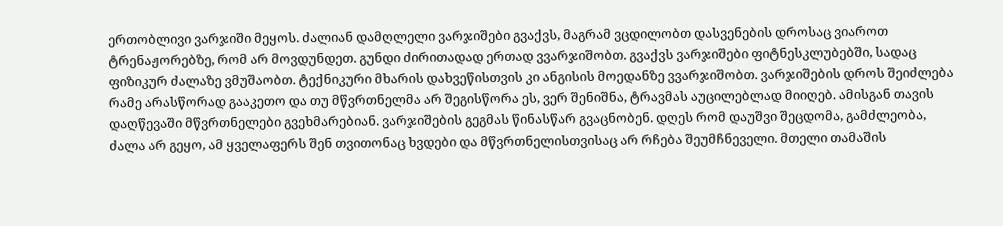ერთობლივი ვარჯიში მეყოს. ძალიან დამღლელი ვარჯიშები გვაქვს, მაგრამ ვცდილობთ დასვენების დროსაც ვიაროთ ტრენაჟორებზე, რომ არ მოვდუნდეთ. გუნდი ძირითადად ერთად ვვარჯიშობთ. გვაქვს ვარჯიშები ფიტნესკლუბებში, სადაც ფიზიკურ ძალაზე ვმუშაობთ. ტექნიკური მხარის დახვეწისთვის კი ანგისის მოედანზე ვვარჯიშობთ. ვარჯიშების დროს შეიძლება რამე არასწორად გააკეთო და თუ მწვრთნელმა არ შეგისწორა ეს, ვერ შენიშნა, ტრავმას აუცილებლად მიიღებ. ამისგან თავის დაღწევაში მწვრთნელები გვეხმარებიან. ვარჯიშების გეგმას წინასწარ გვაცნობენ. დღეს რომ დაუშვი შეცდომა, გამძლეობა, ძალა არ გეყო, ამ ყველაფერს შენ თვითონაც ხვდები და მწვრთნელისთვისაც არ რჩება შეუმჩნეველი. მთელი თამაშის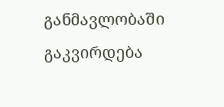განმავლობაში გაკვირდება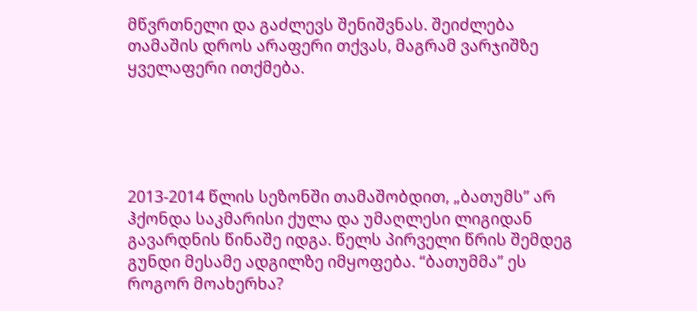მწვრთნელი და გაძლევს შენიშვნას. შეიძლება თამაშის დროს არაფერი თქვას, მაგრამ ვარჯიშზე ყველაფერი ითქმება.





2013-2014 წლის სეზონში თამაშობდით, „ბათუმს” არ ჰქონდა საკმარისი ქულა და უმაღლესი ლიგიდან გავარდნის წინაშე იდგა. წელს პირველი წრის შემდეგ გუნდი მესამე ადგილზე იმყოფება. “ბათუმმა” ეს როგორ მოახერხა?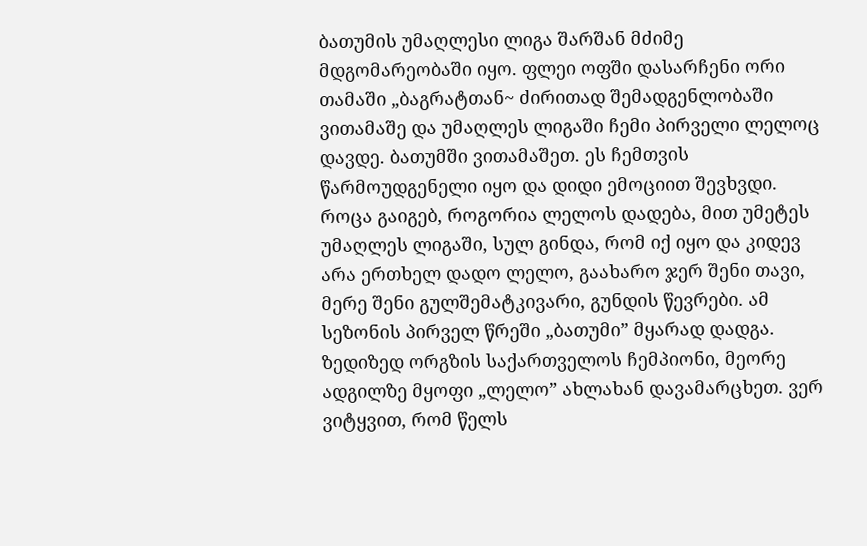ბათუმის უმაღლესი ლიგა შარშან მძიმე მდგომარეობაში იყო. ფლეი ოფში დასარჩენი ორი თამაში „ბაგრატთან~ ძირითად შემადგენლობაში ვითამაშე და უმაღლეს ლიგაში ჩემი პირველი ლელოც დავდე. ბათუმში ვითამაშეთ. ეს ჩემთვის წარმოუდგენელი იყო და დიდი ემოციით შევხვდი. როცა გაიგებ, როგორია ლელოს დადება, მით უმეტეს უმაღლეს ლიგაში, სულ გინდა, რომ იქ იყო და კიდევ არა ერთხელ დადო ლელო, გაახარო ჯერ შენი თავი, მერე შენი გულშემატკივარი, გუნდის წევრები. ამ სეზონის პირველ წრეში „ბათუმი” მყარად დადგა. ზედიზედ ორგზის საქართველოს ჩემპიონი, მეორე ადგილზე მყოფი „ლელო” ახლახან დავამარცხეთ. ვერ ვიტყვით, რომ წელს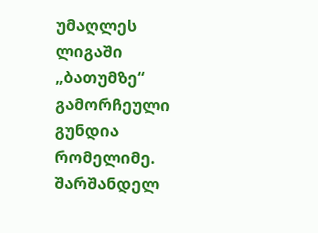უმაღლეს ლიგაში „ბათუმზე“ გამორჩეული გუნდია რომელიმე. შარშანდელ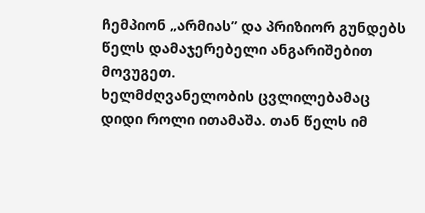ჩემპიონ „არმიას” და პრიზიორ გუნდებს წელს დამაჯერებელი ანგარიშებით მოვუგეთ.
ხელმძღვანელობის ცვლილებამაც დიდი როლი ითამაშა. თან წელს იმ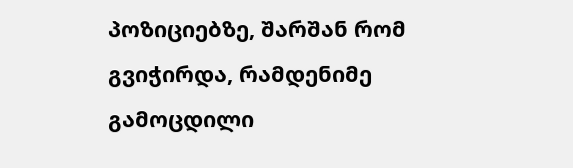პოზიციებზე, შარშან რომ გვიჭირდა, რამდენიმე გამოცდილი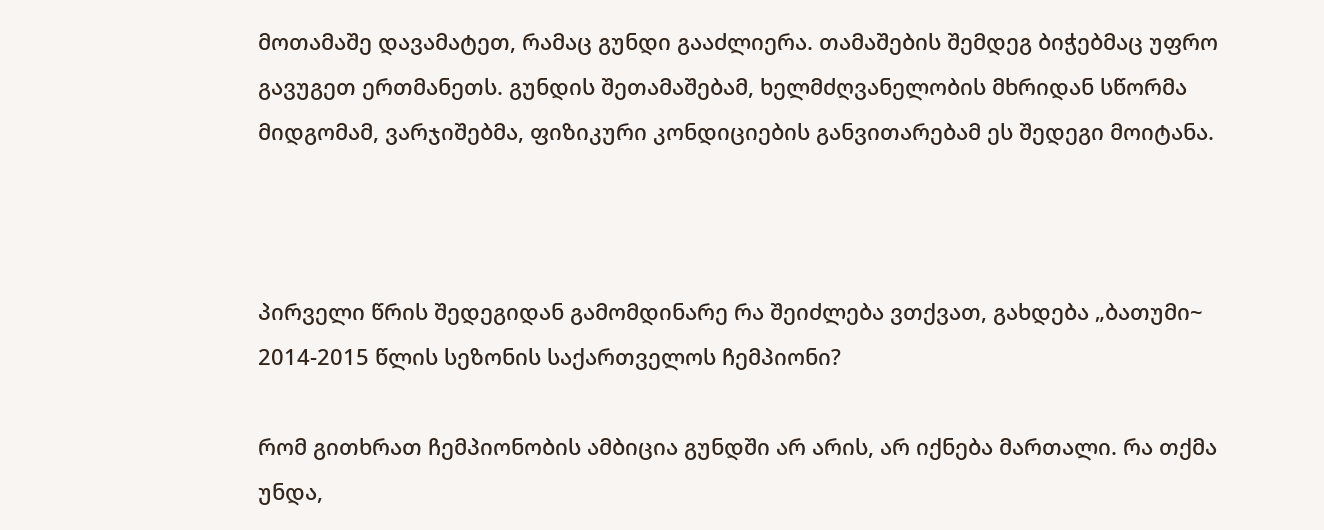მოთამაშე დავამატეთ, რამაც გუნდი გააძლიერა. თამაშების შემდეგ ბიჭებმაც უფრო გავუგეთ ერთმანეთს. გუნდის შეთამაშებამ, ხელმძღვანელობის მხრიდან სწორმა მიდგომამ, ვარჯიშებმა, ფიზიკური კონდიციების განვითარებამ ეს შედეგი მოიტანა.



პირველი წრის შედეგიდან გამომდინარე რა შეიძლება ვთქვათ, გახდება „ბათუმი~ 2014-2015 წლის სეზონის საქართველოს ჩემპიონი?

რომ გითხრათ ჩემპიონობის ამბიცია გუნდში არ არის, არ იქნება მართალი. რა თქმა უნდა,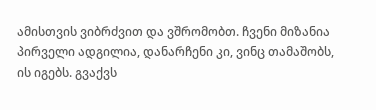ამისთვის ვიბრძვით და ვშრომობთ. ჩვენი მიზანია პირველი ადგილია, დანარჩენი კი, ვინც თამაშობს, ის იგებს. გვაქვს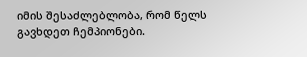იმის შესაძლებლობა, რომ წელს გავხდეთ ჩემპიონები.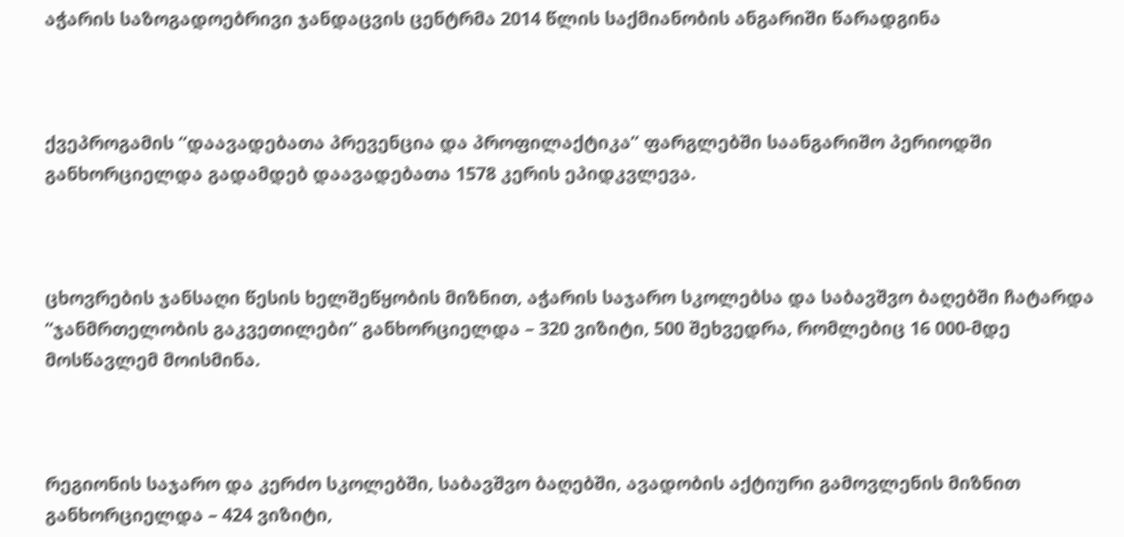აჭარის საზოგადოებრივი ჯანდაცვის ცენტრმა 2014 წლის საქმიანობის ანგარიში წარადგინა



ქვეპროგამის “დაავადებათა პრევენცია და პროფილაქტიკა” ფარგლებში საანგარიშო პერიოდში განხორციელდა გადამდებ დაავადებათა 1578 კერის ეპიდკვლევა.



ცხოვრების ჯანსაღი წესის ხელშეწყობის მიზნით, აჭარის საჯარო სკოლებსა და საბავშვო ბაღებში ჩატარდა “ჯანმრთელობის გაკვეთილები” განხორციელდა – 320 ვიზიტი, 500 შეხვედრა, რომლებიც 16 000-მდე მოსწავლემ მოისმინა.



რეგიონის საჯარო და კერძო სკოლებში, საბავშვო ბაღებში, ავადობის აქტიური გამოვლენის მიზნით განხორციელდა – 424 ვიზიტი,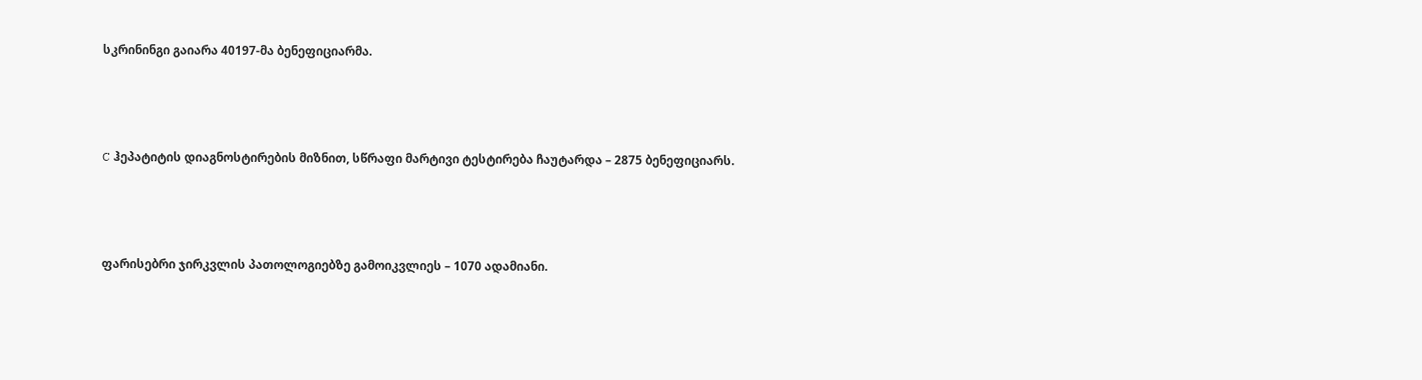სკრინინგი გაიარა 40197-მა ბენეფიციარმა.



C ჰეპატიტის დიაგნოსტირების მიზნით, სწრაფი მარტივი ტესტირება ჩაუტარდა – 2875 ბენეფიციარს.



ფარისებრი ჯირკვლის პათოლოგიებზე გამოიკვლიეს – 1070 ადამიანი.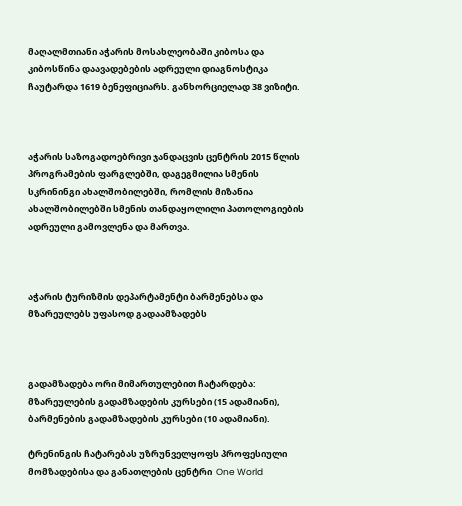მაღალმთიანი აჭარის მოსახლეობაში კიბოსა და კიბოსწინა დაავადებების ადრეული დიაგნოსტიკა ჩაუტარდა 1619 ბენეფიციარს. განხორციელად 38 ვიზიტი.



აჭარის საზოგადოებრივი ჯანდაცვის ცენტრის 2015 წლის პროგრამების ფარგლებში, დაგეგმილია სმენის სკრინინგი ახალშობილებში, რომლის მიზანია ახალშობილებში სმენის თანდაყოლილი პათოლოგიების ადრეული გამოვლენა და მართვა.



აჭარის ტურიზმის დეპარტამენტი ბარმენებსა და მზარეულებს უფასოდ გადაამზადებს



გადამზადება ორი მიმართულებით ჩატარდება: მზარეულების გადამზადების კურსები (15 ადამიანი), ბარმენების გადამზადების კურსები (10 ადამიანი).

ტრენინგის ჩატარებას უზრუნველყოფს პროფესიული მომზადებისა და განათლების ცენტრი  One World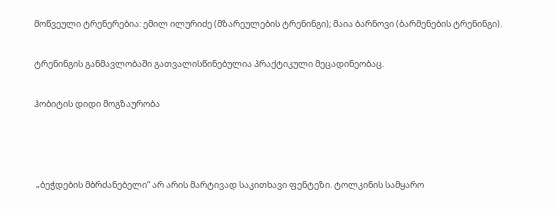მოწვეული ტრენერებია: ემილ ილურიძე (მზარეულების ტრენინგი); მაია ბარნოვი (ბარმენების ტრენინგი).

ტრენინგის განმავლობაში გათვალისწინებულია პრაქტიკული მეცადინეობაც.

ჰობიტის დიდი მოგზაურობა



 „ბეჭდების მბრძანებელი“ არ არის მარტივად საკითხავი ფენტეზი. ტოლკინის სამყარო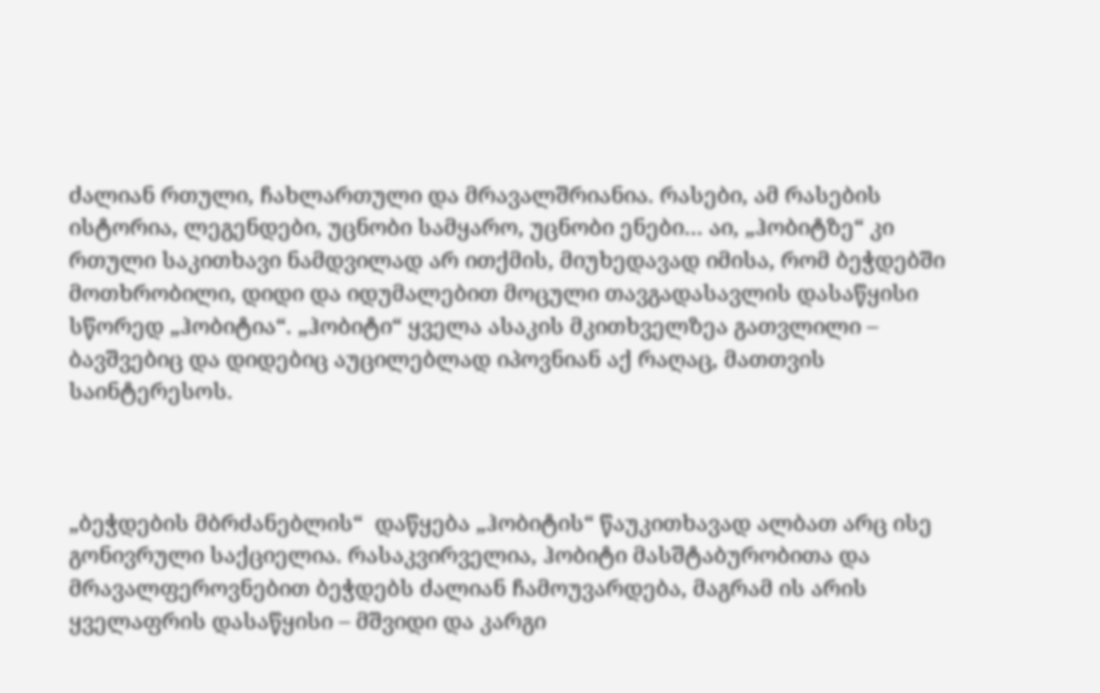ძალიან რთული, ჩახლართული და მრავალშრიანია. რასები, ამ რასების ისტორია, ლეგენდები, უცნობი სამყარო, უცნობი ენები… აი, „ჰობიტზე“ კი რთული საკითხავი ნამდვილად არ ითქმის, მიუხედავად იმისა, რომ ბეჭდებში მოთხრობილი, დიდი და იდუმალებით მოცული თავგადასავლის დასაწყისი სწორედ „ჰობიტია“. „ჰობიტი“ ყველა ასაკის მკითხველზეა გათვლილი – ბავშვებიც და დიდებიც აუცილებლად იპოვნიან აქ რაღაც, მათთვის საინტერესოს.



„ბეჭდების მბრძანებლის“  დაწყება „ჰობიტის“ წაუკითხავად ალბათ არც ისე გონივრული საქციელია. რასაკვირველია, ჰობიტი მასშტაბურობითა და მრავალფეროვნებით ბეჭდებს ძალიან ჩამოუვარდება, მაგრამ ის არის ყველაფრის დასაწყისი – მშვიდი და კარგი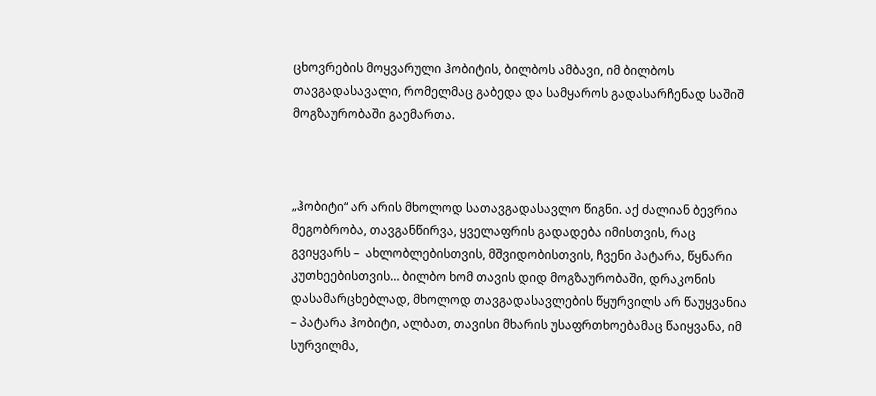ცხოვრების მოყვარული ჰობიტის, ბილბოს ამბავი, იმ ბილბოს თავგადასავალი, რომელმაც გაბედა და სამყაროს გადასარჩენად საშიშ მოგზაურობაში გაემართა.



„ჰობიტი“ არ არის მხოლოდ სათავგადასავლო წიგნი. აქ ძალიან ბევრია მეგობრობა, თავგანწირვა, ყველაფრის გადადება იმისთვის, რაც გვიყვარს –  ახლობლებისთვის, მშვიდობისთვის, ჩვენი პატარა, წყნარი კუთხეებისთვის… ბილბო ხომ თავის დიდ მოგზაურობაში, დრაკონის დასამარცხებლად, მხოლოდ თავგადასავლების წყურვილს არ წაუყვანია – პატარა ჰობიტი, ალბათ, თავისი მხარის უსაფრთხოებამაც წაიყვანა, იმ სურვილმა,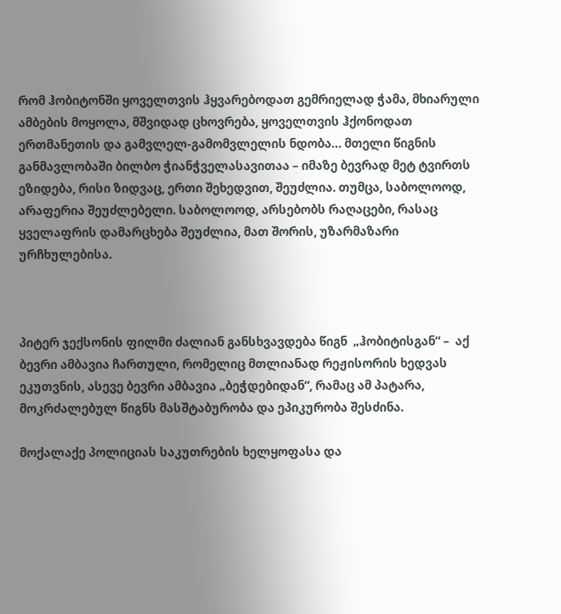რომ ჰობიტონში ყოველთვის ჰყვარებოდათ გემრიელად ჭამა, მხიარული ამბების მოყოლა, მშვიდად ცხოვრება, ყოველთვის ჰქონოდათ ერთმანეთის და გამვლელ-გამომვლელის ნდობა… მთელი წიგნის განმავლობაში ბილბო ჭიანჭველასავითაა – იმაზე ბევრად მეტ ტვირთს ეზიდება, რისი ზიდვაც, ერთი შეხედვით, შეუძლია. თუმცა, საბოლოოდ, არაფერია შეუძლებელი. საბოლოოდ, არსებობს რაღაცები, რასაც ყველაფრის დამარცხება შეუძლია, მათ შორის, უზარმაზარი ურჩხულებისა.



პიტერ ჯექსონის ფილმი ძალიან განსხვავდება წიგნ  „ჰობიტისგან“ –  აქ ბევრი ამბავია ჩართული, რომელიც მთლიანად რეჟისორის ხედვას ეკუთვნის, ასევე ბევრი ამბავია „ბეჭდებიდან“, რამაც ამ პატარა, მოკრძალებულ წიგნს მასშტაბურობა და ეპიკურობა შესძინა.

მოქალაქე პოლიციას საკუთრების ხელყოფასა და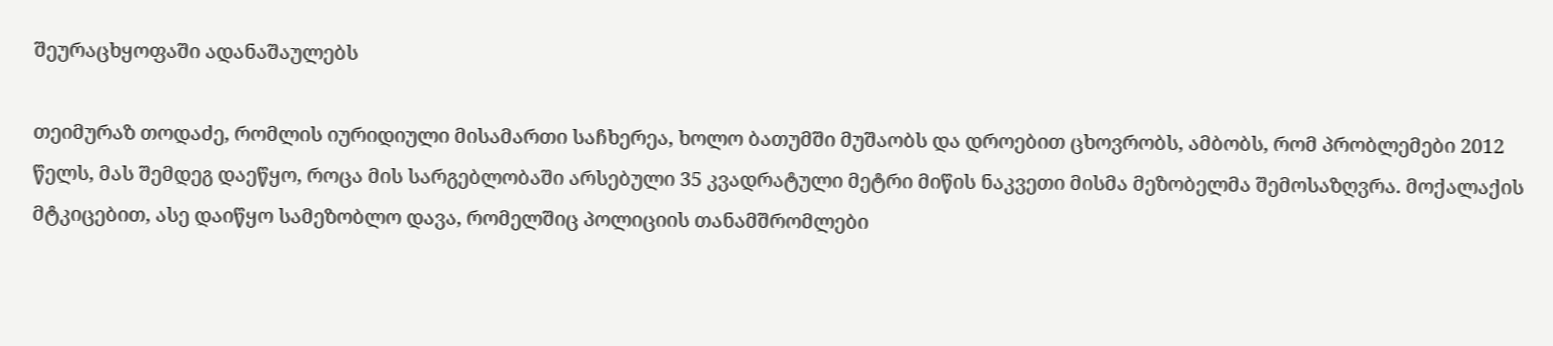შეურაცხყოფაში ადანაშაულებს

თეიმურაზ თოდაძე, რომლის იურიდიული მისამართი საჩხერეა, ხოლო ბათუმში მუშაობს და დროებით ცხოვრობს, ამბობს, რომ პრობლემები 2012 წელს, მას შემდეგ დაეწყო, როცა მის სარგებლობაში არსებული 35 კვადრატული მეტრი მიწის ნაკვეთი მისმა მეზობელმა შემოსაზღვრა. მოქალაქის მტკიცებით, ასე დაიწყო სამეზობლო დავა, რომელშიც პოლიციის თანამშრომლები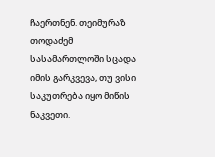ჩაერთნენ. თეიმურაზ თოდაძემ სასამართლოში სცადა იმის გარკვევა, თუ ვისი საკუთრება იყო მიწის ნაკვეთი.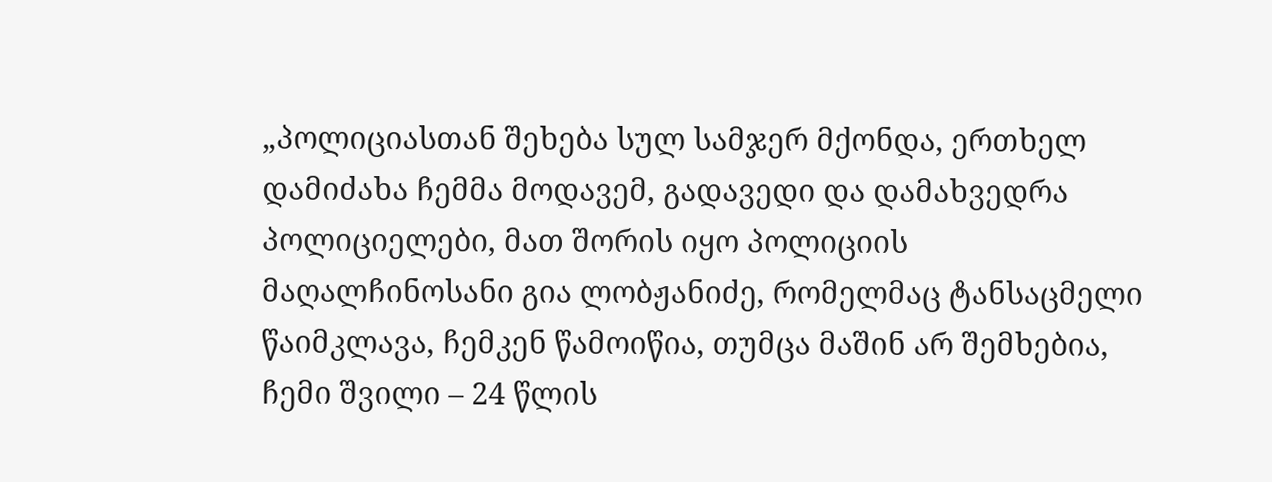„პოლიციასთან შეხება სულ სამჯერ მქონდა, ერთხელ დამიძახა ჩემმა მოდავემ, გადავედი და დამახვედრა პოლიციელები, მათ შორის იყო პოლიციის მაღალჩინოსანი გია ლობჟანიძე, რომელმაც ტანსაცმელი წაიმკლავა, ჩემკენ წამოიწია, თუმცა მაშინ არ შემხებია, ჩემი შვილი – 24 წლის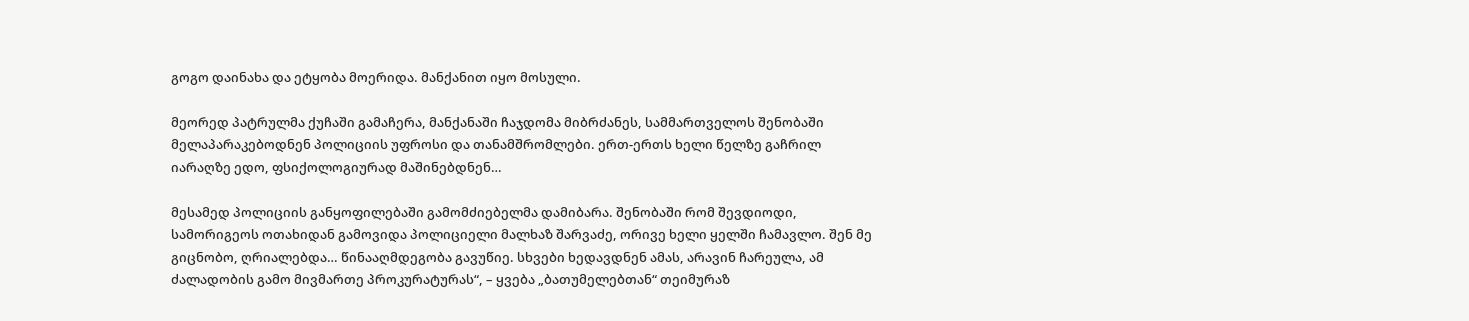გოგო დაინახა და ეტყობა მოერიდა. მანქანით იყო მოსული.

მეორედ პატრულმა ქუჩაში გამაჩერა, მანქანაში ჩაჯდომა მიბრძანეს, სამმართველოს შენობაში მელაპარაკებოდნენ პოლიციის უფროსი და თანამშრომლები. ერთ-ერთს ხელი წელზე გაჩრილ იარაღზე ედო, ფსიქოლოგიურად მაშინებდნენ…

მესამედ პოლიციის განყოფილებაში გამომძიებელმა დამიბარა. შენობაში რომ შევდიოდი, სამორიგეოს ოთახიდან გამოვიდა პოლიციელი მალხაზ შარვაძე, ორივე ხელი ყელში ჩამავლო. შენ მე გიცნობო, ღრიალებდა… წინააღმდეგობა გავუწიე. სხვები ხედავდნენ ამას, არავინ ჩარეულა, ამ ძალადობის გამო მივმართე პროკურატურას“, – ყვება „ბათუმელებთან“ თეიმურაზ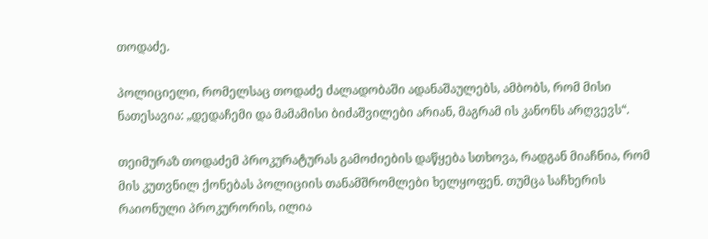თოდაძე.

პოლიციელი, რომელსაც თოდაძე ძალადობაში ადანაშაულებს, ამბობს, რომ მისი ნათესავია: „დედაჩემი და მამამისი ბიძაშვილები არიან, მაგრამ ის კანონს არღვევს“.

თეიმურაზ თოდაძემ პროკურატურას გამოძიების დაწყება სთხოვა, რადგან მიაჩნია, რომ მის კუთვნილ ქონებას პოლიციის თანამშრომლები ხელყოფენ. თუმცა საჩხერის რაიონული პროკურორის, ილია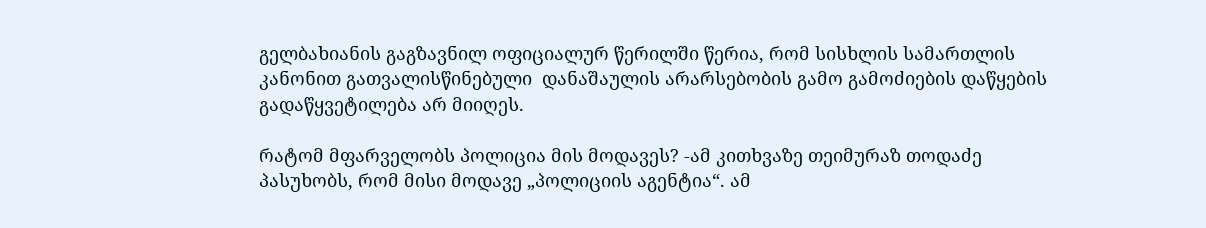გელბახიანის გაგზავნილ ოფიციალურ წერილში წერია, რომ სისხლის სამართლის კანონით გათვალისწინებული  დანაშაულის არარსებობის გამო გამოძიების დაწყების გადაწყვეტილება არ მიიღეს.

რატომ მფარველობს პოლიცია მის მოდავეს? -ამ კითხვაზე თეიმურაზ თოდაძე პასუხობს, რომ მისი მოდავე „პოლიციის აგენტია“. ამ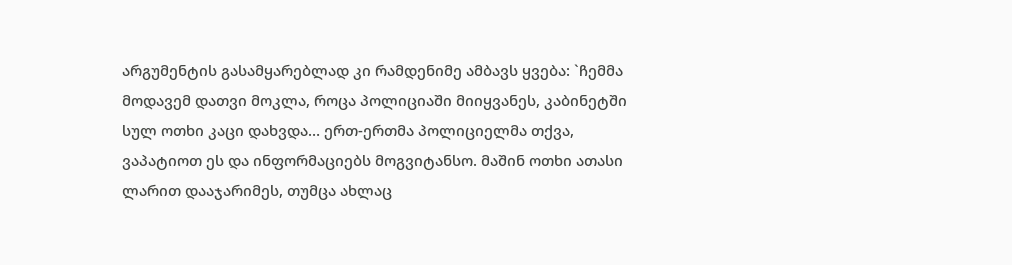არგუმენტის გასამყარებლად კი რამდენიმე ამბავს ყვება: `ჩემმა მოდავემ დათვი მოკლა, როცა პოლიციაში მიიყვანეს, კაბინეტში სულ ოთხი კაცი დახვდა… ერთ-ერთმა პოლიციელმა თქვა, ვაპატიოთ ეს და ინფორმაციებს მოგვიტანსო. მაშინ ოთხი ათასი ლარით დააჯარიმეს, თუმცა ახლაც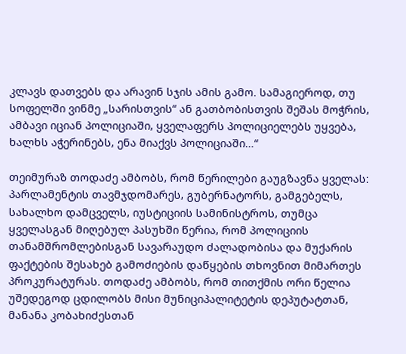კლავს დათვებს და არავინ სჯის ამის გამო. სამაგიეროდ, თუ სოფელში ვინმე „სარისთვის“ ან გათბობისთვის შეშას მოჭრის, ამბავი იციან პოლიციაში, ყველაფერს პოლიციელებს უყვება, ხალხს აჭერინებს, ენა მიაქვს პოლიციაში…“

თეიმურაზ თოდაძე ამბობს, რომ წერილები გაუგზავნა ყველას: პარლამენტის თავმჯდომარეს, გუბერნატორს, გამგებელს, სახალხო დამცველს, იუსტიციის სამინისტროს, თუმცა ყველასგან მიღებულ პასუხში წერია, რომ პოლიციის თანამშრომლებისგან სავარაუდო ძალადობისა და მუქარის ფაქტების შესახებ გამოძიების დაწყების თხოვნით მიმართეს პროკურატურას. თოდაძე ამბობს, რომ თითქმის ორი წელია უშედეგოდ ცდილობს მისი მუნიციპალიტეტის დეპუტატთან, მანანა კობახიძესთან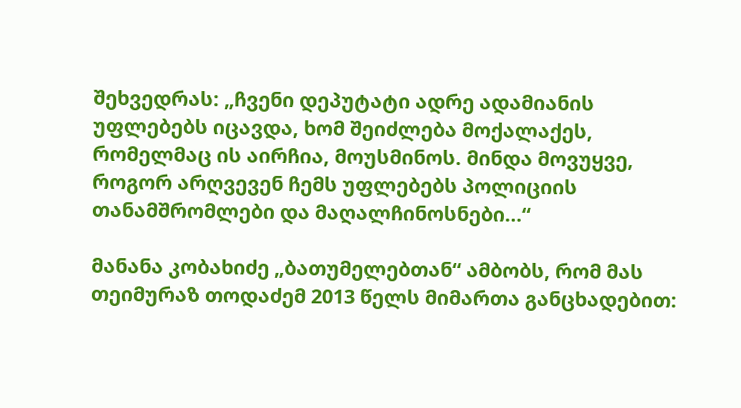შეხვედრას: „ჩვენი დეპუტატი ადრე ადამიანის უფლებებს იცავდა, ხომ შეიძლება მოქალაქეს, რომელმაც ის აირჩია, მოუსმინოს. მინდა მოვუყვე, როგორ არღვევენ ჩემს უფლებებს პოლიციის თანამშრომლები და მაღალჩინოსნები…“

მანანა კობახიძე „ბათუმელებთან“ ამბობს, რომ მას თეიმურაზ თოდაძემ 2013 წელს მიმართა განცხადებით: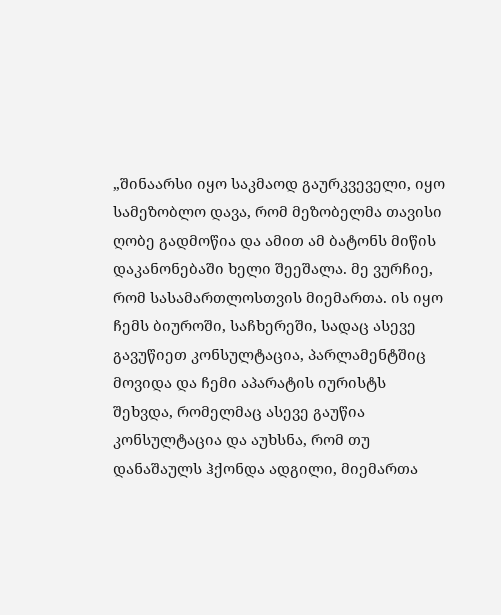„შინაარსი იყო საკმაოდ გაურკვეველი, იყო სამეზობლო დავა, რომ მეზობელმა თავისი ღობე გადმოწია და ამით ამ ბატონს მიწის დაკანონებაში ხელი შეეშალა. მე ვურჩიე, რომ სასამართლოსთვის მიემართა. ის იყო ჩემს ბიუროში, საჩხერეში, სადაც ასევე გავუწიეთ კონსულტაცია, პარლამენტშიც მოვიდა და ჩემი აპარატის იურისტს შეხვდა, რომელმაც ასევე გაუწია კონსულტაცია და აუხსნა, რომ თუ დანაშაულს ჰქონდა ადგილი, მიემართა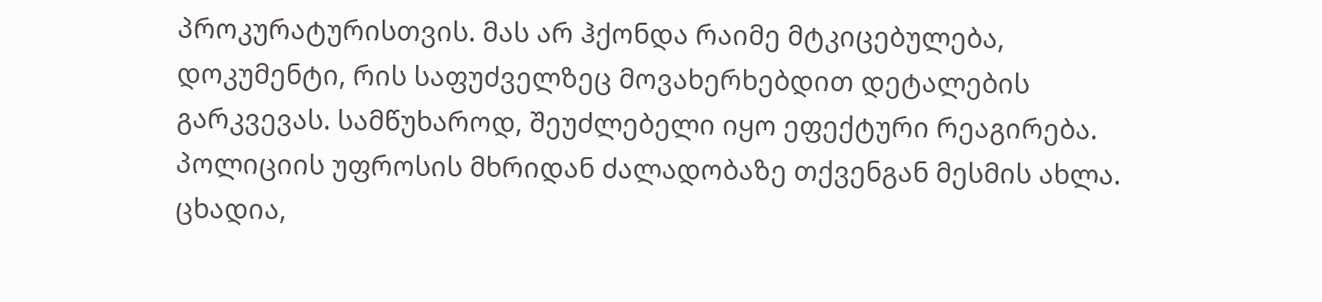პროკურატურისთვის. მას არ ჰქონდა რაიმე მტკიცებულება, დოკუმენტი, რის საფუძველზეც მოვახერხებდით დეტალების გარკვევას. სამწუხაროდ, შეუძლებელი იყო ეფექტური რეაგირება. პოლიციის უფროსის მხრიდან ძალადობაზე თქვენგან მესმის ახლა. ცხადია,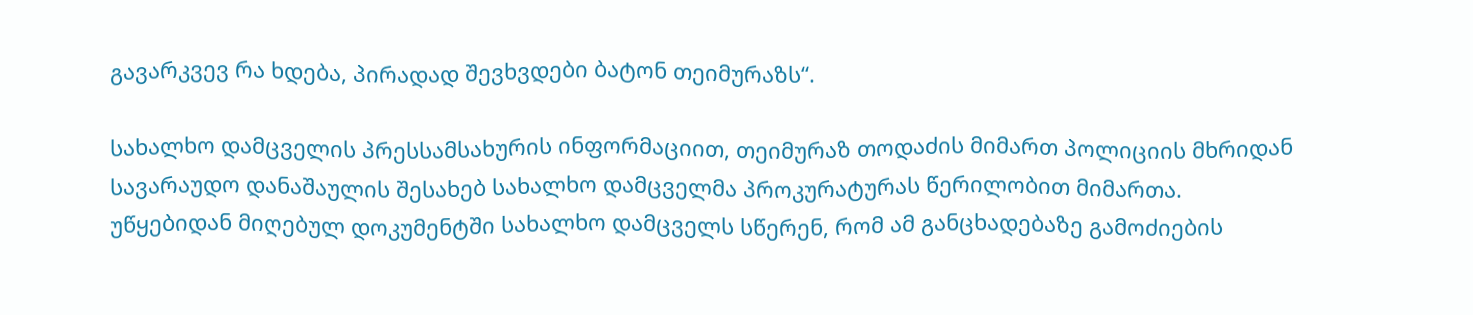გავარკვევ რა ხდება, პირადად შევხვდები ბატონ თეიმურაზს“.

სახალხო დამცველის პრესსამსახურის ინფორმაციით, თეიმურაზ თოდაძის მიმართ პოლიციის მხრიდან სავარაუდო დანაშაულის შესახებ სახალხო დამცველმა პროკურატურას წერილობით მიმართა. უწყებიდან მიღებულ დოკუმენტში სახალხო დამცველს სწერენ, რომ ამ განცხადებაზე გამოძიების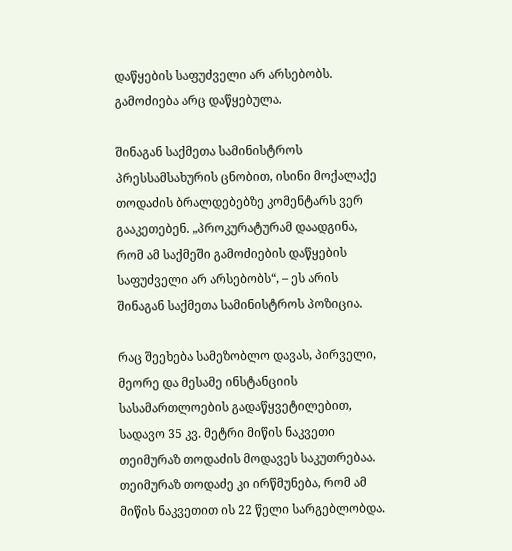დაწყების საფუძველი არ არსებობს. გამოძიება არც დაწყებულა.

შინაგან საქმეთა სამინისტროს პრესსამსახურის ცნობით, ისინი მოქალაქე თოდაძის ბრალდებებზე კომენტარს ვერ გააკეთებენ. „პროკურატურამ დაადგინა, რომ ამ საქმეში გამოძიების დაწყების საფუძველი არ არსებობს“, – ეს არის შინაგან საქმეთა სამინისტროს პოზიცია.

რაც შეეხება სამეზობლო დავას, პირველი, მეორე და მესამე ინსტანციის სასამართლოების გადაწყვეტილებით, სადავო 35 კვ. მეტრი მიწის ნაკვეთი თეიმურაზ თოდაძის მოდავეს საკუთრებაა. თეიმურაზ თოდაძე კი ირწმუნება, რომ ამ მიწის ნაკვეთით ის 22 წელი სარგებლობდა.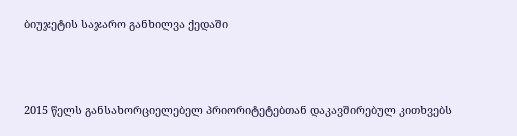ბიუჯეტის საჯარო განხილვა ქედაში



2015 წელს განსახორციელებელ პრიორიტეტებთან დაკავშირებულ კითხვებს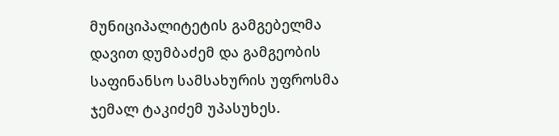მუნიციპალიტეტის გამგებელმა დავით დუმბაძემ და გამგეობის საფინანსო სამსახურის უფროსმა ჯემალ ტაკიძემ უპასუხეს.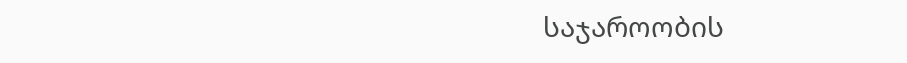საჯაროობის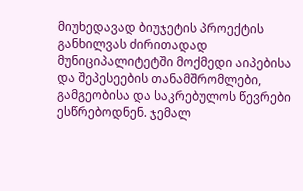მიუხედავად ბიუჯეტის პროექტის განხილვას ძირითადად მუნიციპალიტეტში მოქმედი აიპებისა და შეპესეების თანამშრომლები, გამგეობისა და საკრებულოს წევრები ესწრებოდნენ. ჯემალ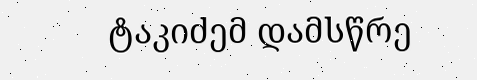ტაკიძემ დამსწრე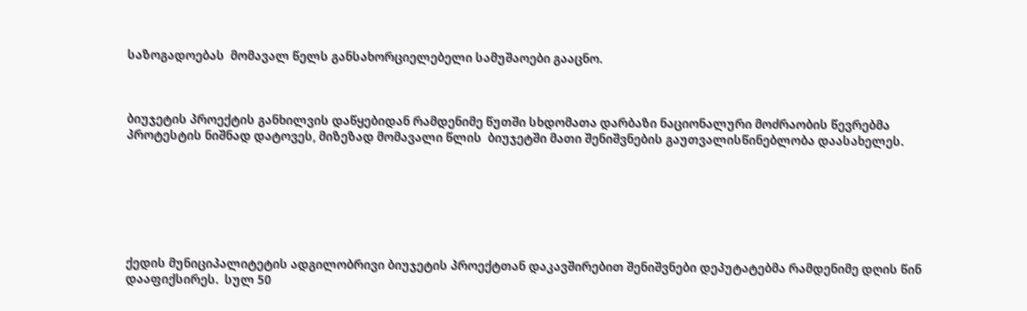საზოგადოებას  მომავალ წელს განსახორციელებელი სამუშაოები გააცნო.



ბიუჯეტის პროექტის განხილვის დაწყებიდან რამდენიმე წუთში სხდომათა დარბაზი ნაციონალური მოძრაობის წევრებმა პროტესტის ნიშნად დატოვეს, მიზეზად მომავალი წლის  ბიუჯეტში მათი შენიშვნების გაუთვალისწინებლობა დაასახელეს.







ქედის მუნიციპალიტეტის ადგილობრივი ბიუჯეტის პროექტთან დაკავშირებით შენიშვნები დეპუტატებმა რამდენიმე დღის წინ დააფიქსირეს.  სულ 50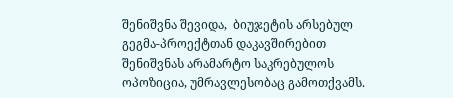შენიშვნა შევიდა,  ბიუჯეტის არსებულ გეგმა-პროექტთან დაკავშირებით შენიშვნას არამარტო საკრებულოს ოპოზიცია, უმრავლესობაც გამოთქვამს.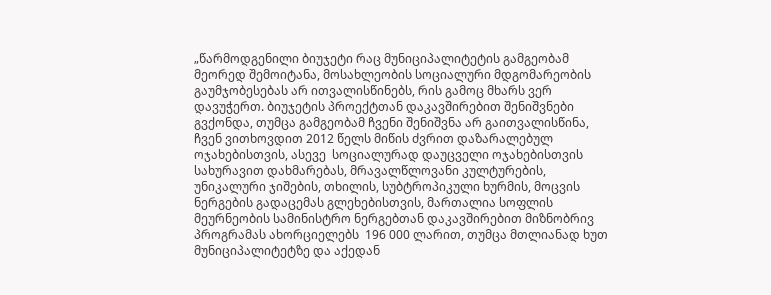„წარმოდგენილი ბიუჯეტი რაც მუნიციპალიტეტის გამგეობამ მეორედ შემოიტანა, მოსახლეობის სოციალური მდგომარეობის გაუმჯობესებას არ ითვალისწინებს, რის გამოც მხარს ვერ დავუჭერთ. ბიუჯეტის პროექტთან დაკავშირებით შენიშვნები გვქონდა, თუმცა გამგეობამ ჩვენი შენიშვნა არ გაითვალისწინა, ჩვენ ვითხოვდით 2012 წელს მიწის ძვრით დაზარალებულ ოჯახებისთვის, ასევე  სოციალურად დაუცველი ოჯახებისთვის სახურავით დახმარებას, მრავალწლოვანი კულტურების, უნიკალური ჯიშების, თხილის, სუბტროპიკული ხურმის, მოცვის ნერგების გადაცემას გლეხებისთვის, მართალია სოფლის მეურნეობის სამინისტრო ნერგებთან დაკავშირებით მიზნობრივ პროგრამას ახორციელებს  196 000 ლარით, თუმცა მთლიანად ხუთ მუნიციპალიტეტზე და აქედან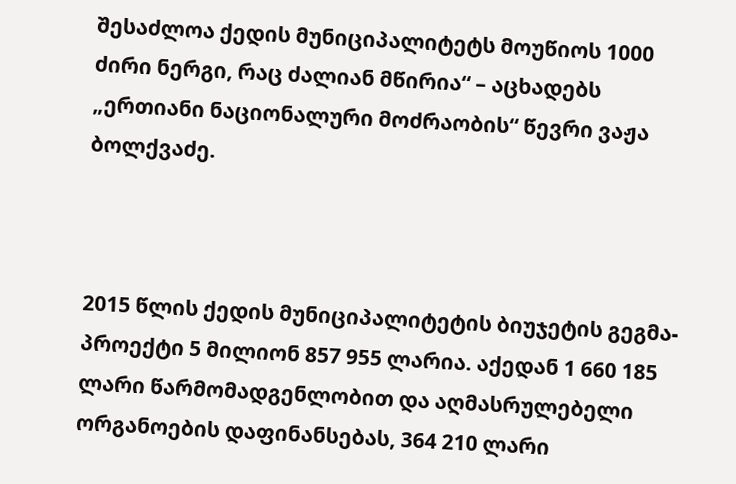შესაძლოა ქედის მუნიციპალიტეტს მოუწიოს 1000 ძირი ნერგი, რაც ძალიან მწირია“ – აცხადებს  „ერთიანი ნაციონალური მოძრაობის“ წევრი ვაჟა ბოლქვაძე.



2015 წლის ქედის მუნიციპალიტეტის ბიუჯეტის გეგმა-პროექტი 5 მილიონ 857 955 ლარია. აქედან 1 660 185 ლარი წარმომადგენლობით და აღმასრულებელი ორგანოების დაფინანსებას, 364 210 ლარი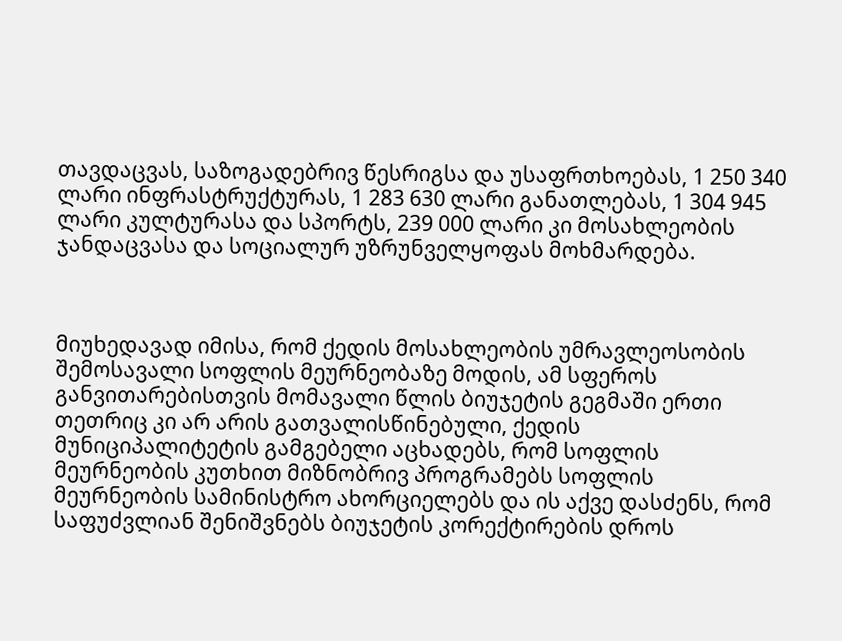თავდაცვას, საზოგადებრივ წესრიგსა და უსაფრთხოებას, 1 250 340 ლარი ინფრასტრუქტურას, 1 283 630 ლარი განათლებას, 1 304 945  ლარი კულტურასა და სპორტს, 239 000 ლარი კი მოსახლეობის ჯანდაცვასა და სოციალურ უზრუნველყოფას მოხმარდება.



მიუხედავად იმისა, რომ ქედის მოსახლეობის უმრავლეოსობის შემოსავალი სოფლის მეურნეობაზე მოდის, ამ სფეროს განვითარებისთვის მომავალი წლის ბიუჯეტის გეგმაში ერთი თეთრიც კი არ არის გათვალისწინებული, ქედის მუნიციპალიტეტის გამგებელი აცხადებს, რომ სოფლის მეურნეობის კუთხით მიზნობრივ პროგრამებს სოფლის მეურნეობის სამინისტრო ახორციელებს და ის აქვე დასძენს, რომ საფუძვლიან შენიშვნებს ბიუჯეტის კორექტირების დროს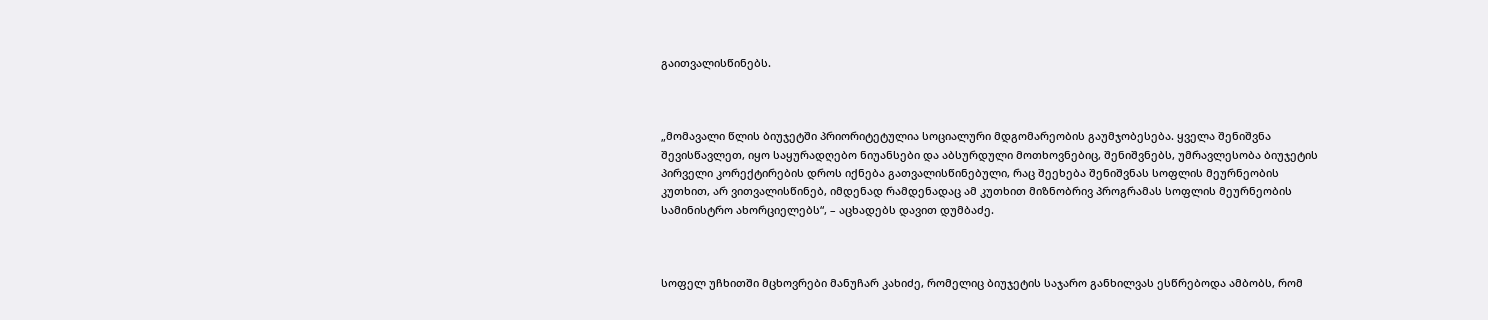გაითვალისწინებს.



„მომავალი წლის ბიუჯეტში პრიორიტეტულია სოციალური მდგომარეობის გაუმჯობესება. ყველა შენიშვნა შევისწავლეთ, იყო საყურადღებო ნიუანსები და აბსურდული მოთხოვნებიც, შენიშვნებს, უმრავლესობა ბიუჯეტის პირველი კორექტირების დროს იქნება გათვალისწინებული, რაც შეეხება შენიშვნას სოფლის მეურნეობის კუთხით, არ ვითვალისწინებ, იმდენად რამდენადაც ამ კუთხით მიზნობრივ პროგრამას სოფლის მეურნეობის სამინისტრო ახორციელებს“, – აცხადებს დავით დუმბაძე.



სოფელ უჩხითში მცხოვრები მანუჩარ კახიძე, რომელიც ბიუჯეტის საჯარო განხილვას ესწრებოდა ამბობს, რომ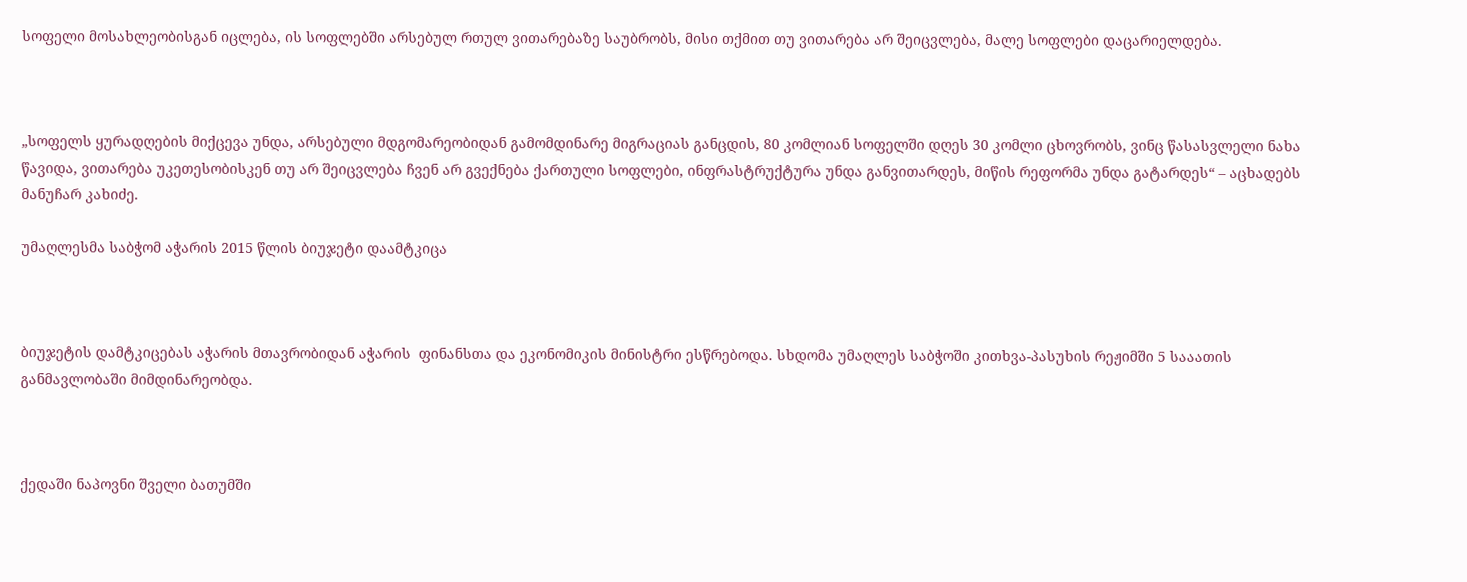სოფელი მოსახლეობისგან იცლება, ის სოფლებში არსებულ რთულ ვითარებაზე საუბრობს, მისი თქმით თუ ვითარება არ შეიცვლება, მალე სოფლები დაცარიელდება.



„სოფელს ყურადღების მიქცევა უნდა, არსებული მდგომარეობიდან გამომდინარე მიგრაციას განცდის, 80 კომლიან სოფელში დღეს 30 კომლი ცხოვრობს, ვინც წასასვლელი ნახა წავიდა, ვითარება უკეთესობისკენ თუ არ შეიცვლება ჩვენ არ გვექნება ქართული სოფლები, ინფრასტრუქტურა უნდა განვითარდეს, მიწის რეფორმა უნდა გატარდეს“ – აცხადებს მანუჩარ კახიძე.

უმაღლესმა საბჭომ აჭარის 2015 წლის ბიუჯეტი დაამტკიცა



ბიუჯეტის დამტკიცებას აჭარის მთავრობიდან აჭარის  ფინანსთა და ეკონომიკის მინისტრი ესწრებოდა. სხდომა უმაღლეს საბჭოში კითხვა-პასუხის რეჟიმში 5 სააათის განმავლობაში მიმდინარეობდა.



ქედაში ნაპოვნი შველი ბათუმში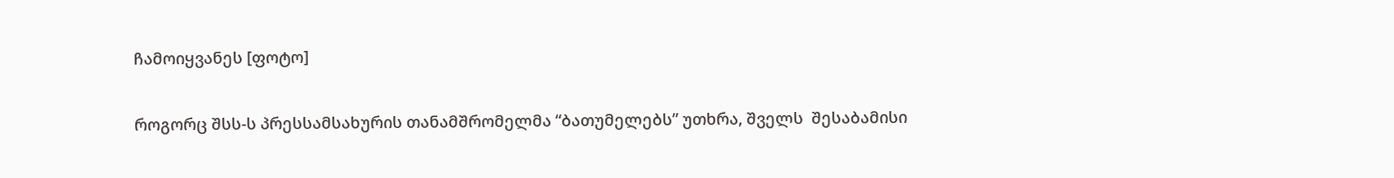ჩამოიყვანეს [ფოტო]

როგორც შსს-ს პრესსამსახურის თანამშრომელმა “ბათუმელებს” უთხრა, შველს  შესაბამისი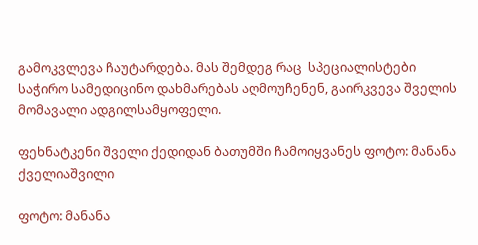გამოკვლევა ჩაუტარდება. მას შემდეგ რაც  სპეციალისტები საჭირო სამედიცინო დახმარებას აღმოუჩენენ, გაირკვევა შველის მომავალი ადგილსამყოფელი.

ფეხნატკენი შველი ქედიდან ბათუმში ჩამოიყვანეს ფოტო: მანანა ქველიაშვილი

ფოტო: მანანა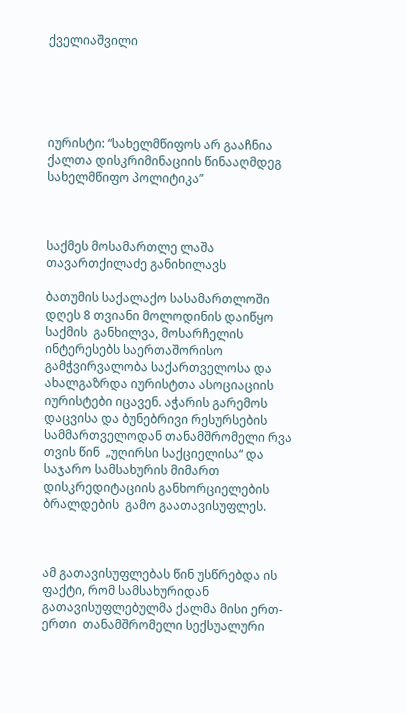ქველიაშვილი





იურისტი: “სახელმწიფოს არ გააჩნია ქალთა დისკრიმინაციის წინააღმდეგ სახელმწიფო პოლიტიკა”



საქმეს მოსამართლე ლაშა თავართქილაძე განიხილავს

ბათუმის საქალაქო სასამართლოში  დღეს 8 თვიანი მოლოდინის დაიწყო საქმის  განხილვა, მოსარჩელის ინტერესებს საერთაშორისო გამჭვირვალობა საქართველოსა და ახალგაზრდა იურისტთა ასოციაციის იურისტები იცავენ. აჭარის გარემოს დაცვისა და ბუნებრივი რესურსების სამმართველოდან თანამშრომელი რვა თვის წინ  „უღირსი საქციელისა“ და საჯარო სამსახურის მიმართ დისკრედიტაციის განხორციელების ბრალდების  გამო გაათავისუფლეს.



ამ გათავისუფლებას წინ უსწრებდა ის ფაქტი, რომ სამსახურიდან გათავისუფლებულმა ქალმა მისი ერთ-ერთი  თანამშრომელი სექსუალური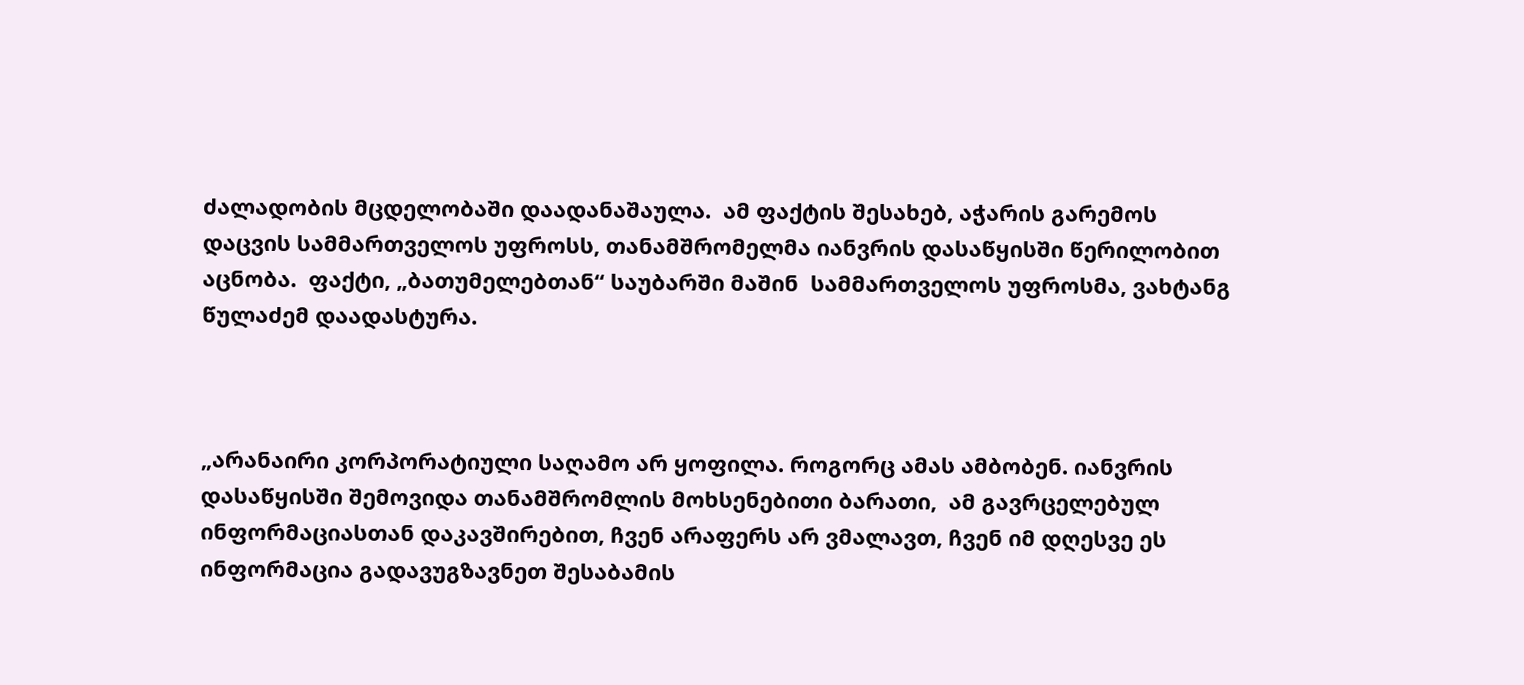ძალადობის მცდელობაში დაადანაშაულა.  ამ ფაქტის შესახებ, აჭარის გარემოს დაცვის სამმართველოს უფროსს, თანამშრომელმა იანვრის დასაწყისში წერილობით აცნობა.  ფაქტი, „ბათუმელებთან“ საუბარში მაშინ  სამმართველოს უფროსმა, ვახტანგ წულაძემ დაადასტურა.



„არანაირი კორპორატიული საღამო არ ყოფილა. როგორც ამას ამბობენ. იანვრის დასაწყისში შემოვიდა თანამშრომლის მოხსენებითი ბარათი,  ამ გავრცელებულ ინფორმაციასთან დაკავშირებით, ჩვენ არაფერს არ ვმალავთ, ჩვენ იმ დღესვე ეს ინფორმაცია გადავუგზავნეთ შესაბამის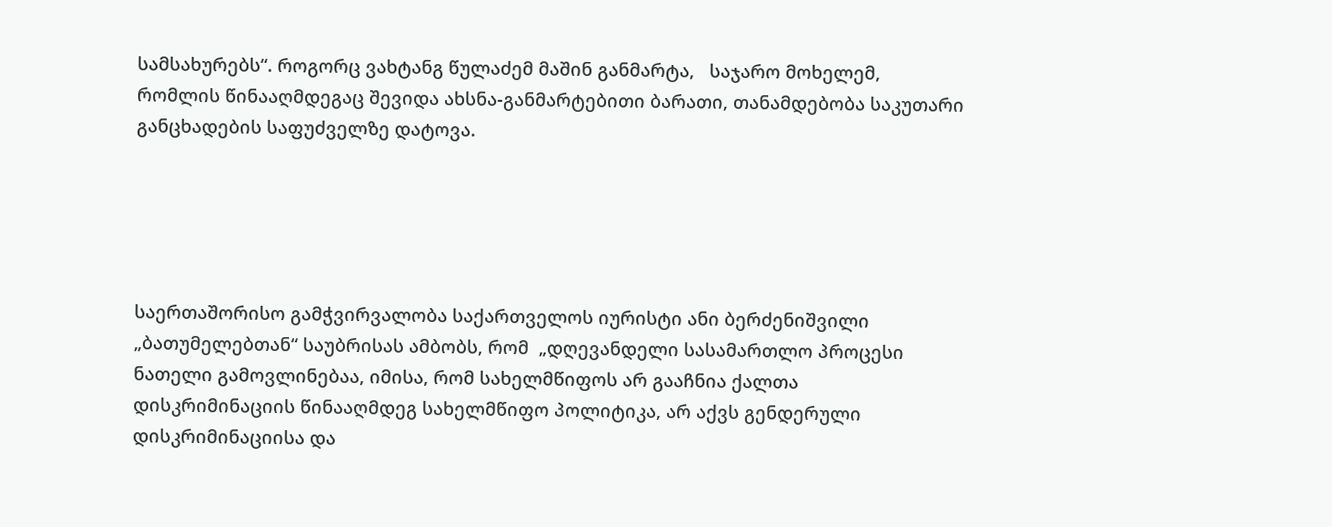სამსახურებს“. როგორც ვახტანგ წულაძემ მაშინ განმარტა,   საჯარო მოხელემ, რომლის წინააღმდეგაც შევიდა ახსნა-განმარტებითი ბარათი, თანამდებობა საკუთარი განცხადების საფუძველზე დატოვა.





საერთაშორისო გამჭვირვალობა საქართველოს იურისტი ანი ბერძენიშვილი „ბათუმელებთან“ საუბრისას ამბობს, რომ  „დღევანდელი სასამართლო პროცესი ნათელი გამოვლინებაა, იმისა, რომ სახელმწიფოს არ გააჩნია ქალთა დისკრიმინაციის წინააღმდეგ სახელმწიფო პოლიტიკა, არ აქვს გენდერული დისკრიმინაციისა და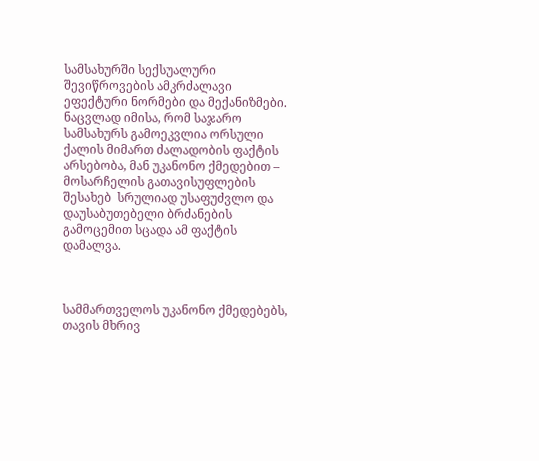სამსახურში სექსუალური შევიწროვების ამკრძალავი ეფექტური ნორმები და მექანიზმები. ნაცვლად იმისა, რომ საჯარო სამსახურს გამოეკვლია ორსული ქალის მიმართ ძალადობის ფაქტის არსებობა, მან უკანონო ქმედებით – მოსარჩელის გათავისუფლების შესახებ  სრულიად უსაფუძვლო და დაუსაბუთებელი ბრძანების გამოცემით სცადა ამ ფაქტის დამალვა.



სამმართველოს უკანონო ქმედებებს, თავის მხრივ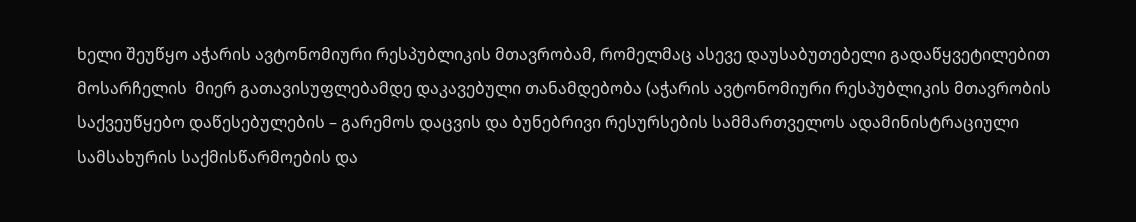ხელი შეუწყო აჭარის ავტონომიური რესპუბლიკის მთავრობამ, რომელმაც ასევე დაუსაბუთებელი გადაწყვეტილებით მოსარჩელის  მიერ გათავისუფლებამდე დაკავებული თანამდებობა (აჭარის ავტონომიური რესპუბლიკის მთავრობის საქვეუწყებო დაწესებულების – გარემოს დაცვის და ბუნებრივი რესურსების სამმართველოს ადამინისტრაციული სამსახურის საქმისწარმოების და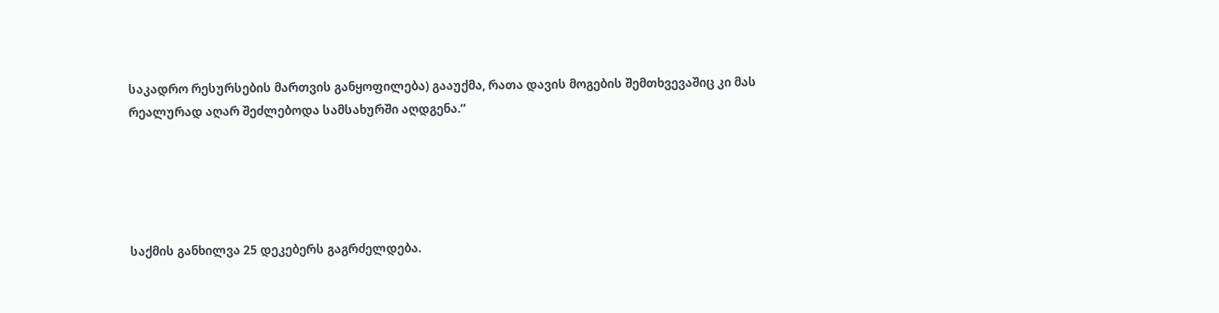საკადრო რესურსების მართვის განყოფილება) გააუქმა, რათა დავის მოგების შემთხვევაშიც კი მას რეალურად აღარ შეძლებოდა სამსახურში აღდგენა.“





საქმის განხილვა 25 დეკებერს გაგრძელდება.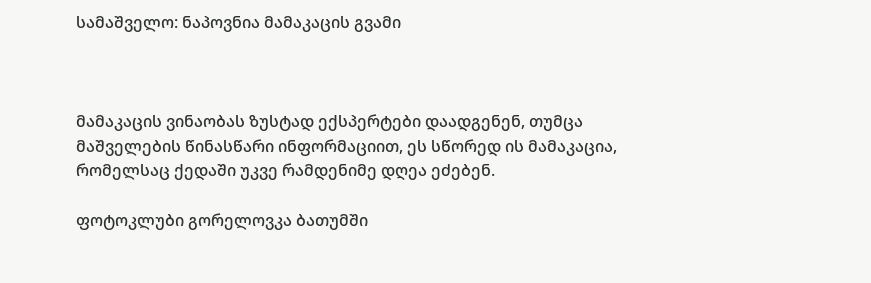სამაშველო: ნაპოვნია მამაკაცის გვამი



მამაკაცის ვინაობას ზუსტად ექსპერტები დაადგენენ, თუმცა მაშველების წინასწარი ინფორმაციით, ეს სწორედ ის მამაკაცია, რომელსაც ქედაში უკვე რამდენიმე დღეა ეძებენ.

ფოტოკლუბი გორელოვკა ბათუმში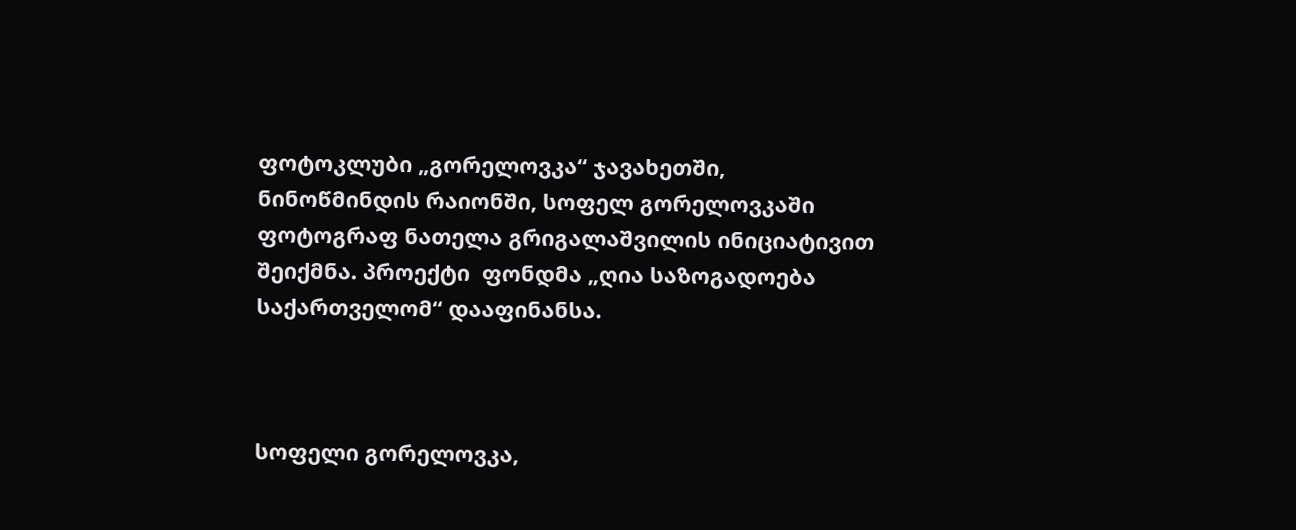ფოტოკლუბი „გორელოვკა“ ჯავახეთში, ნინოწმინდის რაიონში, სოფელ გორელოვკაში ფოტოგრაფ ნათელა გრიგალაშვილის ინიციატივით შეიქმნა. პროექტი  ფონდმა „ღია საზოგადოება საქართველომ“ დააფინანსა.



სოფელი გორელოვკა,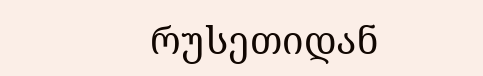რუსეთიდან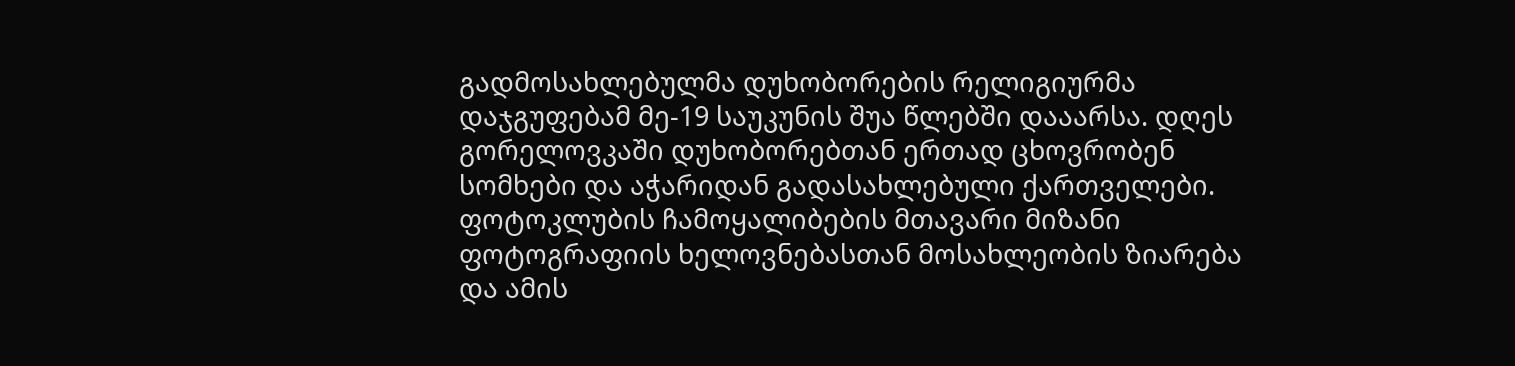გადმოსახლებულმა დუხობორების რელიგიურმა დაჯგუფებამ მე-19 საუკუნის შუა წლებში დააარსა. დღეს გორელოვკაში დუხობორებთან ერთად ცხოვრობენ სომხები და აჭარიდან გადასახლებული ქართველები. ფოტოკლუბის ჩამოყალიბების მთავარი მიზანი ფოტოგრაფიის ხელოვნებასთან მოსახლეობის ზიარება და ამის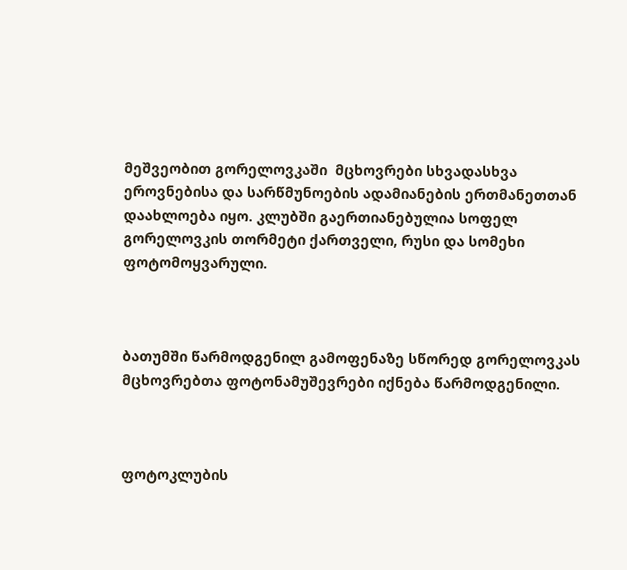მეშვეობით გორელოვკაში  მცხოვრები სხვადასხვა ეროვნებისა და სარწმუნოების ადამიანების ერთმანეთთან დაახლოება იყო. კლუბში გაერთიანებულია სოფელ გორელოვკის თორმეტი ქართველი, რუსი და სომეხი ფოტომოყვარული.



ბათუმში წარმოდგენილ გამოფენაზე სწორედ გორელოვკას მცხოვრებთა ფოტონამუშევრები იქნება წარმოდგენილი.



ფოტოკლუბის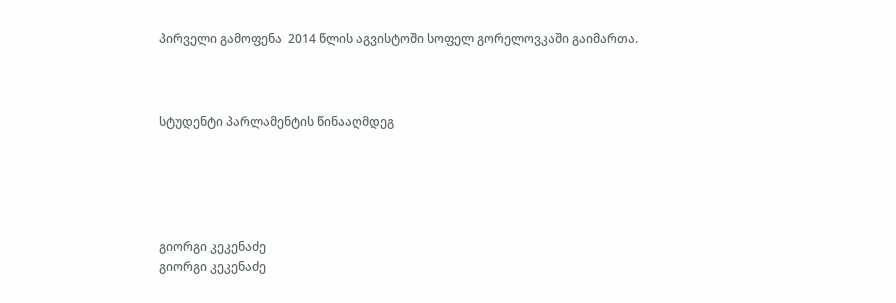პირველი გამოფენა  2014 წლის აგვისტოში სოფელ გორელოვკაში გაიმართა.



სტუდენტი პარლამენტის წინააღმდეგ





გიორგი კეკენაძე
გიორგი კეკენაძე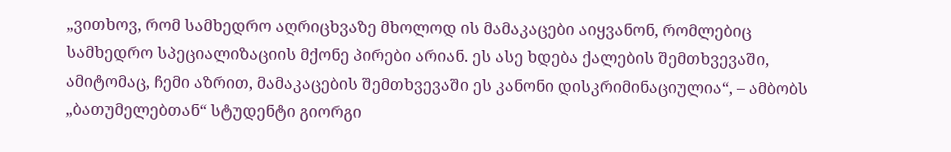„ვითხოვ, რომ სამხედრო აღრიცხვაზე მხოლოდ ის მამაკაცები აიყვანონ, რომლებიც   სამხედრო სპეციალიზაციის მქონე პირები არიან. ეს ასე ხდება ქალების შემთხვევაში, ამიტომაც, ჩემი აზრით, მამაკაცების შემთხვევაში ეს კანონი დისკრიმინაციულია“, – ამბობს „ბათუმელებთან“ სტუდენტი გიორგი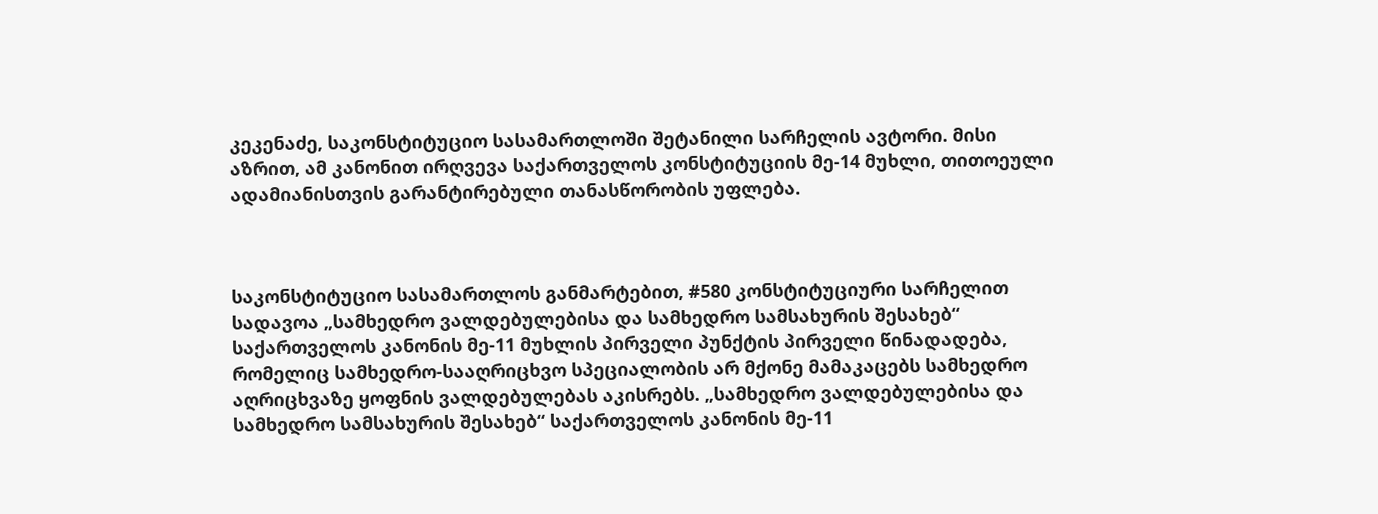კეკენაძე, საკონსტიტუციო სასამართლოში შეტანილი სარჩელის ავტორი. მისი აზრით, ამ კანონით ირღვევა საქართველოს კონსტიტუციის მე-14 მუხლი, თითოეული ადამიანისთვის გარანტირებული თანასწორობის უფლება.



საკონსტიტუციო სასამართლოს განმარტებით, #580 კონსტიტუციური სარჩელით სადავოა „სამხედრო ვალდებულებისა და სამხედრო სამსახურის შესახებ“ საქართველოს კანონის მე-11 მუხლის პირველი პუნქტის პირველი წინადადება, რომელიც სამხედრო-სააღრიცხვო სპეციალობის არ მქონე მამაკაცებს სამხედრო აღრიცხვაზე ყოფნის ვალდებულებას აკისრებს. „სამხედრო ვალდებულებისა და სამხედრო სამსახურის შესახებ“ საქართველოს კანონის მე-11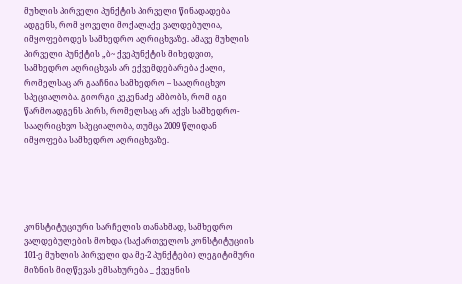მუხლის პირველი პუნქტის პირველი წინადადება ადგენს, რომ ყოველი მოქალაქე ვალდებულია, იმყოფებოდეს სამხედრო აღრიცხვაზე. ამავე მუხლის პირველი პუნქტის „ბ~ ქვეპუნქტის მიხედვით, სამხედრო აღრიცხვას არ ექვემდებარება ქალი, რომელსაც არ გააჩნია სამხედრო – სააღრიცხვო სპეციალობა. გიორგი კეკენაძე ამბობს, რომ იგი წარმოადგენს პირს, რომელსაც არ აქვს სამხედრო-სააღრიცხვო სპეციალობა, თუმცა 2009 წლიდან იმყოფება სამხედრო აღრიცხვაზე.





კონსტიტუციური სარჩელის თანახმად, სამხედრო ვალდებულების მოხდა (საქართველოს კონსტიტუციის 101-ე მუხლის პირველი და მე-2 პუნქტები) ლეგიტიმური მიზნის მიღწევას ემსახურება _ ქვეყნის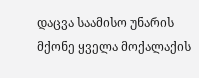დაცვა საამისო უნარის მქონე ყველა მოქალაქის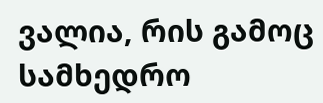ვალია, რის გამოც სამხედრო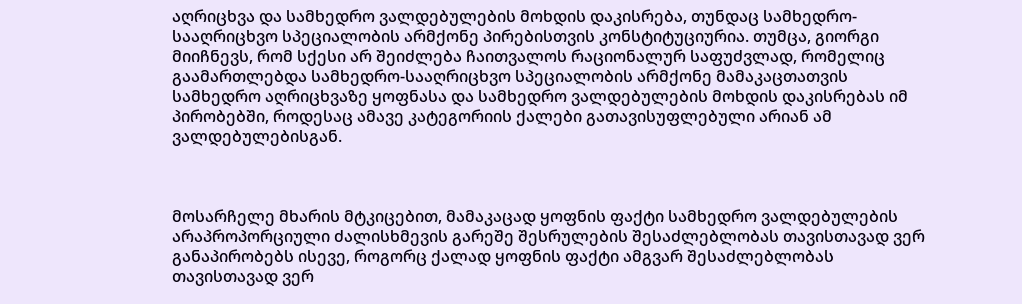აღრიცხვა და სამხედრო ვალდებულების მოხდის დაკისრება, თუნდაც სამხედრო-სააღრიცხვო სპეციალობის არმქონე პირებისთვის კონსტიტუციურია. თუმცა, გიორგი მიიჩნევს, რომ სქესი არ შეიძლება ჩაითვალოს რაციონალურ საფუძვლად, რომელიც გაამართლებდა სამხედრო-სააღრიცხვო სპეციალობის არმქონე მამაკაცთათვის სამხედრო აღრიცხვაზე ყოფნასა და სამხედრო ვალდებულების მოხდის დაკისრებას იმ პირობებში, როდესაც ამავე კატეგორიის ქალები გათავისუფლებული არიან ამ ვალდებულებისგან.



მოსარჩელე მხარის მტკიცებით, მამაკაცად ყოფნის ფაქტი სამხედრო ვალდებულების არაპროპორციული ძალისხმევის გარეშე შესრულების შესაძლებლობას თავისთავად ვერ განაპირობებს ისევე, როგორც ქალად ყოფნის ფაქტი ამგვარ შესაძლებლობას თავისთავად ვერ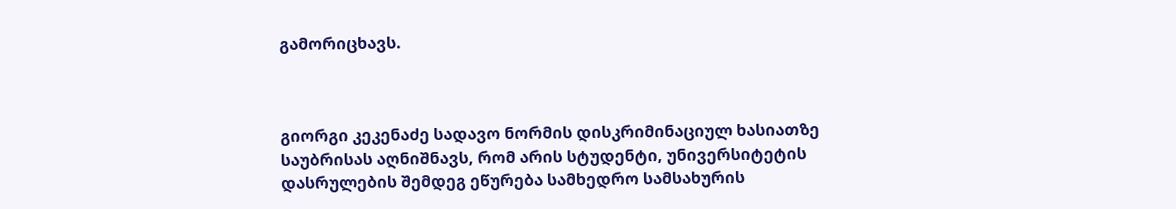გამორიცხავს.



გიორგი კეკენაძე სადავო ნორმის დისკრიმინაციულ ხასიათზე საუბრისას აღნიშნავს, რომ არის სტუდენტი, უნივერსიტეტის დასრულების შემდეგ ეწურება სამხედრო სამსახურის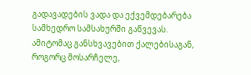გადავადების ვადა და ექვემდებარება სამხედრო სამსახურში გაწვევას. ამიტომაც განსხვავებით ქალებისაგან, როგორც მოსარჩელე,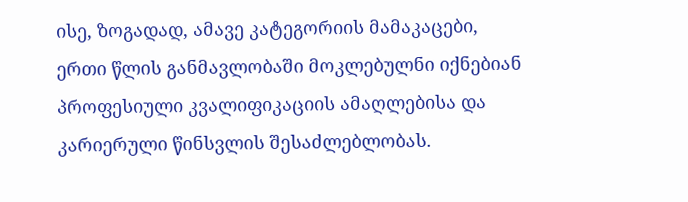ისე, ზოგადად, ამავე კატეგორიის მამაკაცები, ერთი წლის განმავლობაში მოკლებულნი იქნებიან პროფესიული კვალიფიკაციის ამაღლებისა და კარიერული წინსვლის შესაძლებლობას.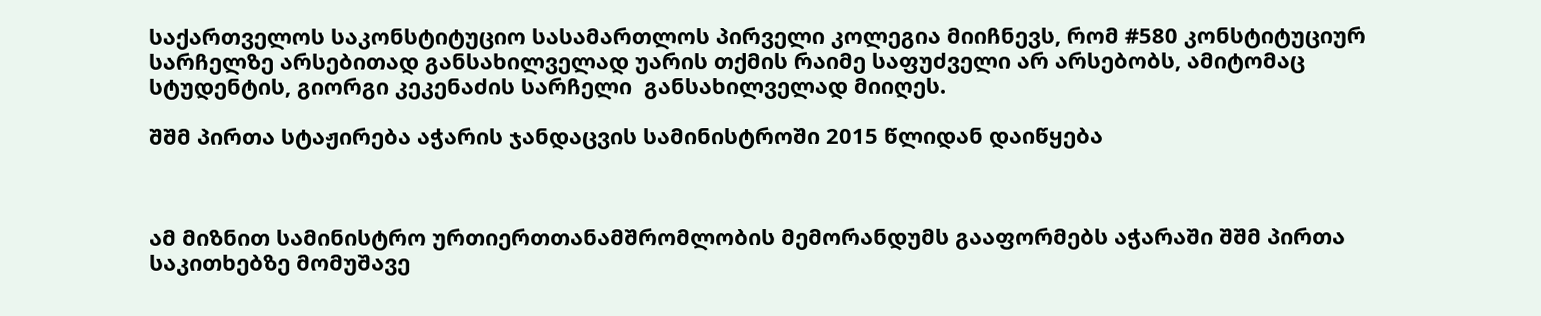საქართველოს საკონსტიტუციო სასამართლოს პირველი კოლეგია მიიჩნევს, რომ #580 კონსტიტუციურ სარჩელზე არსებითად განსახილველად უარის თქმის რაიმე საფუძველი არ არსებობს, ამიტომაც სტუდენტის, გიორგი კეკენაძის სარჩელი  განსახილველად მიიღეს.

შშმ პირთა სტაჟირება აჭარის ჯანდაცვის სამინისტროში 2015 წლიდან დაიწყება



ამ მიზნით სამინისტრო ურთიერთთანამშრომლობის მემორანდუმს გააფორმებს აჭარაში შშმ პირთა საკითხებზე მომუშავე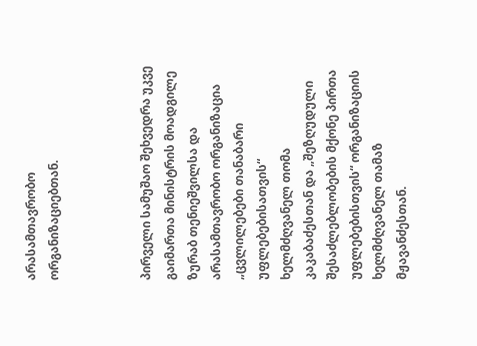არასამთავრობო ორგანიზაციებთან.



პირველი სამუშაო შეხვედრა უკვე გაიმართა მინისტრის მოადგილე ზურაბ თენიეშვილსა და არასამთავრობო ორგანიზაცია „ცვლილებები თანაბარი უფლებებისათვის“ ხელმძღვანელ თომა კაკაბაძესთან და „შეზღუდული შესაძლებლობების მქონე პირთა უფლებებისთვის“ ორგანიზაციის ხელმძღვანელ თამაზ მჟავანძესთან.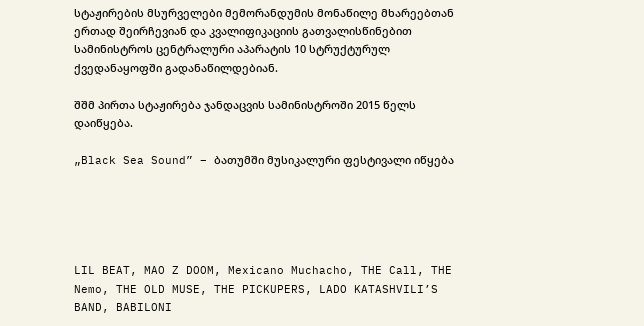სტაჟირების მსურველები მემორანდუმის მონაწილე მხარეებთან ერთად შეირჩევიან და კვალიფიკაციის გათვალისწინებით სამინისტროს ცენტრალური აპარატის 10 სტრუქტურულ ქვედანაყოფში გადანაწილდებიან.

შშმ პირთა სტაჟირება ჯანდაცვის სამინისტროში 2015 წელს დაიწყება.

„Black Sea Sound” – ბათუმში მუსიკალური ფესტივალი იწყება





LIL BEAT, MAO Z DOOM, Mexicano Muchacho, THE Call, THE Nemo, THE OLD MUSE, THE PICKUPERS, LADO KATASHVILI’S BAND, BABILONI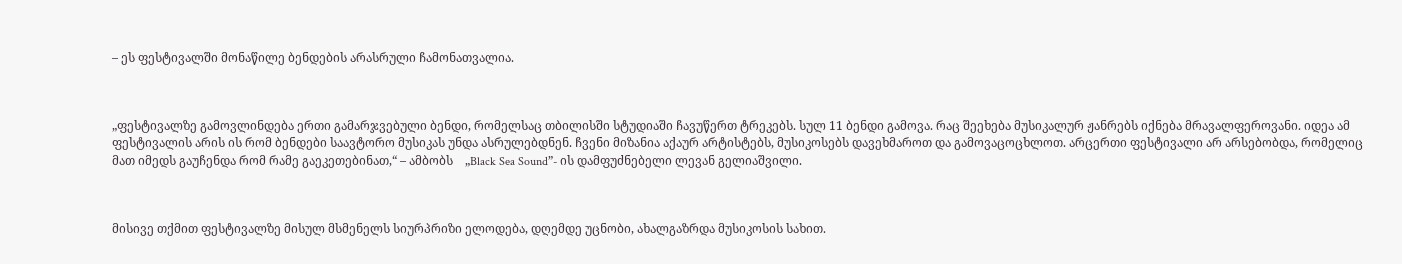– ეს ფესტივალში მონაწილე ბენდების არასრული ჩამონათვალია.



„ფესტივალზე გამოვლინდება ერთი გამარჯვებული ბენდი, რომელსაც თბილისში სტუდიაში ჩავუწერთ ტრეკებს. სულ 11 ბენდი გამოვა. რაც შეეხება მუსიკალურ ჟანრებს იქნება მრავალფეროვანი. იდეა ამ ფესტივალის არის ის რომ ბენდები საავტორო მუსიკას უნდა ასრულებდნენ. ჩვენი მიზანია აქაურ არტისტებს, მუსიკოსებს დავეხმაროთ და გამოვაცოცხლოთ. არცერთი ფესტივალი არ არსებობდა, რომელიც მათ იმედს გაუჩენდა რომ რამე გაეკეთებინათ,“ – ამბობს    „Black Sea Sound”- ის დამფუძნებელი ლევან გელიაშვილი.



მისივე თქმით ფესტივალზე მისულ მსმენელს სიურპრიზი ელოდება, დღემდე უცნობი, ახალგაზრდა მუსიკოსის სახით.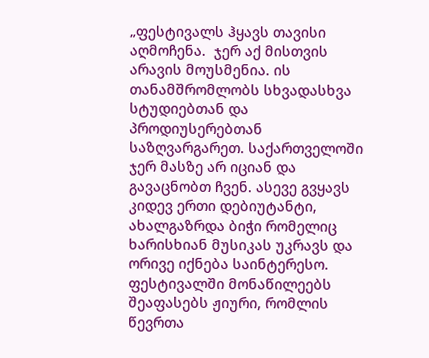„ფესტივალს ჰყავს თავისი აღმოჩენა.  ჯერ აქ მისთვის არავის მოუსმენია. ის თანამშრომლობს სხვადასხვა სტუდიებთან და პროდიუსერებთან საზღვარგარეთ. საქართველოში ჯერ მასზე არ იციან და გავაცნობთ ჩვენ. ასევე გვყავს კიდევ ერთი დებიუტანტი, ახალგაზრდა ბიჭი რომელიც ხარისხიან მუსიკას უკრავს და ორივე იქნება საინტერესო. ფესტივალში მონაწილეებს შეაფასებს ჟიური, რომლის წევრთა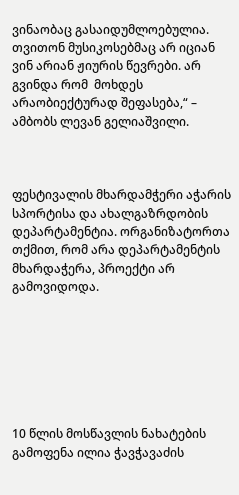ვინაობაც გასაიდუმლოებულია. თვითონ მუსიკოსებმაც არ იციან ვინ არიან ჟიურის წევრები. არ გვინდა რომ  მოხდეს  არაობიექტურად შეფასება,“ – ამბობს ლევან გელიაშვილი.



ფესტივალის მხარდამჭერი აჭარის სპორტისა და ახალგაზრდობის დეპარტამენტია. ორგანიზატორთა თქმით, რომ არა დეპარტამენტის მხარდაჭერა, პროექტი არ გამოვიდოდა.







10 წლის მოსწავლის ნახატების გამოფენა ილია ჭავჭავაძის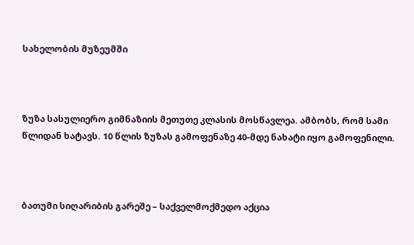სახელობის მუზეუმში



ზუზა სასულიერო გიმნაზიის მეთუთე კლასის მოსწავლეა. ამბობს, რომ სამი წლიდან ხატავს. 10 წლის ზუზას გამოფენაზე 40-მდე ნახატი იყო გამოფენილი.



ბათუმი სიღარიბის გარეშე – საქველმოქმედო აქცია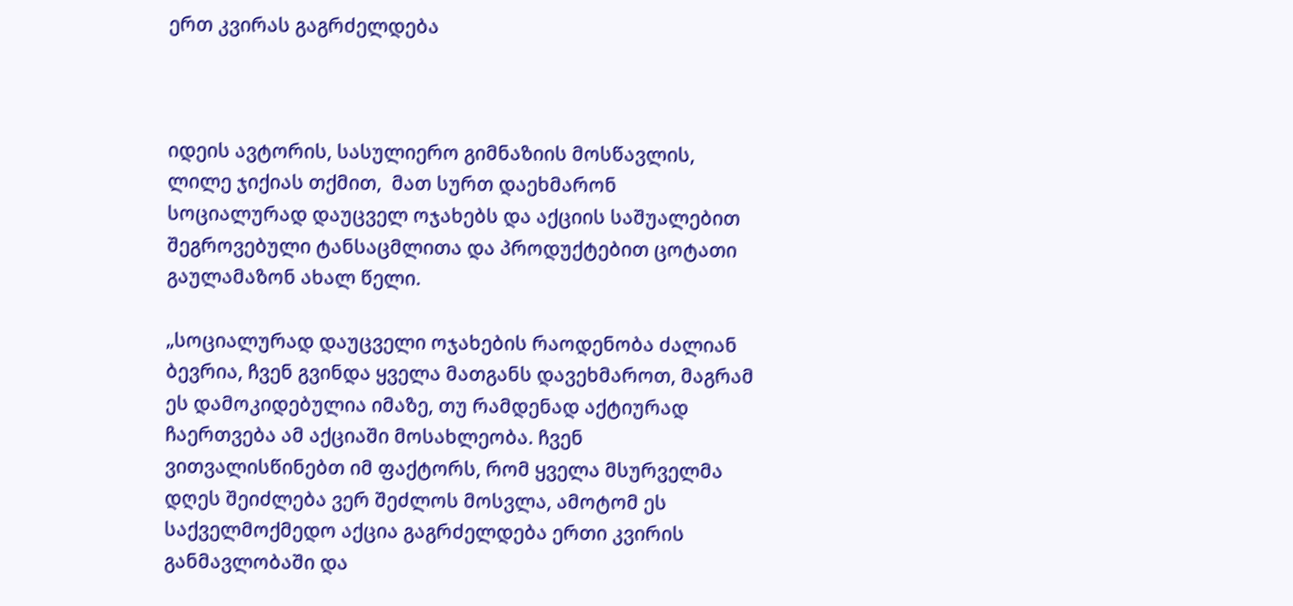ერთ კვირას გაგრძელდება



იდეის ავტორის, სასულიერო გიმნაზიის მოსწავლის, ლილე ჯიქიას თქმით,  მათ სურთ დაეხმარონ სოციალურად დაუცველ ოჯახებს და აქციის საშუალებით შეგროვებული ტანსაცმლითა და პროდუქტებით ცოტათი გაულამაზონ ახალ წელი.

„სოციალურად დაუცველი ოჯახების რაოდენობა ძალიან ბევრია, ჩვენ გვინდა ყველა მათგანს დავეხმაროთ, მაგრამ ეს დამოკიდებულია იმაზე, თუ რამდენად აქტიურად ჩაერთვება ამ აქციაში მოსახლეობა. ჩვენ ვითვალისწინებთ იმ ფაქტორს, რომ ყველა მსურველმა დღეს შეიძლება ვერ შეძლოს მოსვლა, ამოტომ ეს საქველმოქმედო აქცია გაგრძელდება ერთი კვირის განმავლობაში და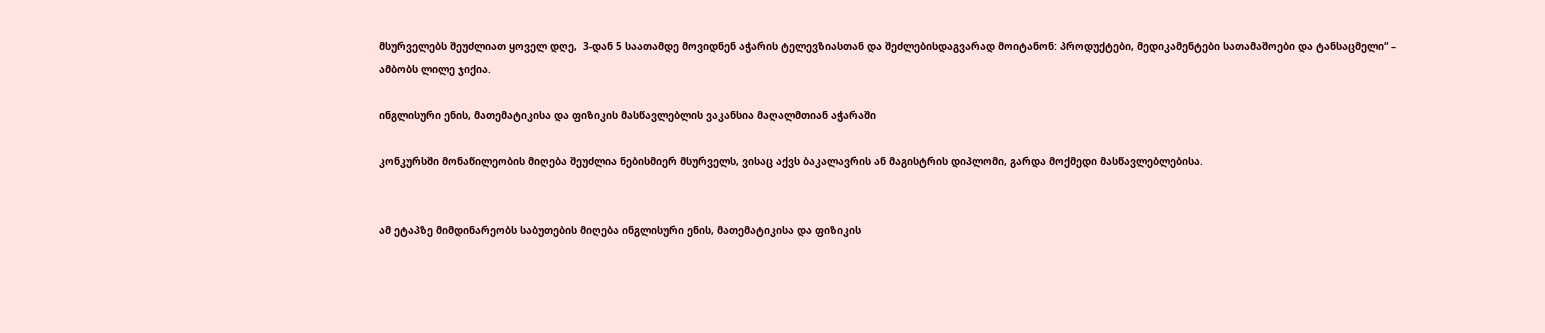მსურველებს შეუძლიათ ყოველ დღე,  3-დან 5 საათამდე მოვიდნენ აჭარის ტელევზიასთან და შეძლებისდაგვარად მოიტანონ: პროდუქტები, მედიკამენტები სათამაშოები და ტანსაცმელი“ – ამბობს ლილე ჯიქია.

ინგლისური ენის, მათემატიკისა და ფიზიკის მასწავლებლის ვაკანსია მაღალმთიან აჭარაში

კონკურსში მონაწილეობის მიღება შეუძლია ნებისმიერ მსურველს, ვისაც აქვს ბაკალავრის ან მაგისტრის დიპლომი, გარდა მოქმედი მასწავლებლებისა.


ამ ეტაპზე მიმდინარეობს საბუთების მიღება ინგლისური ენის, მათემატიკისა და ფიზიკის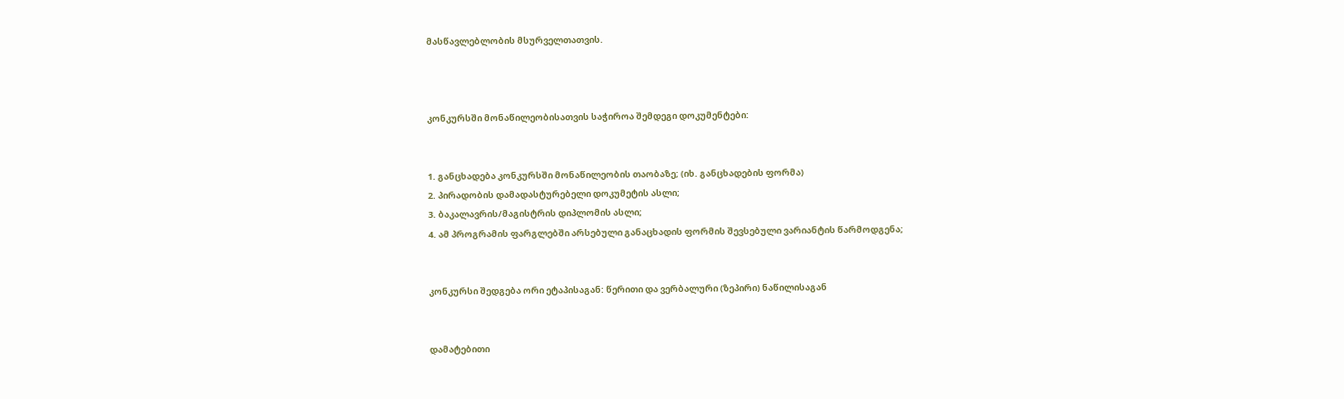მასწავლებლობის მსურველთათვის.



კონკურსში მონაწილეობისათვის საჭიროა შემდეგი დოკუმენტები:


1. განცხადება კონკურსში მონაწილეობის თაობაზე; (იხ. განცხადების ფორმა)
2. პირადობის დამადასტურებელი დოკუმეტის ასლი;
3. ბაკალავრის/მაგისტრის დიპლომის ასლი;
4. ამ პროგრამის ფარგლებში არსებული განაცხადის ფორმის შევსებული ვარიანტის წარმოდგენა;


კონკურსი შედგება ორი ეტაპისაგან: წერითი და ვერბალური (ზეპირი) ნაწილისაგან


დამატებითი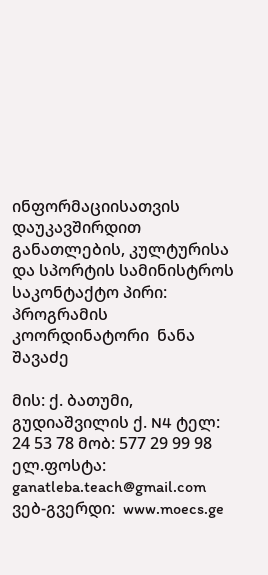ინფორმაციისათვის  დაუკავშირდით განათლების, კულტურისა და სპორტის სამინისტროს
საკონტაქტო პირი:  პროგრამის კოორდინატორი  ნანა შავაძე

მის: ქ. ბათუმი, გუდიაშვილის ქ. N4 ტელ: 24 53 78 მობ: 577 29 99 98
ელ.ფოსტა: ganatleba.teach@gmail.com
ვებ-გვერდი:  www.moecs.ge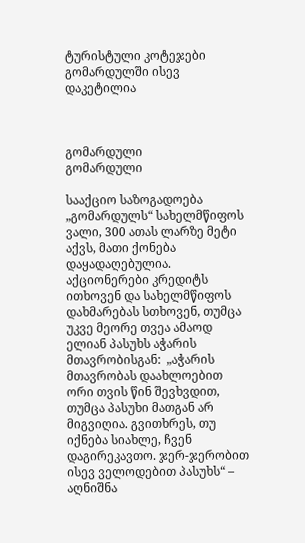ტურისტული კოტეჯები გომარდულში ისევ დაკეტილია



გომარდული
გომარდული

სააქციო საზოგადოება „გომარდულს“ სახელმწიფოს ვალი, 300 ათას ლარზე მეტი აქვს, მათი ქონება დაყადაღებულია. აქციონერები კრედიტს ითხოვენ და სახელმწიფოს დახმარებას სთხოვენ, თუმცა უკვე მეორე თვეა ამაოდ ელიან პასუხს აჭარის მთავრობისგან:  „აჭარის მთავრობას დაახლოებით ორი თვის წინ შევხვდით, თუმცა პასუხი მათგან არ მიგვიღია. გვითხრეს, თუ იქნება სიახლე, ჩვენ დაგირეკავთო. ჯერ-ჯერობით ისევ ველოდებით პასუხს“ – აღნიშნა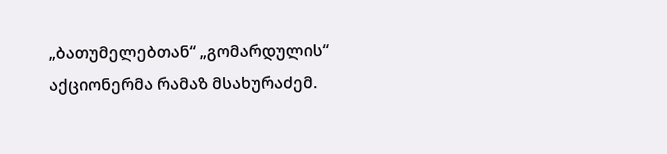„ბათუმელებთან“ „გომარდულის“ აქციონერმა რამაზ მსახურაძემ.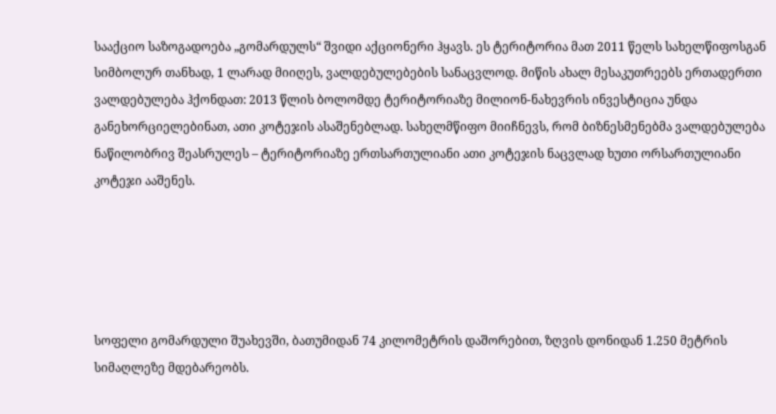სააქციო საზოგადოება „გომარდულს“ შვიდი აქციონერი ჰყავს. ეს ტერიტორია მათ 2011 წელს სახელწიფოსგან სიმბოლურ თანხად, 1 ლარად მიიღეს, ვალდებულებების სანაცვლოდ. მიწის ახალ მესაკუთრეებს ერთადერთი ვალდებულება ჰქონდათ: 2013 წლის ბოლომდე ტერიტორიაზე მილიონ-ნახევრის ინვესტიცია უნდა განეხორციელებინათ, ათი კოტეჯის ასაშენებლად. სახელმწიფო მიიჩნევს, რომ ბიზნესმენებმა ვალდებულება ნაწილობრივ შეასრულეს – ტერიტორიაზე ერთსართულიანი ათი კოტეჯის ნაცვლად ხუთი ორსართულიანი კოტეჯი ააშენეს.





სოფელი გომარდული შუახევში, ბათუმიდან 74 კილომეტრის დაშორებით, ზღვის დონიდან 1.250 მეტრის სიმაღლეზე მდებარეობს.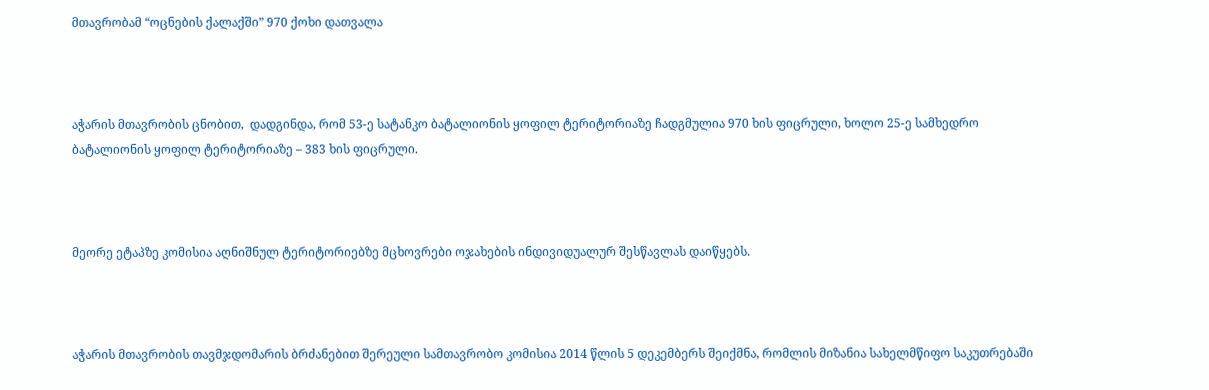მთავრობამ “ოცნების ქალაქში” 970 ქოხი დათვალა



აჭარის მთავრობის ცნობით,  დადგინდა, რომ 53-ე სატანკო ბატალიონის ყოფილ ტერიტორიაზე ჩადგმულია 970 ხის ფიცრული, ხოლო 25-ე სამხედრო ბატალიონის ყოფილ ტერიტორიაზე – 383 ხის ფიცრული.



მეორე ეტაპზე კომისია აღნიშნულ ტერიტორიებზე მცხოვრები ოჯახების ინდივიდუალურ შესწავლას დაიწყებს.



აჭარის მთავრობის თავმჯდომარის ბრძანებით შერეული სამთავრობო კომისია 2014 წლის 5 დეკემბერს შეიქმნა, რომლის მიზანია სახელმწიფო საკუთრებაში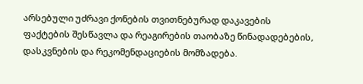არსებული უძრავი ქონების თვითნებურად დაკავების ფაქტების შესწავლა და რეაგირების თაობაზე წინადადებების, დასკვნების და რეკომენდაციების მომზადება.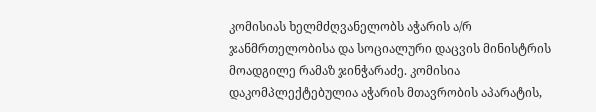კომისიას ხელმძღვანელობს აჭარის ა/რ ჯანმრთელობისა და სოციალური დაცვის მინისტრის მოადგილე რამაზ ჯინჭარაძე. კომისია დაკომპლექტებულია აჭარის მთავრობის აპარატის,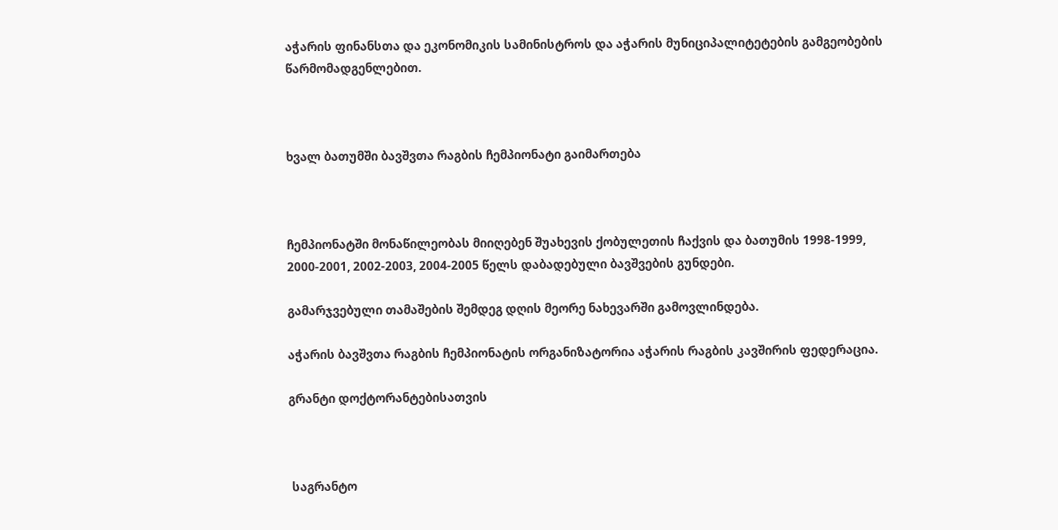აჭარის ფინანსთა და ეკონომიკის სამინისტროს და აჭარის მუნიციპალიტეტების გამგეობების წარმომადგენლებით.



ხვალ ბათუმში ბავშვთა რაგბის ჩემპიონატი გაიმართება



ჩემპიონატში მონაწილეობას მიიღებენ შუახევის ქობულეთის ჩაქვის და ბათუმის 1998-1999, 2000-2001, 2002-2003, 2004-2005 წელს დაბადებული ბავშვების გუნდები.

გამარჯვებული თამაშების შემდეგ დღის მეორე ნახევარში გამოვლინდება.

აჭარის ბავშვთა რაგბის ჩემპიონატის ორგანიზატორია აჭარის რაგბის კავშირის ფედერაცია.

გრანტი დოქტორანტებისათვის



 საგრანტო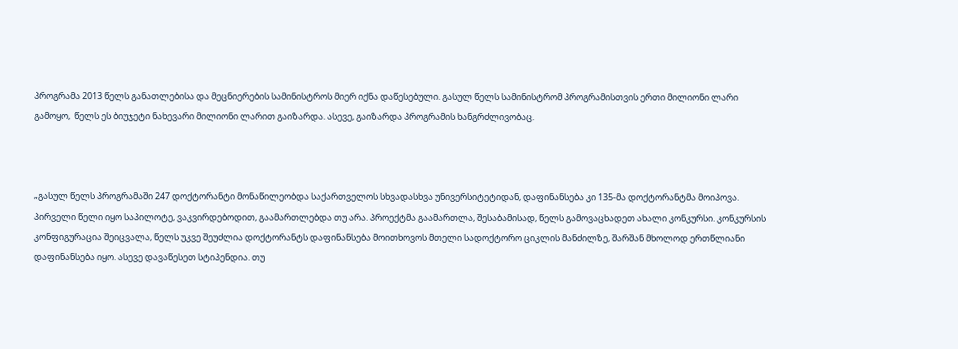პროგრამა 2013 წელს განათლებისა და მეცნიერების სამინისტროს მიერ იქნა დაწესებული. გასულ წელს სამინისტრომ პროგრამისთვის ერთი მილიონი ლარი გამოყო,  წელს ეს ბიუჯეტი ნახევარი მილიონი ლარით გაიზარდა. ასევე, გაიზარდა პროგრამის ხანგრძლივობაც.



„გასულ წელს პროგრამაში 247 დოქტორანტი მონაწილეობდა საქართველოს სხვადასხვა უნივერსიტეტიდან, დაფინანსება კი 135-მა დოქტორანტმა მოიპოვა. პირველი წელი იყო საპილოტე, ვაკვირდებოდით, გაამართლებდა თუ არა. პროექტმა გაამართლა, შესაბამისად, წელს გამოვაცხადეთ ახალი კონკურსი. კონკურსის კონფიგურაცია შეიცვალა, წელს უკვე შეუძლია დოქტორანტს დაფინანსება მოითხოვოს მთელი სადოქტორო ციკლის მანძილზე, შარშან მხოლოდ ერთწლიანი დაფინანსება იყო. ასევე დავაწესეთ სტიპენდია. თუ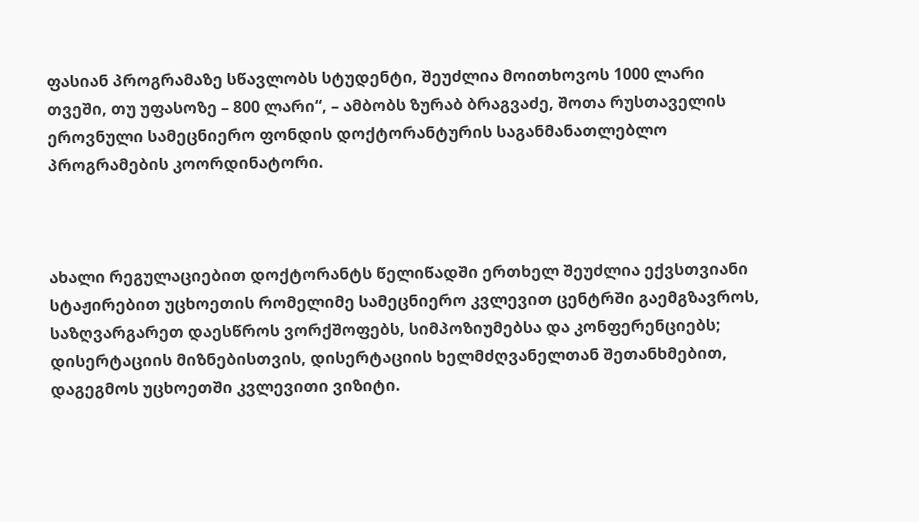ფასიან პროგრამაზე სწავლობს სტუდენტი, შეუძლია მოითხოვოს 1000 ლარი თვეში, თუ უფასოზე – 800 ლარი“, – ამბობს ზურაბ ბრაგვაძე, შოთა რუსთაველის ეროვნული სამეცნიერო ფონდის დოქტორანტურის საგანმანათლებლო პროგრამების კოორდინატორი.



ახალი რეგულაციებით დოქტორანტს წელიწადში ერთხელ შეუძლია ექვსთვიანი სტაჟირებით უცხოეთის რომელიმე სამეცნიერო კვლევით ცენტრში გაემგზავროს, საზღვარგარეთ დაესწროს ვორქშოფებს, სიმპოზიუმებსა და კონფერენციებს; დისერტაციის მიზნებისთვის, დისერტაციის ხელმძღვანელთან შეთანხმებით, დაგეგმოს უცხოეთში კვლევითი ვიზიტი.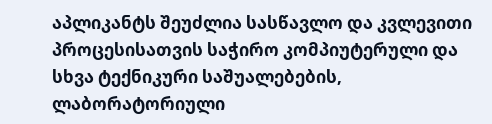აპლიკანტს შეუძლია სასწავლო და კვლევითი პროცესისათვის საჭირო კომპიუტერული და სხვა ტექნიკური საშუალებების, ლაბორატორიული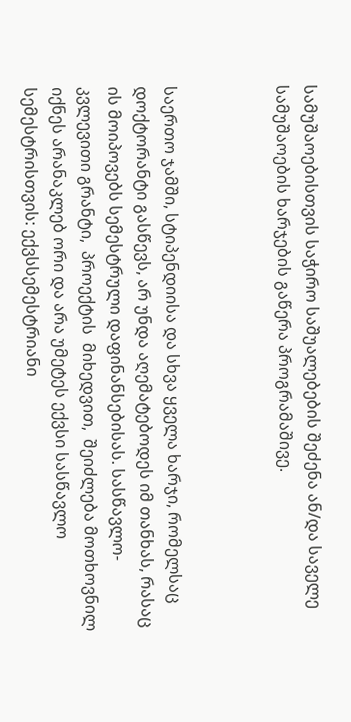სამუშაოებისთვის საჭირო საშუალებების შეძენა ან/და საველე სამუშაოების ხარჯების გაწერა პროგრამაშივე.



საერთო ჯამში, სტიპენდიისა და სხვა ყველა ხარჯი, რომელსაც დოქტორანტი გასწევს, არ უნდა აღემატებოდეს იმ თანხას, რასაც ის მოიპოვებს სემესტრული დაფინანსებისას. სასწავლო-კვლევითი გრანტი,  პროექტის  მიხედვით,  შეიძლება მოთხოვნილ იქნეს არანაკლებ ორი და არა უმეტეს ექვსი სასწავლო სემესტრისთვის: ექვსსემესტრიანი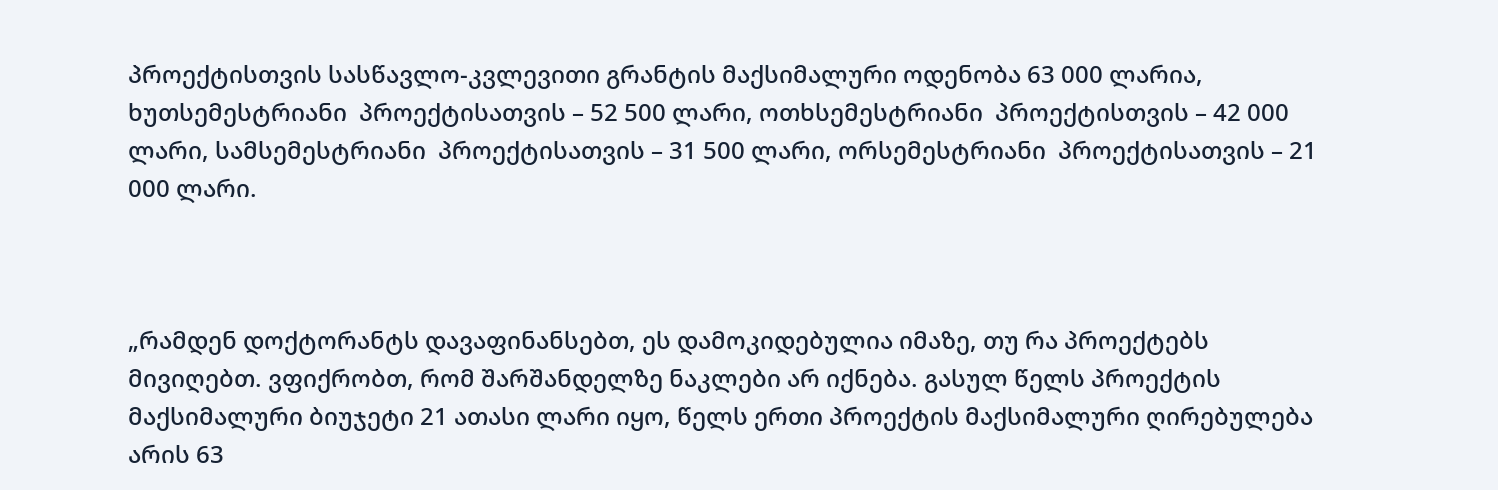პროექტისთვის სასწავლო-კვლევითი გრანტის მაქსიმალური ოდენობა 63 000 ლარია, ხუთსემესტრიანი  პროექტისათვის – 52 500 ლარი, ოთხსემესტრიანი  პროექტისთვის – 42 000 ლარი, სამსემესტრიანი  პროექტისათვის – 31 500 ლარი, ორსემესტრიანი  პროექტისათვის – 21 000 ლარი.



„რამდენ დოქტორანტს დავაფინანსებთ, ეს დამოკიდებულია იმაზე, თუ რა პროექტებს მივიღებთ. ვფიქრობთ, რომ შარშანდელზე ნაკლები არ იქნება. გასულ წელს პროექტის მაქსიმალური ბიუჯეტი 21 ათასი ლარი იყო, წელს ერთი პროექტის მაქსიმალური ღირებულება არის 63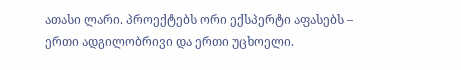ათასი ლარი. პროექტებს ორი ექსპერტი აფასებს – ერთი ადგილობრივი და ერთი უცხოელი.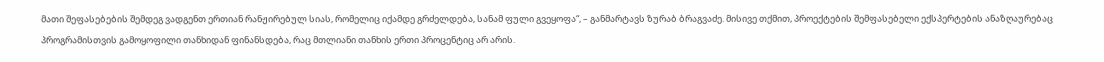მათი შეფასებების შემდეგ ვადგენთ ერთიან რანჟირებულ სიას, რომელიც იქამდე გრძელდება, სანამ ფული გვეყოფა“, – განმარტავს ზურაბ ბრაგვაძე. მისივე თქმით, პროექტების შემფასებელი ექსპერტების ანაზღაურებაც  პროგრამისთვის გამოყოფილი თანხიდან ფინანსდება, რაც მთლიანი თანხის ერთი პროცენტიც არ არის.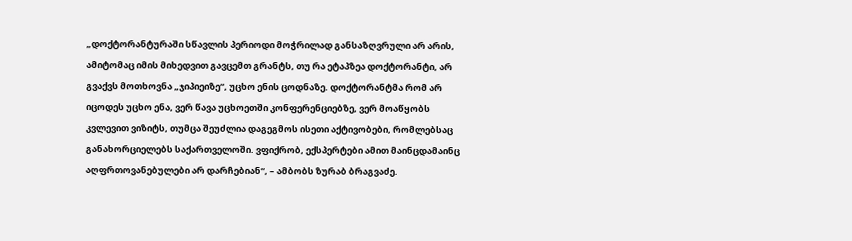„დოქტორანტურაში სწავლის პერიოდი მოჭრილად განსაზღვრული არ არის, ამიტომაც იმის მიხედვით გავცემთ გრანტს, თუ რა ეტაპზეა დოქტორანტი, არ გვაქვს მოთხოვნა „ჯიპიეიზე“, უცხო ენის ცოდნაზე. დოქტორანტმა რომ არ იცოდეს უცხო ენა, ვერ წავა უცხოეთში კონფერენციებზე, ვერ მოაწყობს კვლევით ვიზიტს, თუმცა შეუძლია დაგეგმოს ისეთი აქტივობები, რომლებსაც განახორციელებს საქართველოში. ვფიქრობ, ექსპერტები ამით მაინცდამაინც აღფრთოვანებულები არ დარჩებიან“, – ამბობს ზურაბ ბრაგვაძე.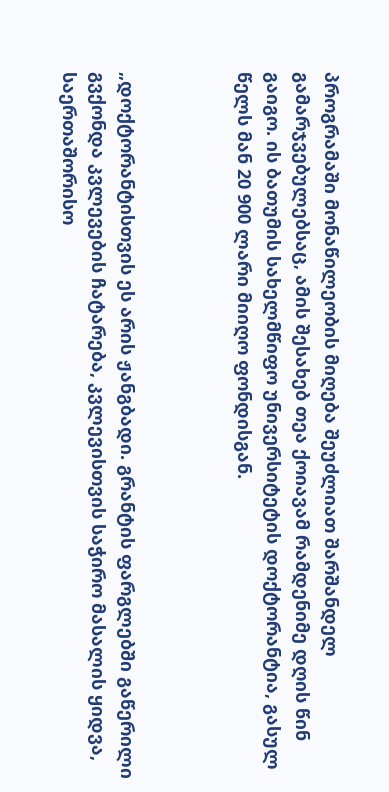პროგრამაში მონაწილეობის მიღება შეუძლიათ შარშანდელ გამარჯვებულებსაც, ამის შესახებ თეა ქოიავამ რამდენიმე დღის წინ გაიგო. ის ბათუმის სახელმწიფო უნივერსიტეტის დოქტორანტია, გასულ წელს მან 20 900 ლარი მიიღო ფონდისგან.



„დოქტორანტისთვის ეს არის ჟანგბადი. გრანტის ფარგლებში გაწერილი გვქონდა კვლევების ჩატარება, კვლევისთვის საჭირო მასალის ყიდვა, საერთაშორისო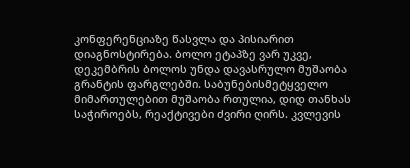კონფერენციაზე წასვლა და პისიარით დიაგნოსტირება. ბოლო ეტაპზე ვარ უკვე, დეკემბრის ბოლოს უნდა დავასრულო მუშაობა გრანტის ფარგლებში. საბუნებისმეტყველო მიმართულებით მუშაობა რთულია, დიდ თანხას საჭიროებს, რეაქტივები ძვირი ღირს. კვლევის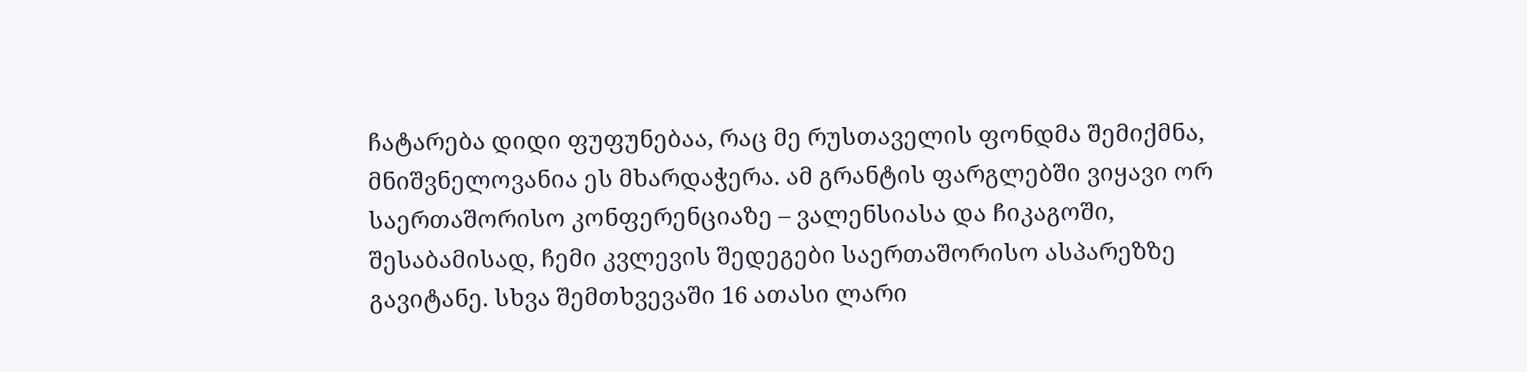ჩატარება დიდი ფუფუნებაა, რაც მე რუსთაველის ფონდმა შემიქმნა, მნიშვნელოვანია ეს მხარდაჭერა. ამ გრანტის ფარგლებში ვიყავი ორ საერთაშორისო კონფერენციაზე – ვალენსიასა და ჩიკაგოში, შესაბამისად, ჩემი კვლევის შედეგები საერთაშორისო ასპარეზზე გავიტანე. სხვა შემთხვევაში 16 ათასი ლარი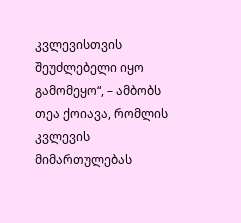კვლევისთვის შეუძლებელი იყო გამომეყო“, – ამბობს თეა ქოიავა, რომლის კვლევის მიმართულებას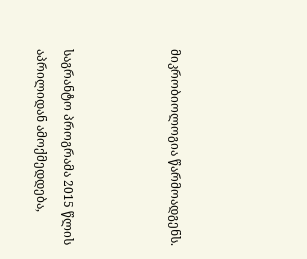მიკრობიოლოგია წარმოადგენს.



საგრანტო პროგრამა 2015 წლის აპრილიდან ამოქმედდება,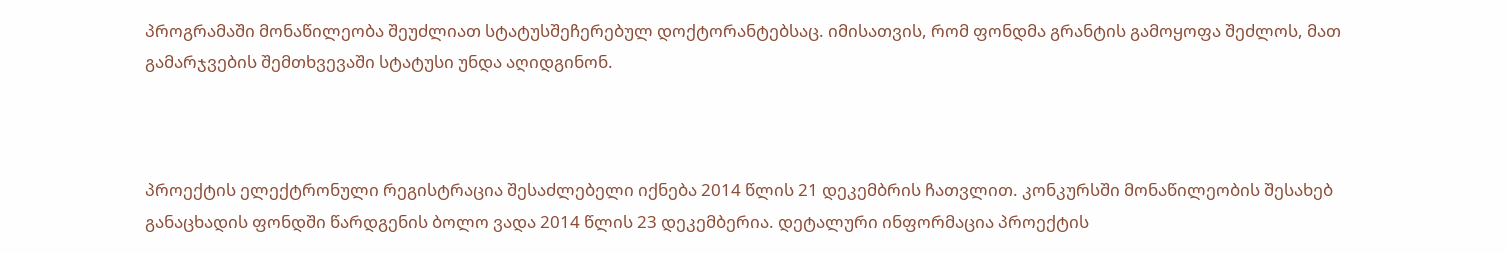პროგრამაში მონაწილეობა შეუძლიათ სტატუსშეჩერებულ დოქტორანტებსაც. იმისათვის, რომ ფონდმა გრანტის გამოყოფა შეძლოს, მათ გამარჯვების შემთხვევაში სტატუსი უნდა აღიდგინონ.



პროექტის ელექტრონული რეგისტრაცია შესაძლებელი იქნება 2014 წლის 21 დეკემბრის ჩათვლით. კონკურსში მონაწილეობის შესახებ განაცხადის ფონდში წარდგენის ბოლო ვადა 2014 წლის 23 დეკემბერია. დეტალური ინფორმაცია პროექტის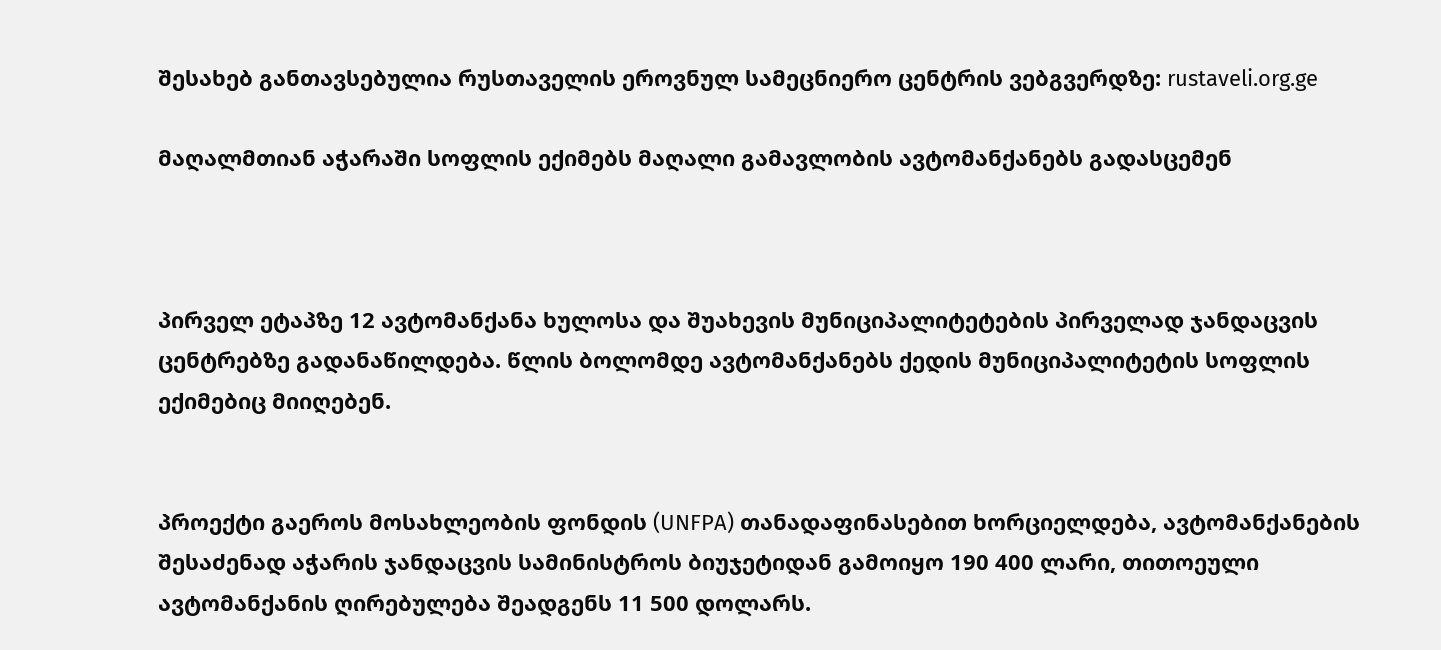შესახებ განთავსებულია რუსთაველის ეროვნულ სამეცნიერო ცენტრის ვებგვერდზე: rustaveli.org.ge

მაღალმთიან აჭარაში სოფლის ექიმებს მაღალი გამავლობის ავტომანქანებს გადასცემენ



პირველ ეტაპზე 12 ავტომანქანა ხულოსა და შუახევის მუნიციპალიტეტების პირველად ჯანდაცვის ცენტრებზე გადანაწილდება. წლის ბოლომდე ავტომანქანებს ქედის მუნიციპალიტეტის სოფლის ექიმებიც მიიღებენ.


პროექტი გაეროს მოსახლეობის ფონდის (UNFPA) თანადაფინასებით ხორციელდება, ავტომანქანების შესაძენად აჭარის ჯანდაცვის სამინისტროს ბიუჯეტიდან გამოიყო 190 400 ლარი, თითოეული ავტომანქანის ღირებულება შეადგენს 11 500 დოლარს.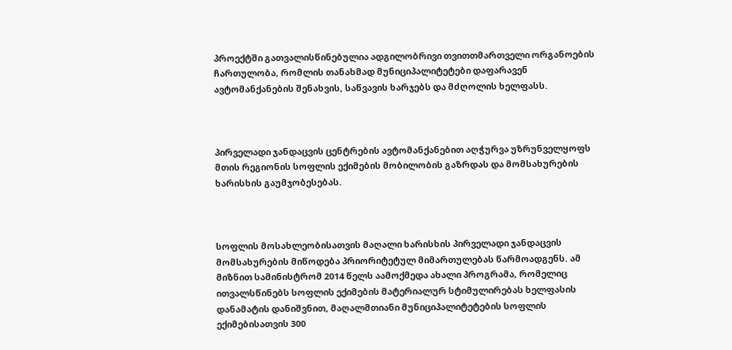პროექტში გათვალისწინებულია ადგილობრივი თვითთმართველი ორგანოების ჩართულობა, რომლის თანახმად მუნიციპალიტეტები დაფარავენ ავტომანქანების შენახვის, საწვავის ხარჯებს და მძღოლის ხელფასს.



პირველადი ჯანდაცვის ცენტრების ავტომანქანებით აღჭურვა უზრუნველყოფს მთის რეგიონის სოფლის ექიმების მობილობის გაზრდას და მომსახურების ხარისხის გაუმჯობესებას.



სოფლის მოსახლეობისათვის მაღალი ხარისხის პირველადი ჯანდაცვის მომსახურების მიწოდება პრიორიტეტულ მიმართულებას წარმოადგენს. ამ მიზნით სამინისტრომ 2014 წელს აამოქმედა ახალი პროგრამა, რომელიც ითვალსწინებს სოფლის ექიმების მატერიალურ სტიმულირებას ხელფასის დანამატის დანიშვნით, მაღალმთიანი მუნიციპალიტეტების სოფლის ექიმებისათვის 300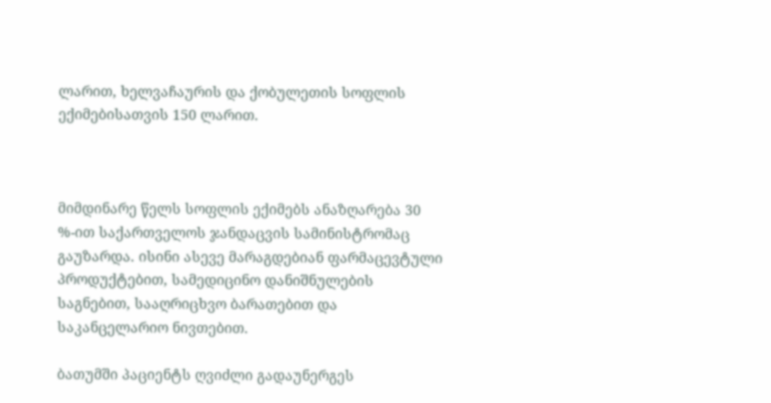ლარით, ხელვაჩაურის და ქობულეთის სოფლის ექიმებისათვის 150 ლარით.



მიმდინარე წელს სოფლის ექიმებს ანაზღარება 30 %-ით საქართველოს ჯანდაცვის სამინისტრომაც გაუზარდა. ისინი ასევე მარაგდებიან ფარმაცევტული პროდუქტებით, სამედიცინო დანიშნულების საგნებით, სააღრიცხვო ბარათებით და საკანცელარიო ნივთებით.

ბათუმში პაციენტს ღვიძლი გადაუნერგეს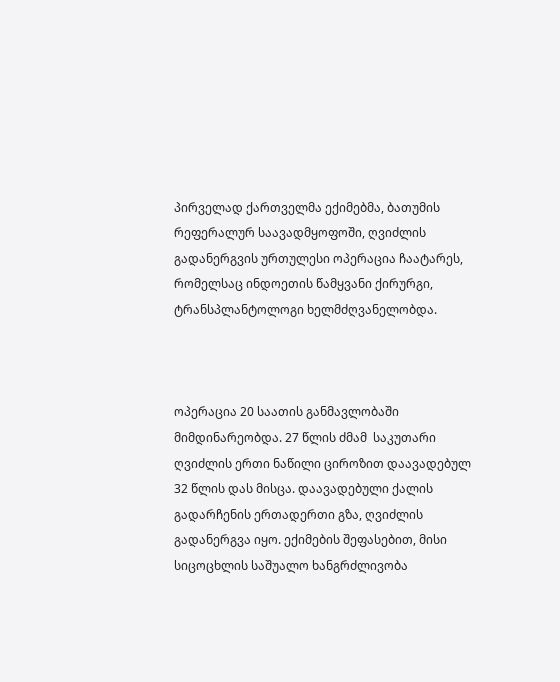პირველად ქართველმა ექიმებმა, ბათუმის რეფერალურ საავადმყოფოში, ღვიძლის გადანერგვის ურთულესი ოპერაცია ჩაატარეს, რომელსაც ინდოეთის წამყვანი ქირურგი, ტრანსპლანტოლოგი ხელმძღვანელობდა.



ოპერაცია 20 საათის განმავლობაში მიმდინარეობდა. 27 წლის ძმამ  საკუთარი ღვიძლის ერთი ნაწილი ციროზით დაავადებულ 32 წლის დას მისცა. დაავადებული ქალის გადარჩენის ერთადერთი გზა, ღვიძლის გადანერგვა იყო. ექიმების შეფასებით, მისი სიცოცხლის საშუალო ხანგრძლივობა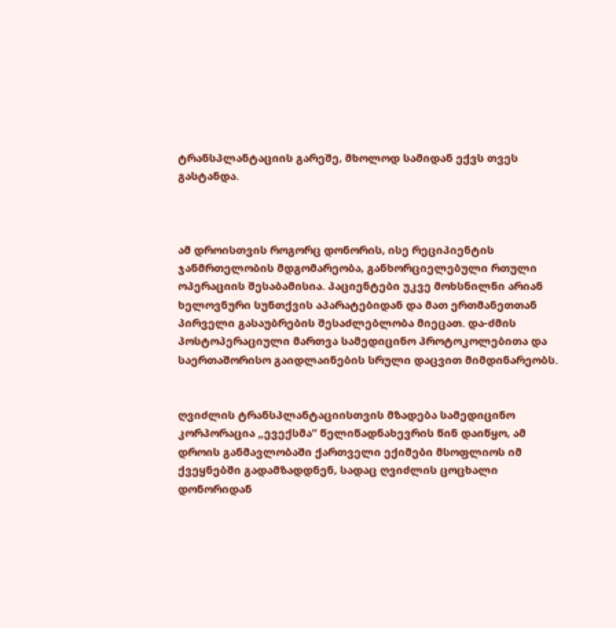ტრანსპლანტაციის გარეშე, მხოლოდ სამიდან ექვს თვეს გასტანდა.



ამ დროისთვის როგორც დონორის, ისე რეციპიენტის ჯანმრთელობის მდგომარეობა, განხორციელებული რთული ოპერაციის შესაბამისია. პაციენტები უკვე მოხსნილნი არიან ხელოვნური სუნთქვის აპარატებიდან და მათ ერთმანეთთან პირველი გასაუბრების შესაძლებლობა მიეცათ. და-ძმის პოსტოპერაციული მართვა სამედიცინო პროტოკოლებითა და საერთაშორისო გაიდლაინების სრული დაცვით მიმდინარეობს.


ღვიძლის ტრანსპლანტაციისთვის მზადება სამედიცინო კორპორაცია „ევექსმა“ წელიწადნახევრის წინ დაიწყო, ამ დროის განმავლობაში ქართველი ექიმები მსოფლიოს იმ ქვეყნებში გადამზადდნენ, სადაც ღვიძლის ცოცხალი დონორიდან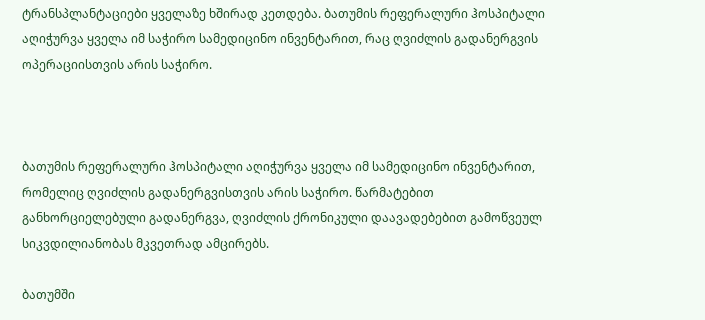ტრანსპლანტაციები ყველაზე ხშირად კეთდება. ბათუმის რეფერალური ჰოსპიტალი აღიჭურვა ყველა იმ საჭირო სამედიცინო ინვენტარით, რაც ღვიძლის გადანერგვის ოპერაციისთვის არის საჭირო.



ბათუმის რეფერალური ჰოსპიტალი აღიჭურვა ყველა იმ სამედიცინო ინვენტარით, რომელიც ღვიძლის გადანერგვისთვის არის საჭირო. წარმატებით განხორციელებული გადანერგვა, ღვიძლის ქრონიკული დაავადებებით გამოწვეულ სიკვდილიანობას მკვეთრად ამცირებს.

ბათუმში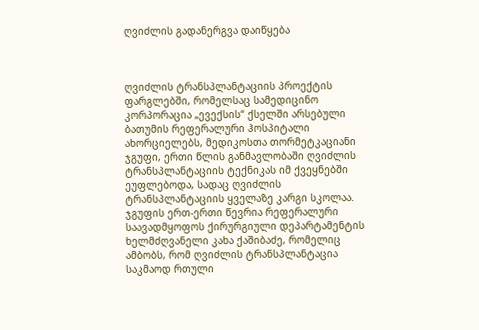ღვიძლის გადანერგვა დაიწყება



ღვიძლის ტრანსპლანტაციის პროექტის ფარგლებში, რომელსაც სამედიცინო კორპორაცია „ევექსის“ ქსელში არსებული ბათუმის რეფერალური ჰოსპიტალი ახორციელებს, მედიკოსთა თორმეტკაციანი ჯგუფი, ერთი წლის განმავლობაში ღვიძლის ტრანსპლანტაციის ტექნიკას იმ ქვეყნებში ეუფლებოდა, სადაც ღვიძლის ტრანსპლანტაციის ყველაზე კარგი სკოლაა. ჯგუფის ერთ-ერთი წევრია რეფერალური საავადმყოფოს ქირურგიული დეპარტამენტის ხელმძღვანელი კახა ქაშიბაძე, რომელიც ამბობს, რომ ღვიძლის ტრანსპლანტაცია საკმაოდ რთული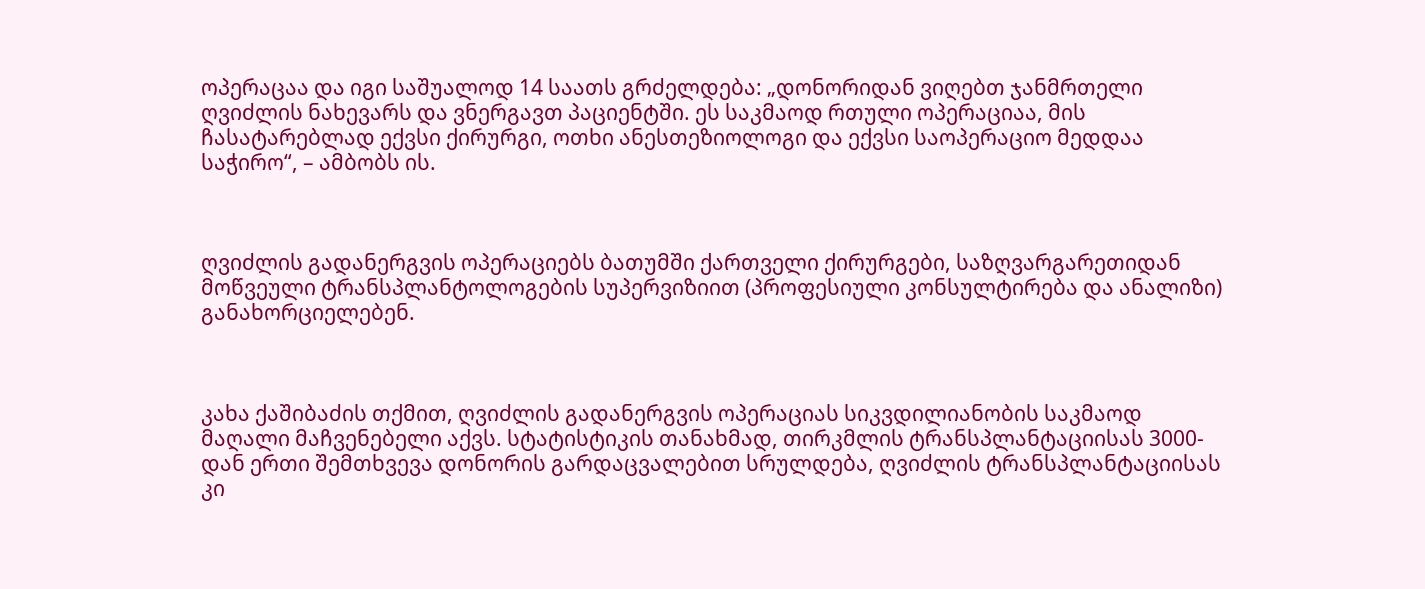ოპერაცაა და იგი საშუალოდ 14 საათს გრძელდება: „დონორიდან ვიღებთ ჯანმრთელი ღვიძლის ნახევარს და ვნერგავთ პაციენტში. ეს საკმაოდ რთული ოპერაციაა, მის ჩასატარებლად ექვსი ქირურგი, ოთხი ანესთეზიოლოგი და ექვსი საოპერაციო მედდაა საჭირო“, – ამბობს ის.



ღვიძლის გადანერგვის ოპერაციებს ბათუმში ქართველი ქირურგები, საზღვარგარეთიდან მოწვეული ტრანსპლანტოლოგების სუპერვიზიით (პროფესიული კონსულტირება და ანალიზი) განახორციელებენ.



კახა ქაშიბაძის თქმით, ღვიძლის გადანერგვის ოპერაციას სიკვდილიანობის საკმაოდ მაღალი მაჩვენებელი აქვს. სტატისტიკის თანახმად, თირკმლის ტრანსპლანტაციისას 3000-დან ერთი შემთხვევა დონორის გარდაცვალებით სრულდება, ღვიძლის ტრანსპლანტაციისას კი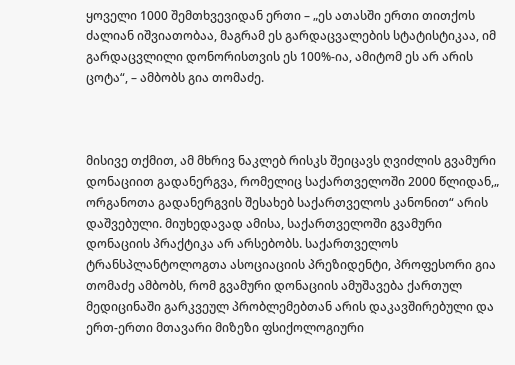ყოველი 1000 შემთხვევიდან ერთი – „ეს ათასში ერთი თითქოს ძალიან იშვიათობაა, მაგრამ ეს გარდაცვალების სტატისტიკაა, იმ გარდაცვლილი დონორისთვის ეს 100%-ია, ამიტომ ეს არ არის ცოტა“, – ამბობს გია თომაძე.



მისივე თქმით, ამ მხრივ ნაკლებ რისკს შეიცავს ღვიძლის გვამური დონაციით გადანერგვა, რომელიც საქართველოში 2000 წლიდან,„ ორგანოთა გადანერგვის შესახებ საქართველოს კანონით“ არის დაშვებული. მიუხედავად ამისა, საქართველოში გვამური დონაციის პრაქტიკა არ არსებობს. საქართველოს ტრანსპლანტოლოგთა ასოციაციის პრეზიდენტი, პროფესორი გია თომაძე ამბობს, რომ გვამური დონაციის ამუშავება ქართულ მედიცინაში გარკვეულ პრობლემებთან არის დაკავშირებული და ერთ-ერთი მთავარი მიზეზი ფსიქოლოგიური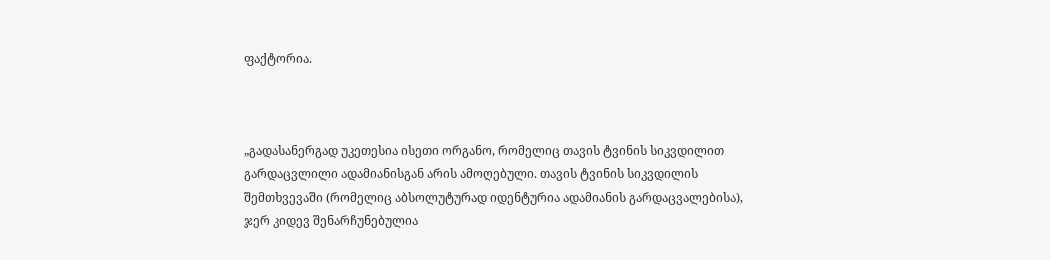ფაქტორია.



„გადასანერგად უკეთესია ისეთი ორგანო, რომელიც თავის ტვინის სიკვდილით გარდაცვლილი ადამიანისგან არის ამოღებული. თავის ტვინის სიკვდილის შემთხვევაში (რომელიც აბსოლუტურად იდენტურია ადამიანის გარდაცვალებისა), ჯერ კიდევ შენარჩუნებულია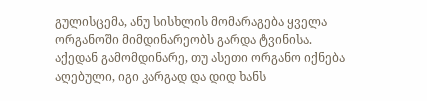გულისცემა, ანუ სისხლის მომარაგება ყველა ორგანოში მიმდინარეობს გარდა ტვინისა. აქედან გამომდინარე, თუ ასეთი ორგანო იქნება აღებული, იგი კარგად და დიდ ხანს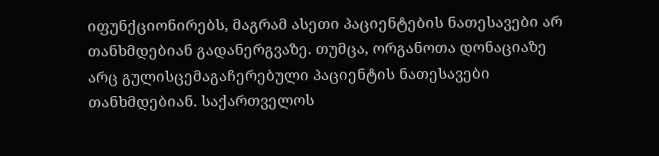იფუნქციონირებს, მაგრამ ასეთი პაციენტების ნათესავები არ თანხმდებიან გადანერგვაზე. თუმცა, ორგანოთა დონაციაზე არც გულისცემაგაჩერებული პაციენტის ნათესავები თანხმდებიან. საქართველოს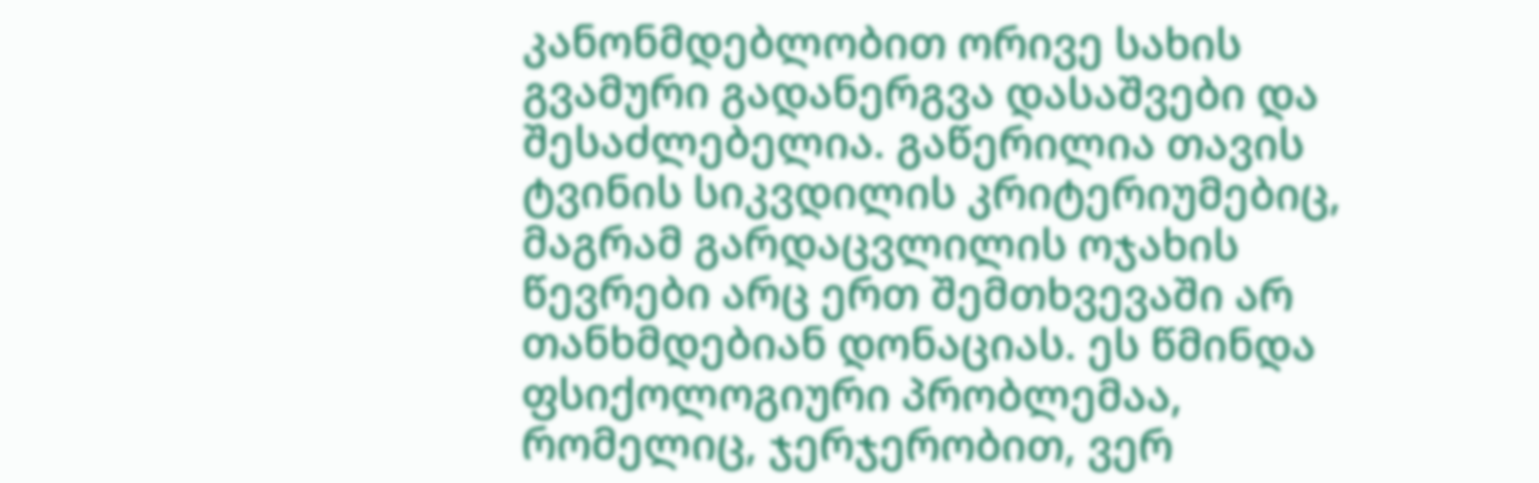კანონმდებლობით ორივე სახის გვამური გადანერგვა დასაშვები და შესაძლებელია. გაწერილია თავის ტვინის სიკვდილის კრიტერიუმებიც, მაგრამ გარდაცვლილის ოჯახის წევრები არც ერთ შემთხვევაში არ თანხმდებიან დონაციას. ეს წმინდა ფსიქოლოგიური პრობლემაა, რომელიც, ჯერჯერობით, ვერ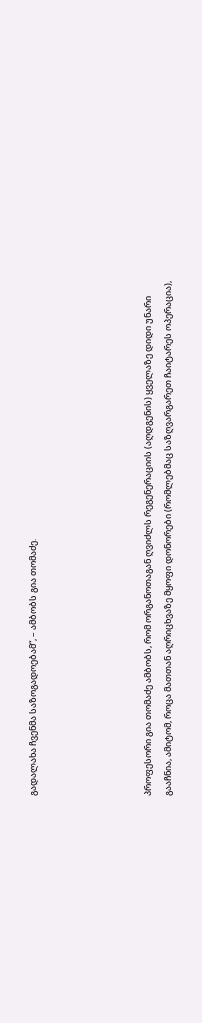გადალახა ჩვენმა საზოგადოებამ“, – ამბობს გია თომაძე.





პროფესორი გია თომაძე ამბობს, რომ ორგანოთაგან ღვიძლს რეგენერაციის (აღდგენის) ყველაზე დიდი უნარი გააჩნია, ამიტომ, როცა მათთან აღრიცხვაზე მყოფი დონორები (რომლებმაც საზღვარგარეთ ჩაიტარეს ოპერაცია),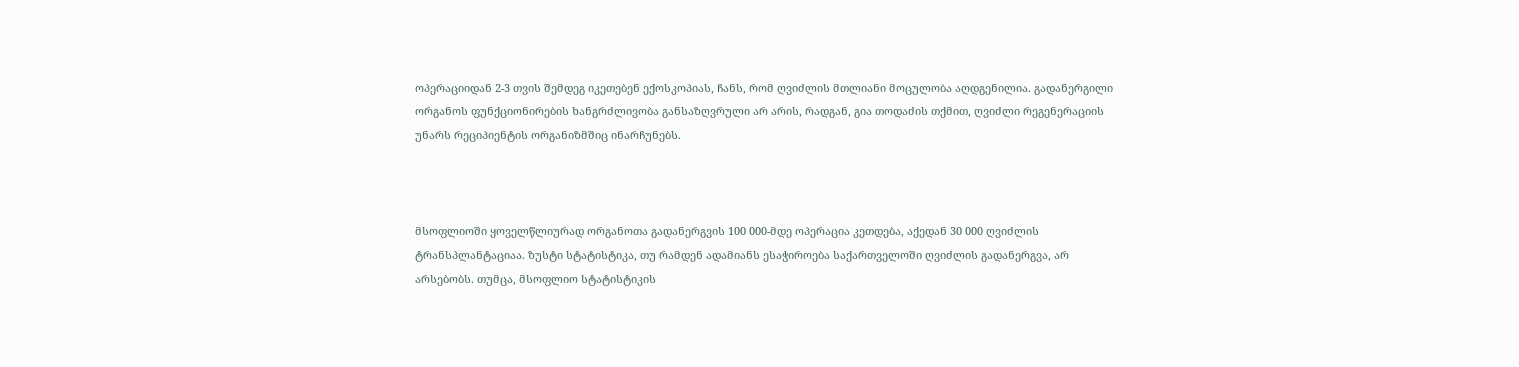ოპერაციიდან 2-3 თვის შემდეგ იკეთებენ ექოსკოპიას, ჩანს, რომ ღვიძლის მთლიანი მოცულობა აღდგენილია. გადანერგილი ორგანოს ფუნქციონირების ხანგრძლივობა განსაზღვრული არ არის, რადგან, გია თოდაძის თქმით, ღვიძლი რეგენერაციის უნარს რეციპიენტის ორგანიზმშიც ინარჩუნებს.



მსოფლიოში ყოველწლიურად ორგანოთა გადანერგვის 100 000-მდე ოპერაცია კეთდება, აქედან 30 000 ღვიძლის ტრანსპლანტაციაა. ზუსტი სტატისტიკა, თუ რამდენ ადამიანს ესაჭიროება საქართველოში ღვიძლის გადანერგვა, არ არსებობს. თუმცა, მსოფლიო სტატისტიკის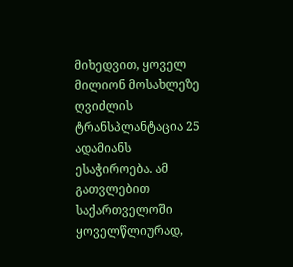მიხედვით, ყოველ მილიონ მოსახლეზე ღვიძლის ტრანსპლანტაცია 25 ადამიანს ესაჭიროება. ამ გათვლებით საქართველოში ყოველწლიურად,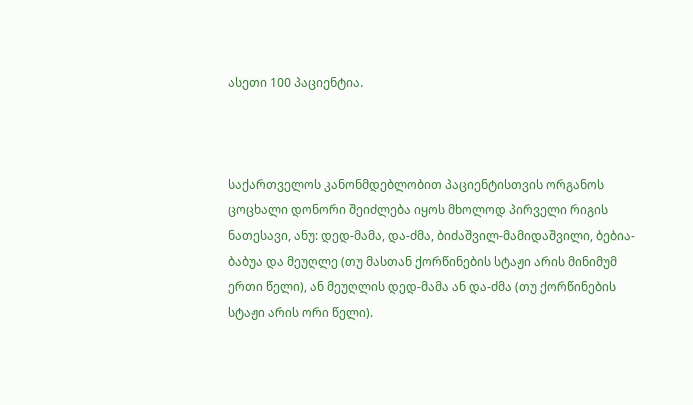ასეთი 100 პაციენტია.



საქართველოს კანონმდებლობით პაციენტისთვის ორგანოს ცოცხალი დონორი შეიძლება იყოს მხოლოდ პირველი რიგის ნათესავი, ანუ: დედ-მამა, და-ძმა, ბიძაშვილ-მამიდაშვილი, ბებია-ბაბუა და მეუღლე (თუ მასთან ქორწინების სტაჟი არის მინიმუმ ერთი წელი), ან მეუღლის დედ-მამა ან და-ძმა (თუ ქორწინების სტაჟი არის ორი წელი).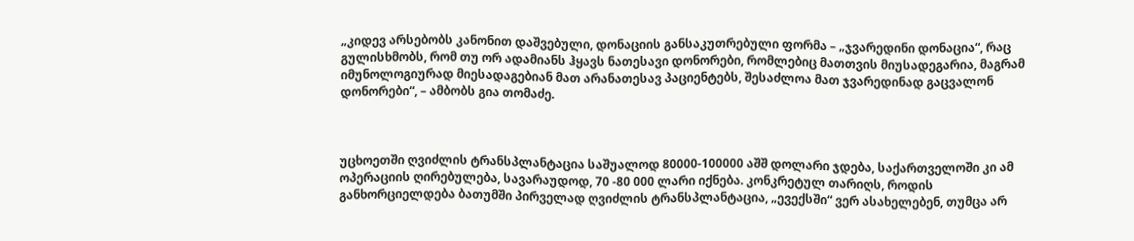„კიდევ არსებობს კანონით დაშვებული, დონაციის განსაკუთრებული ფორმა – „ჯვარედინი დონაცია“, რაც გულისხმობს, რომ თუ ორ ადამიანს ჰყავს ნათესავი დონორები, რომლებიც მათთვის მიუსადეგარია, მაგრამ იმუნოლოგიურად მიესადაგებიან მათ არანათესავ პაციენტებს, შესაძლოა მათ ჯვარედინად გაცვალონ დონორები“, – ამბობს გია თომაძე.



უცხოეთში ღვიძლის ტრანსპლანტაცია საშუალოდ 80000-100000 აშშ დოლარი ჯდება, საქართველოში კი ამ ოპერაციის ღირებულება, სავარაუდოდ, 70 -80 000 ლარი იქნება. კონკრეტულ თარიღს, როდის განხორციელდება ბათუმში პირველად ღვიძლის ტრანსპლანტაცია, „ევექსში“ ვერ ასახელებენ, თუმცა არ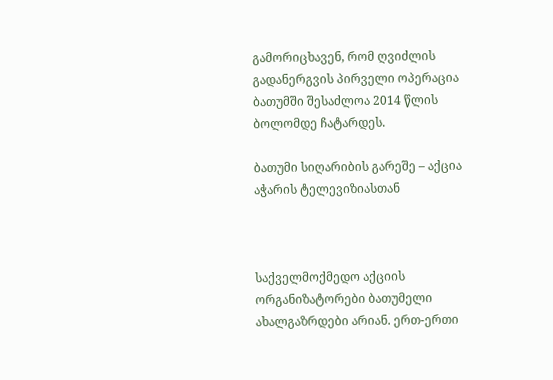გამორიცხავენ, რომ ღვიძლის გადანერგვის პირველი ოპერაცია ბათუმში შესაძლოა 2014 წლის ბოლომდე ჩატარდეს.

ბათუმი სიღარიბის გარეშე – აქცია აჭარის ტელევიზიასთან



საქველმოქმედო აქციის ორგანიზატორები ბათუმელი ახალგაზრდები არიან. ერთ-ერთი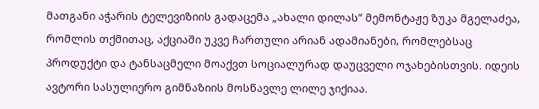მათგანი აჭარის ტელევიზიის გადაცემა „ახალი დილას“ მემონტაჟე ზუკა მგელაძეა, რომლის თქმითაც, აქციაში უკვე ჩართული არიან ადამიანები, რომლებსაც პროდუქტი და ტანსაცმელი მოაქვთ სოციალურად დაუცველი ოჯახებისთვის. იდეის ავტორი სასულიერო გიმნაზიის მოსწავლე ლილე ჯიქიაა.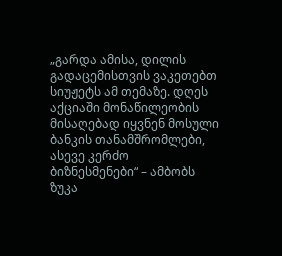„გარდა ამისა, დილის გადაცემისთვის ვაკეთებთ სიუჟეტს ამ თემაზე. დღეს აქციაში მონაწილეობის მისაღებად იყვნენ მოსული ბანკის თანამშრომლები, ასევე კერძო ბიზნესმენები“ – ამბობს ზუკა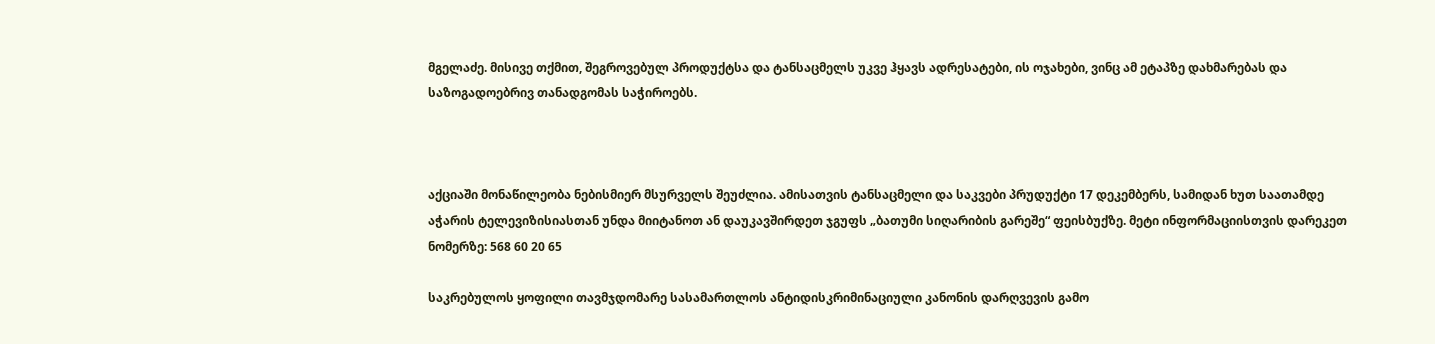მგელაძე. მისივე თქმით, შეგროვებულ პროდუქტსა და ტანსაცმელს უკვე ჰყავს ადრესატები, ის ოჯახები, ვინც ამ ეტაპზე დახმარებას და საზოგადოებრივ თანადგომას საჭიროებს.



აქციაში მონაწილეობა ნებისმიერ მსურველს შეუძლია. ამისათვის ტანსაცმელი და საკვები პრუდუქტი 17 დეკემბერს, სამიდან ხუთ საათამდე აჭარის ტელევიზისიასთან უნდა მიიტანოთ ან დაუკავშირდეთ ჯგუფს „ბათუმი სიღარიბის გარეშე“ ფეისბუქზე. მეტი ინფორმაციისთვის დარეკეთ ნომერზე: 568 60 20 65

საკრებულოს ყოფილი თავმჯდომარე სასამართლოს ანტიდისკრიმინაციული კანონის დარღვევის გამო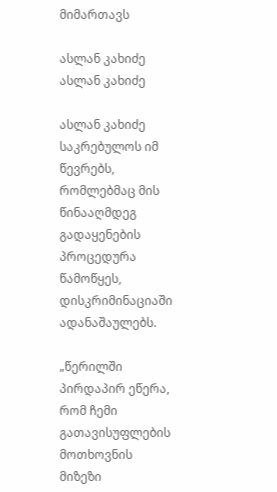მიმართავს

ასლან კახიძე
ასლან კახიძე

ასლან კახიძე საკრებულოს იმ წევრებს, რომლებმაც მის წინააღმდეგ გადაყენების პროცედურა წამოწყეს, დისკრიმინაციაში ადანაშაულებს.

„წერილში პირდაპირ ეწერა, რომ ჩემი გათავისუფლების მოთხოვნის მიზეზი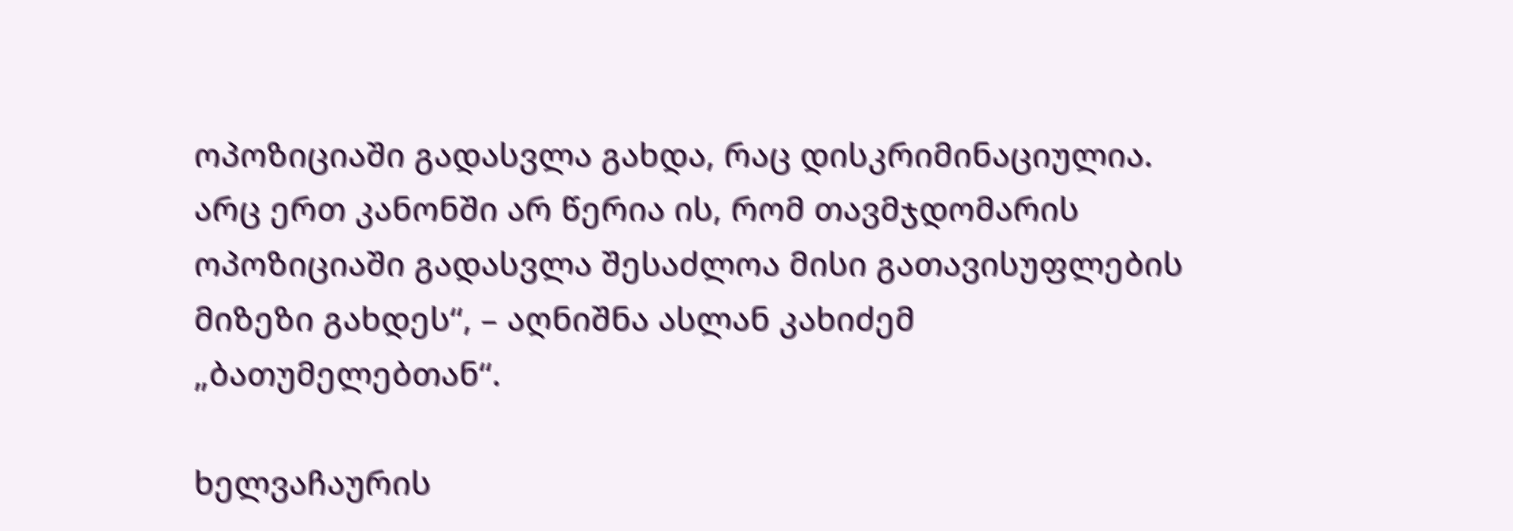ოპოზიციაში გადასვლა გახდა, რაც დისკრიმინაციულია. არც ერთ კანონში არ წერია ის, რომ თავმჯდომარის ოპოზიციაში გადასვლა შესაძლოა მისი გათავისუფლების მიზეზი გახდეს“, – აღნიშნა ასლან კახიძემ „ბათუმელებთან“.

ხელვაჩაურის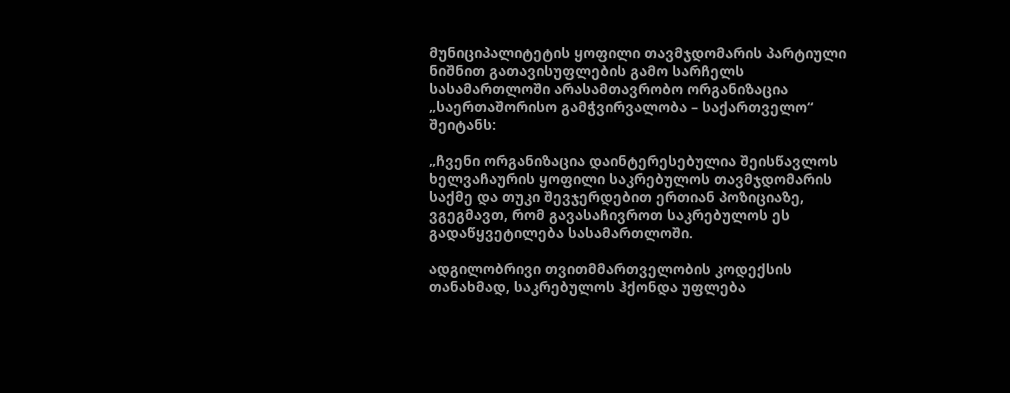მუნიციპალიტეტის ყოფილი თავმჯდომარის პარტიული ნიშნით გათავისუფლების გამო სარჩელს სასამართლოში არასამთავრობო ორგანიზაცია „საერთაშორისო გამჭვირვალობა – საქართველო“ შეიტანს:

„ჩვენი ორგანიზაცია დაინტერესებულია შეისწავლოს ხელვაჩაურის ყოფილი საკრებულოს თავმჯდომარის საქმე და თუკი შევჯერდებით ერთიან პოზიციაზე, ვგეგმავთ, რომ გავასაჩივროთ საკრებულოს ეს გადაწყვეტილება სასამართლოში.

ადგილობრივი თვითმმართველობის კოდექსის თანახმად, საკრებულოს ჰქონდა უფლება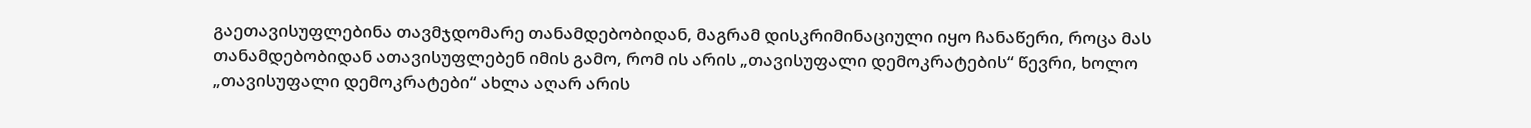გაეთავისუფლებინა თავმჯდომარე თანამდებობიდან, მაგრამ დისკრიმინაციული იყო ჩანაწერი, როცა მას თანამდებობიდან ათავისუფლებენ იმის გამო, რომ ის არის „თავისუფალი დემოკრატების“ წევრი, ხოლო „თავისუფალი დემოკრატები“ ახლა აღარ არის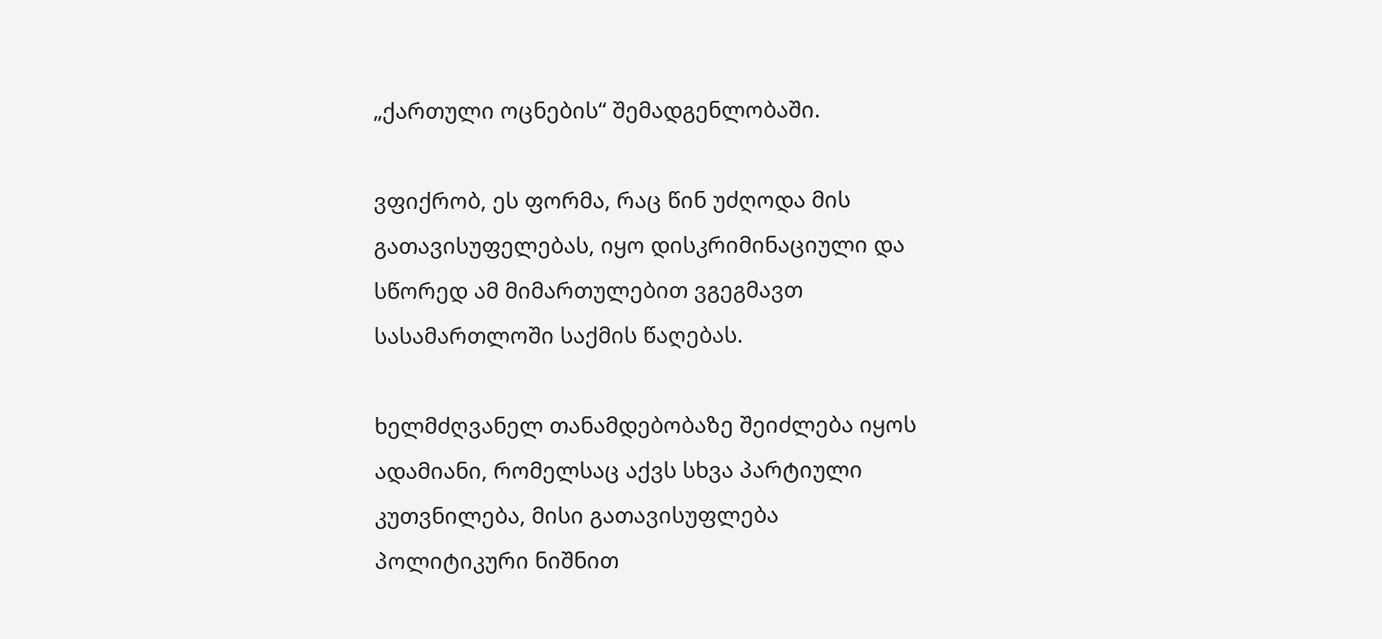„ქართული ოცნების“ შემადგენლობაში.

ვფიქრობ, ეს ფორმა, რაც წინ უძღოდა მის გათავისუფელებას, იყო დისკრიმინაციული და სწორედ ამ მიმართულებით ვგეგმავთ სასამართლოში საქმის წაღებას.

ხელმძღვანელ თანამდებობაზე შეიძლება იყოს ადამიანი, რომელსაც აქვს სხვა პარტიული კუთვნილება, მისი გათავისუფლება პოლიტიკური ნიშნით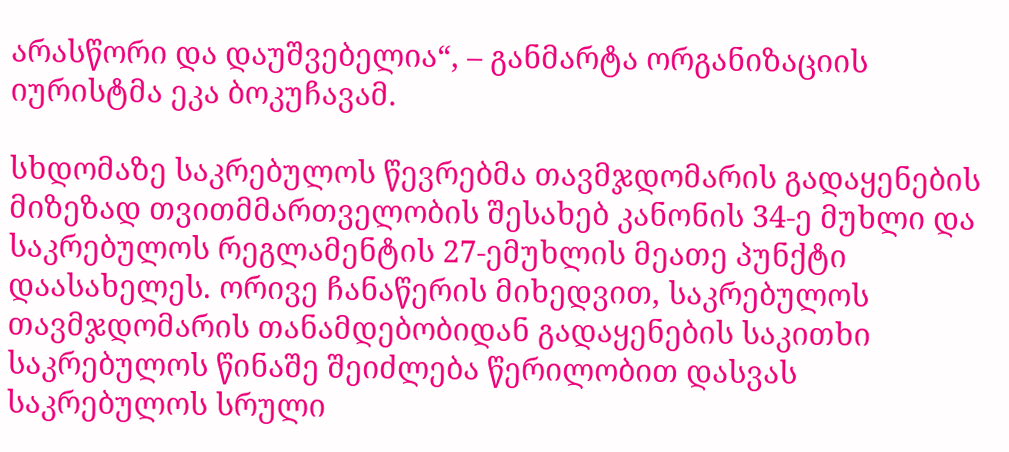არასწორი და დაუშვებელია“, – განმარტა ორგანიზაციის იურისტმა ეკა ბოკუჩავამ.

სხდომაზე საკრებულოს წევრებმა თავმჯდომარის გადაყენების მიზეზად თვითმმართველობის შესახებ კანონის 34-ე მუხლი და საკრებულოს რეგლამენტის 27-ემუხლის მეათე პუნქტი დაასახელეს. ორივე ჩანაწერის მიხედვით, საკრებულოს თავმჯდომარის თანამდებობიდან გადაყენების საკითხი საკრებულოს წინაშე შეიძლება წერილობით დასვას საკრებულოს სრული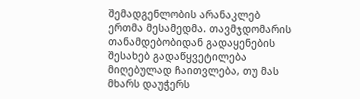შემადგენლობის არანაკლებ ერთმა მესამედმა. თავმჯდომარის თანამდებობიდან გადაყენების შესახებ გადაწყვეტილება მიღებულად ჩაითვლება, თუ მას მხარს დაუჭერს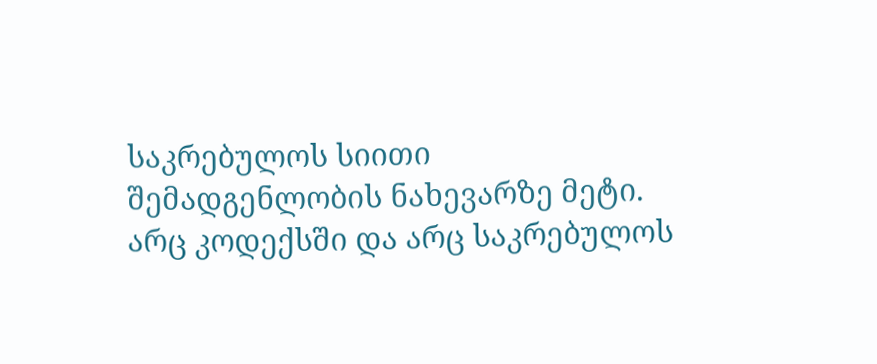საკრებულოს სიითი შემადგენლობის ნახევარზე მეტი. არც კოდექსში და არც საკრებულოს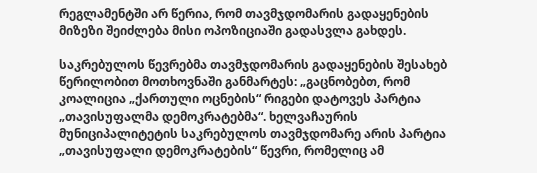რეგლამენტში არ წერია, რომ თავმჯდომარის გადაყენების მიზეზი შეიძლება მისი ოპოზიციაში გადასვლა გახდეს.

საკრებულოს წევრებმა თავმჯდომარის გადაყენების შესახებ წერილობით მოთხოვნაში განმარტეს: „გაცნობებთ, რომ კოალიცია „ქართული ოცნების“ რიგები დატოვეს პარტია „თავისუფალმა დემოკრატებმა“. ხელვაჩაურის მუნიციპალიტეტის საკრებულოს თავმჯდომარე არის პარტია „თავისუფალი დემოკრატების“ წევრი, რომელიც ამ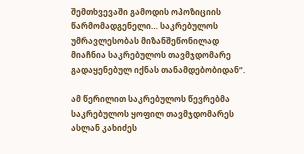შემთხვევაში გამოდის ოპოზიციის წარმომადგენელი… საკრებულოს უმრავლესობას მიზანშეწონილად მიაჩნია საკრებულოს თავმჯდომარე გადაყენებულ იქნას თანამდებობიდან“.

ამ წერილით საკრებულოს წევრებმა საკრებულოს ყოფილ თავმჯდომარეს ასლან კახიძეს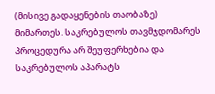(მისივე გადაყენების თაობაზე) მიმართეს. საკრებულოს თავმჯდომარეს პროცედურა არ შეუფერხებია და საკრებულოს აპარატს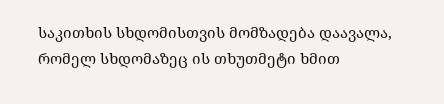საკითხის სხდომისთვის მომზადება დაავალა, რომელ სხდომაზეც ის თხუთმეტი ხმით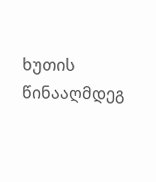ხუთის წინააღმდეგ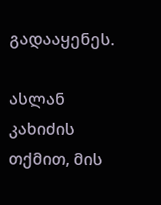გადააყენეს.

ასლან კახიძის თქმით, მის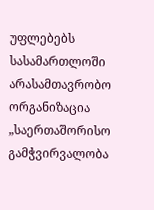უფლებებს სასამართლოში არასამთავრობო ორგანიზაცია „საერთაშორისო გამჭვირვალობა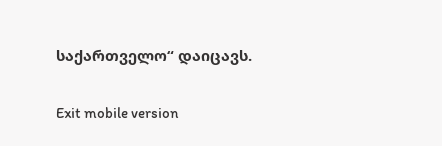საქართველო“ დაიცავს.

Exit mobile version